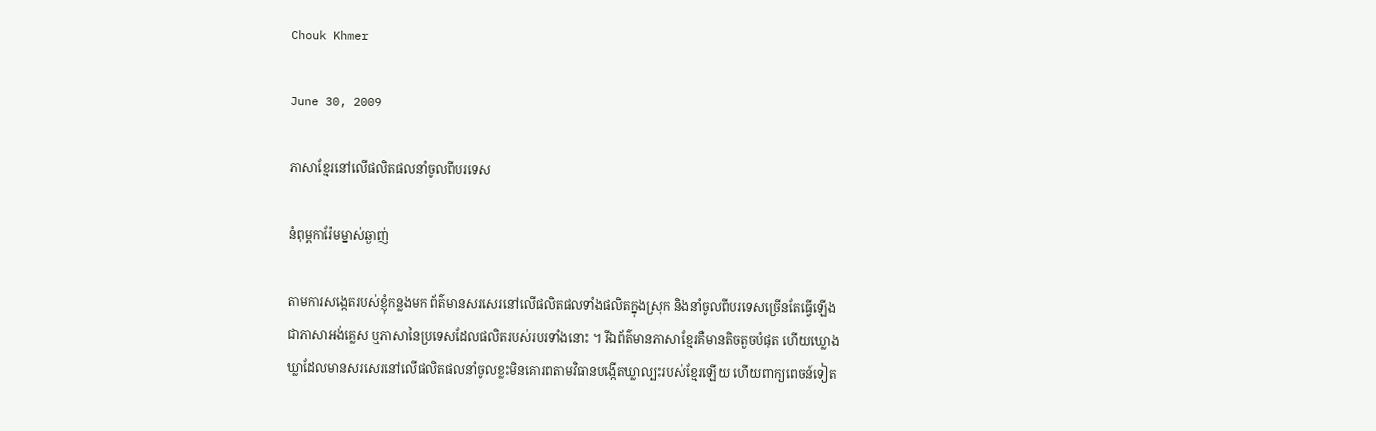Chouk Khmer

June 30, 2009

ភាសាខ្មែរនៅលើផលិតផលនាំចូលពីបរទេស

នំពុម្ពការ៉ែមម្នាស់ឆ្ងាញ់

តាមការសង្កេតរបស់ខ្ញុំកន្លងមក ព័ត៌មានសរសេរនៅលើផលិតផលទាំងផលិតក្នុងស្រុក និងនាំចូលពីបរទេសច្រើនតែធ្វើឡើងជាភាសាអង់គ្លេស ឬភាសានៃប្រទេសដែលផលិតរបស់របរទាំងនោះ ។ រីឯព័ត៌មានភាសាខ្មែរគឺមានតិចតួចបំផុត ហើយឃ្លោងឃ្លាដែលមានសរសេរនៅលើផលិតផលនាំចូលខ្លះមិនគោរពតាមវិធានបង្កើតឃ្លាល្បះរបស់ខ្មែរឡើយ ហើយពាក្យពេចន៍ទៀត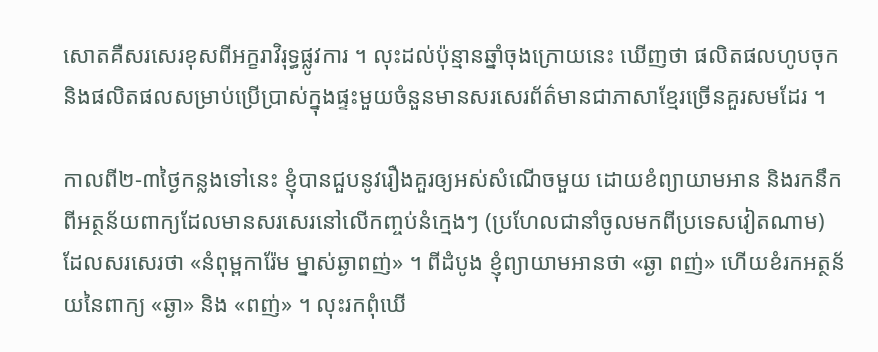សោតគឺសរសេរខុសពីអក្ខរាវិរុទ្ធផ្លូវការ ។ លុះដល់ប៉ុន្មានឆ្នាំចុងក្រោយនេះ ឃើញថា ផលិតផលហូបចុក និងផលិតផលសម្រាប់ប្រើប្រាស់ក្នុងផ្ទះមួយចំនួនមានសរសេរព័ត៌មានជាភាសាខ្មែរច្រើនគួរសមដែរ ។

កាលពី២‑៣ថ្ងៃកន្លងទៅនេះ ខ្ញុំបានជួបនូវរឿងគួរឲ្យអស់សំណើចមួយ ដោយខំព្យាយាមអាន និងរកនឹកពីអត្ថន័យពាក្យដែលមានសរសេរនៅលើកញ្ចប់នំក្មេងៗ (ប្រហែលជានាំចូលមកពីប្រទេសវៀតណាម) ដែលសរសេរថា «នំពុម្ពការ៉ែម ម្នាស់ឆ្ងាពញ់» ។ ពីដំបូង ខ្ញុំព្យាយាមអានថា «ឆ្ងា ពញ់» ហើយខំរកអត្ថន័យនៃពាក្យ «ឆ្ងា» និង «ពញ់» ។ លុះរកពុំឃើ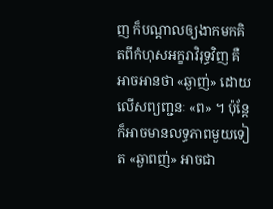ញ ក៏បណ្ដាលឲ្យងាកមកគិតពីកំហុសអក្ខរាវិរុទ្ធវិញ គឺអាចអានថា «ឆ្ងាញ់» ដោយលើសព្យញ្ជនៈ «ព» ។ ប៉ុន្តែក៏អាចមានលទ្ធភាពមួយទៀត «ឆ្ងាពញ់» អាចជា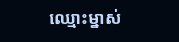ឈ្មោះម្នាស់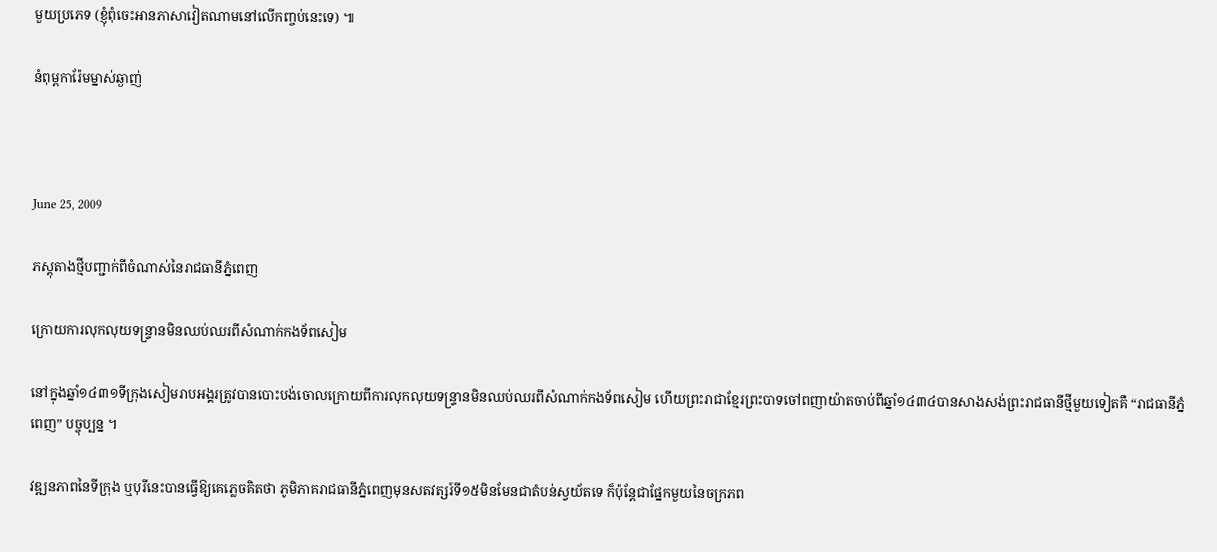មួយប្រភេទ (ខ្ញុំពុំចេះអានភាសាវៀតណាមនៅលើកញ្ចប់នេះទេ) ៕

នំពុម្ពការ៉ែមម្នាស់ឆ្ងាញ់



June 25, 2009

ភស្តុតាងថ្មីបញ្ជាក់ពីចំណាស់នៃរាជធានីភ្នំពេញ

ក្រោយការលុកលុយទន្ទ្រានមិនឈប់ឈរពីសំណាក់កងទ័ពសៀម

នៅក្នុងឆ្នាំ១៤៣១ទីក្រុងសៀមរាបអង្គរត្រូវបានបោះបង់ចោលក្រោយពីការលុកលុយទន្ទ្រានមិនឈប់ឈរពីសំណាក់កងទ័ពសៀម ហើយព្រះរាជាខ្មែរព្រះបាទចៅពញាយ៉ាតចាប់ពីឆ្នាំ១៤៣៤បានសាងសង់ព្រះរាជធានីថ្មីមួយទៀតគឺ “រាជធានីភ្នំពេញ” បច្ចុប្បន្ន ។

វឌ្ឍនភាពនៃទីក្រុង ឬបុរីនេះបានធ្វើឱ្យគេភ្លេចគិតថា ភូមិភាគរាជធានីភ្នំពេញមុនសតវត្សរ៍ទី១៥មិនមែនជាតំបន់ស្វយ័តទេ ក៏ប៉ុន្ដែជាផ្នែកមួយនៃចក្រភព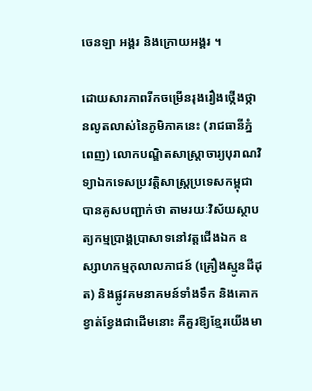ចេនឡា អង្គរ និងក្រោយអង្គរ ។

ដោយសារភាពរីកចម្រើនរុងរឿងថ្កើងថ្កានលូតលាស់នៃភូមិភាគនេះ (រាជធានីភ្នំពេញ) លោកបណ្ឌិតសាស្ដ្រាចារ្យបុរាណវិទ្យាឯកទេសប្រវត្ដិសាស្ដ្រប្រទេសកម្ពុជាបានគូសបញ្ជាក់ថា តាមរយៈវិស័យស្ថាបត្យកម្មប្រាង្គប្រាសាទនៅវត្ដជើងឯក ឧស្សាហកម្មកុលាលភាជន៍ (គ្រឿងស្មូនដីដុត) និងផ្លូវគមនាគមន៍ទាំងទឹក និងគោកខ្វាត់ខ្វែងជាដើមនោះ គឺគួរឱ្យខ្មែរយើងមា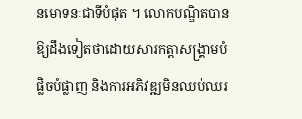នមោទនៈជាទីបំផុត ។ លោកបណ្ឌិតបានឱ្យដឹងទៀតថាដោយសារកត្ដាសង្គ្រាមបំផ្លិចបំផ្លាញ និងការអភិវឌ្ឍមិនឈប់ឈរ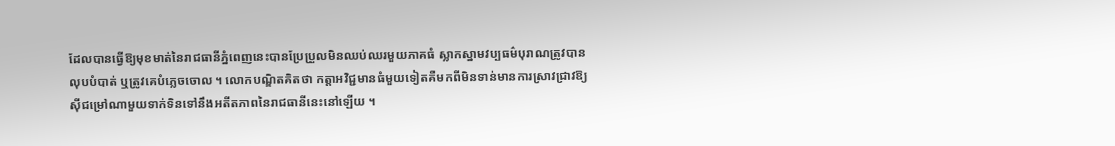ដែលបានធ្វើឱ្យមុខមាត់នៃរាជធានីភ្នំពេញនេះបានប្រែប្រួលមិនឈប់ឈរមួយភាគធំ ស្លាកស្នាមវប្បធម៌បុរាណត្រូវបានលុបបំបាត់ ឬត្រូវគេបំភ្លេចចោល ។ លោកបណ្ឌិតគិតថា កត្ដាអវិជ្ជមានធំមួយទៀតគឺមកពីមិនទាន់មានការស្រាវជ្រាវឱ្យស៊ីជម្រៅណាមួយទាក់ទិនទៅនឹងអតីតភាពនៃរាជធានីនេះនៅឡើយ ។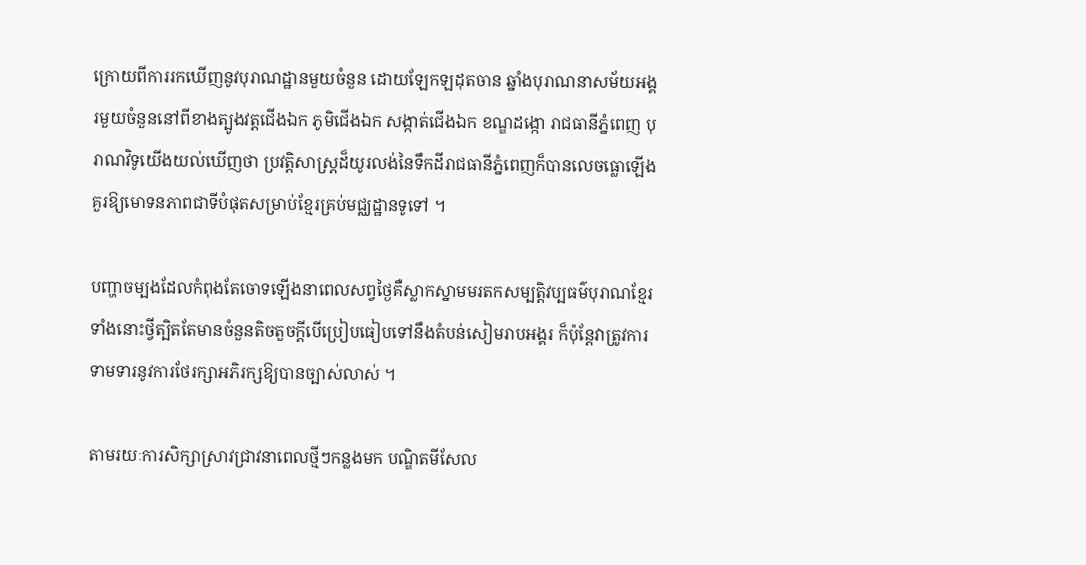ក្រោយពីការរកឃើញនូវបុរាណដ្ឋានមួយចំនួន ដោយឡែកឡដុតចាន ឆ្នាំងបុរាណនាសម័យអង្គរមួយចំនួននៅពីខាងត្បូងវត្ដជើងឯក ភូមិជើងឯក សង្កាត់ជើងឯក ខណ្ឌដង្កោ រាជធានីភ្នំពេញ បុរាណវិទូយើងយល់ឃើញថា ប្រវត្ដិសាស្ដ្រដ៏យូរលង់នៃទឹកដីរាជធានីភ្នំពេញក៏បានលេចធ្លោឡើងគួរឱ្យមោទនភាពជាទីបំផុតសម្រាប់ខ្មែរគ្រប់មជ្ឈដ្ឋានទូទៅ ។

បញ្ហាចម្បងដែលកំពុងតែចោទឡើងនាពេលសព្វថ្ងៃគឺស្លាកស្នាមមរតកសម្បត្ដិវប្បធម៌បុរាណខ្មែរទាំងនោះថ្វីត្បិតតែមានចំនួនតិចតួចក្ដីបើប្រៀបធៀបទៅនឹងតំបន់សៀមរាបអង្គរ ក៏ប៉ុន្ដែវាត្រូវការទាមទារនូវការថែរក្សាអភិរក្សឱ្យបានច្បាស់លាស់ ។

តាមរយៈការសិក្សាស្រាវជ្រាវនាពេលថ្មីៗកន្លងមក បណ្ឌិតមីសែល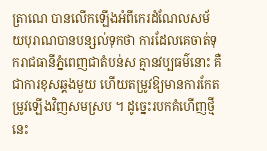ត្រាណេ បានលើកឡើងអំពីកេរដំណែលសម័យបុរាណបានបន្សល់ទុកថា ការដែលគេចាត់ទុករាជធានីភ្នំពេញជាតំបន់ស គ្មានវប្បធម៌នោះ គឺជាការខុសឆ្គងមួយ ហើយតម្រូវឱ្យមានការកែតម្រូវឡើងវិញសមស្រប ។ ដូច្នេះរបកគំហើញថ្មីនេះ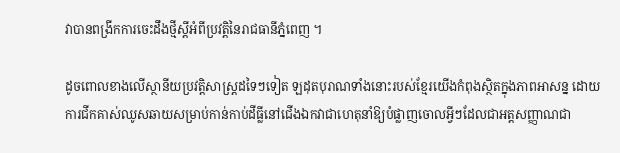វាបានពង្រីកការចេះដឹងថ្មីស្ដីអំពីប្រវត្ដិនៃរាជធានីភ្នំពេញ ។

ដូចពោលខាងលើស្ថានីយប្រវត្ដិសាស្ដ្រដទៃៗទៀត ឡដុតបុរាណទាំងនោះរបស់ខ្មែរយើងកំពុងស្ថិតក្នុងភាពអាសន្ន ដោយការជីកគាស់ឈូសឆាយសម្រាប់កាន់កាប់ដីធ្លីនៅជើងឯកវាជាហេតុនាំឱ្យបំផ្លាញចោលអ្វីៗដែលជាអត្ដសញ្ញាណជា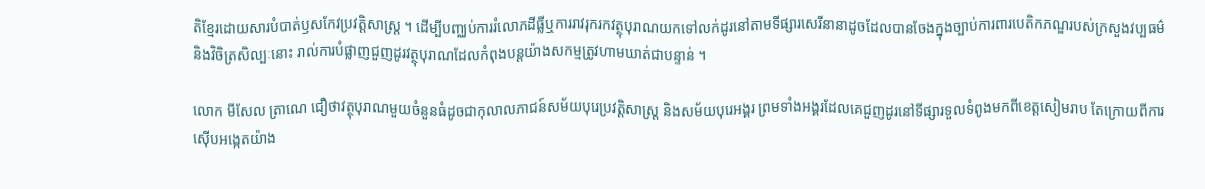តិខ្មែរដោយសារបំបាត់ឫសកែវប្រវត្ដិសាស្ដ្រ ។ ដើម្បីបញ្ឈប់ការរំលោភដីធ្លីឬការរាវរុករកវត្ថុបុរាណយកទៅលក់ដូរនៅតាមទីផ្សារសេរីនានាដូចដែលបានចែងក្នុងច្បាប់ការពារបេតិកភណ្ឌរបស់ក្រសួងវប្បធម៌ និងវិចិត្រសិល្បៈនោះ រាល់ការបំផ្លាញជួញដូរវត្ថុបុរាណដែលកំពុងបន្ដយ៉ាងសកម្មត្រូវហាមឃាត់ជាបន្ទាន់ ។

លោក មីសែល ត្រាណេ ជឿថាវត្ថុបុរាណមួយចំនួនធំដូចជាកុលាលភាជន៍សម័យបុរេប្រវត្ដិសាស្ដ្រ និងសម័យបុរេអង្គរ ព្រមទាំងអង្គរដែលគេជួញដូរនៅទីផ្សារទួលទំពូងមកពីខេត្ដសៀមរាប តែក្រោយពីការស៊ើបអង្កេតយ៉ាង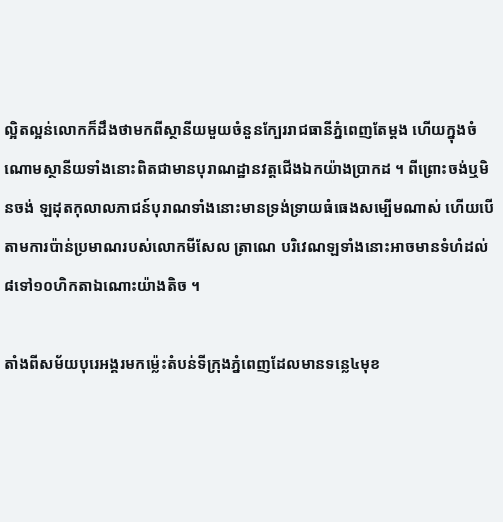ល្អិតល្អន់លោកក៏ដឹងថាមកពីស្ថានីយមួយចំនួនក្បែររាជធានីភ្នំពេញតែម្ដង ហើយក្នុងចំណោមស្ថានីយទាំងនោះពិតជាមានបុរាណដ្ឋានវត្ដជើងឯកយ៉ាងប្រាកដ ។ ពីព្រោះចង់ឬមិនចង់ ឡដុតកុលាលភាជន៍បុរាណទាំងនោះមានទ្រង់ទ្រាយធំធេងសម្បើមណាស់ ហើយបើតាមការប៉ាន់ប្រមាណរបស់លោកមីសែល ត្រាណេ បរិវេណឡទាំងនោះអាចមានទំហំដល់៨ទៅ១០ហិកតាឯណោះយ៉ាងតិច ។

តាំងពីសម័យបុរេអង្គរមកម្ល៉េះតំបន់ទីក្រុងភ្នំពេញដែលមានទន្លេ៤មុខ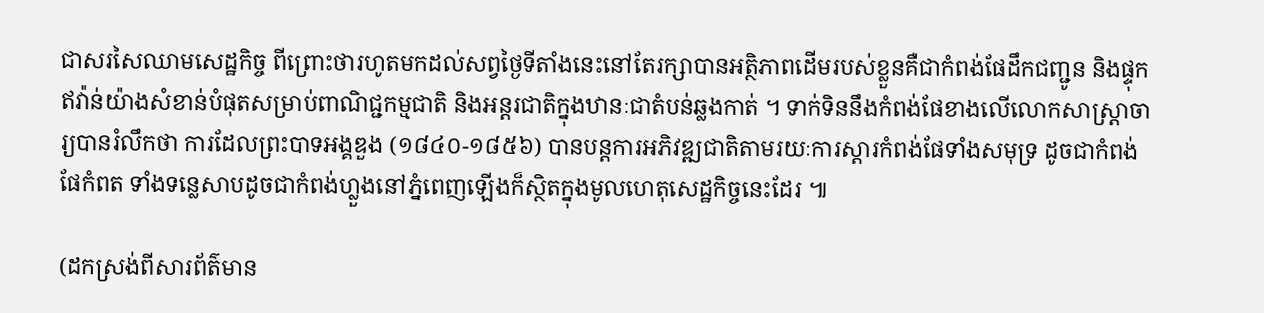ជាសរសៃឈាមសេដ្ឋកិច្ច ពីព្រោះថារហូតមកដល់សព្វថ្ងៃទីតាំងនេះនៅតែរក្សាបានអត្ថិភាពដើមរបស់ខ្លួនគឺជាកំពង់ផែដឹកជញ្ជូន និងផ្ទុកឥវ៉ាន់យ៉ាងសំខាន់បំផុតសម្រាប់ពាណិជ្ជកម្មជាតិ និងអន្ដរជាតិក្នុងឋានៈជាតំបន់ឆ្លងកាត់ ។ ទាក់ទិននឹងកំពង់ផែខាងលើលោកសាស្ដ្រាចារ្យបានរំលឹកថា ការដែលព្រះបាទអង្គឌួង (១៨៤០-១៨៥៦) បានបន្ដការអភិវឌ្ឍជាតិតាមរយៈការស្ដារកំពង់ផែទាំងសមុទ្រ ដូចជាកំពង់ផែកំពត ទាំងទន្លេសាបដូចជាកំពង់ហ្លួងនៅភ្នំពេញឡើងក៏ស្ថិតក្នុងមូលហេតុសេដ្ឋកិច្ចនេះដែរ ៕

(ដកស្រង់ពីសារព័ត៌មាន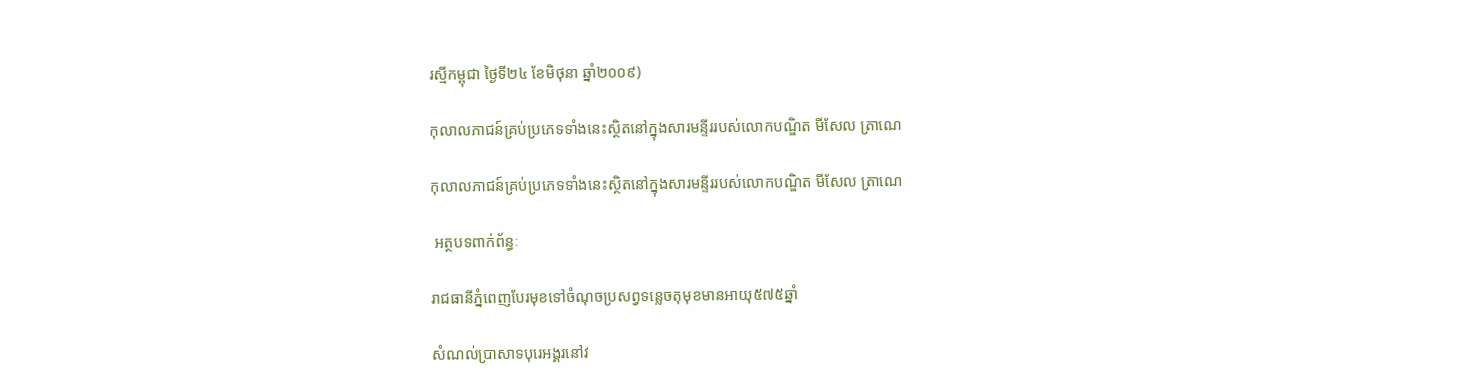រស្មីកម្ពុជា ថ្ងៃទី២៤ ខែមិថុនា ឆ្នាំ២០០៩)

កុលាលភាជន៍គ្រប់ប្រភេទទាំងនេះស្ថិតនៅក្នុងសារមន្ទីររបស់លោកបណ្ឌិត មីសែល ត្រាណេ

កុលាលភាជន៍គ្រប់ប្រភេទទាំងនេះស្ថិតនៅក្នុងសារមន្ទីររបស់លោកបណ្ឌិត មីសែល ត្រាណេ

 អត្ថបទពាក់ព័ន្ធៈ

រាជធានីភ្នំពេញបែរមុខទៅចំណុចប្រសព្វទន្លេចតុមុខមានអាយុ៥៧៥ឆ្នាំ

សំណល់ប្រាសាទបុរេអង្គរនៅវ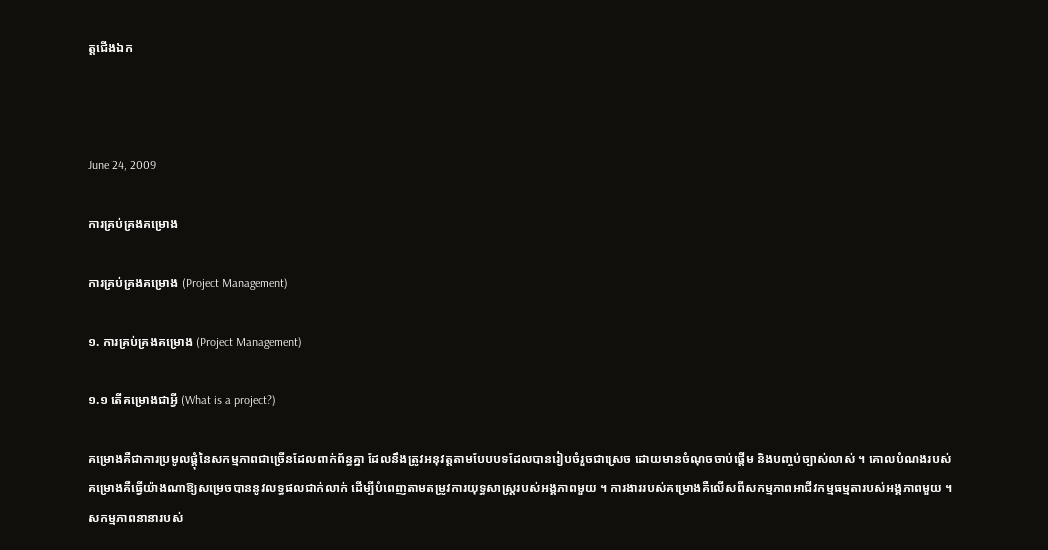ត្តជើងឯក



June 24, 2009

ការគ្រប់គ្រងគម្រោង

ការគ្រប់គ្រងគម្រោង (Project Management)

១. ការគ្រប់គ្រងគម្រោង (Project Management)

១.១ តើគម្រោងជាអ្វី (What is a project?)

គម្រោងគឺជាការប្រមូលផ្ដុំនៃសកម្មភាពជាច្រើនដែលពាក់ព័ន្ធគ្នា ដែលនឹងត្រូវអនុវត្ដតាមបែបបទដែលបានរៀបចំរួចជាស្រេច ដោយមានចំណុចចាប់ផ្ដើម និងបញ្ចប់ច្បាស់លាស់ ។ គោលបំណងរបស់គម្រោងគឺធ្វើយ៉ាងណាឱ្យសម្រេចបាននូវលទ្ធផលជាក់លាក់ ដើម្បីបំពេញតាមតម្រូវការយុទ្ធសាស្ដ្ររបស់អង្គភាពមួយ ។ ការងាររបស់គម្រោងគឺលើសពីសកម្មភាពអាជីវកម្មធម្មតារបស់អង្គភាពមួយ ។ សកម្មភាពនានារបស់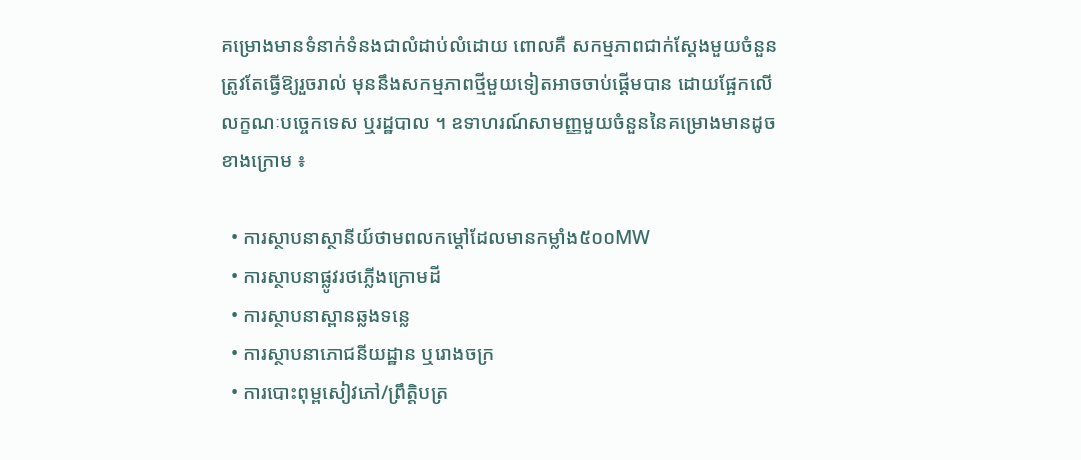គម្រោងមានទំនាក់ទំនងជាលំដាប់លំដោយ ពោលគឺ សកម្មភាពជាក់ស្ដែងមួយចំនួនត្រូវតែធ្វើឱ្យរួចរាល់ មុននឹងសកម្មភាពថ្មីមួយទៀតអាចចាប់ផ្ដើមបាន ដោយផ្អែកលើលក្ខណៈបច្ចេកទេស ឬរដ្ឋបាល ។ ឧទាហរណ៍សាមញ្ញមួយចំនួននៃគម្រោងមានដូចខាងក្រោម ៖

  • ការស្ថាបនាស្ថានីយ៍ថាមពលកម្ដៅដែលមានកម្លាំង៥០០MW
  • ការស្ថាបនាផ្លូវរថភ្លើងក្រោមដី
  • ការស្ថាបនាស្ពានឆ្លងទន្លេ
  • ការស្ថាបនាភោជនីយដ្ឋាន ឬរោងចក្រ
  • ការបោះពុម្ពសៀវភៅ/ព្រឹត្តិបត្រ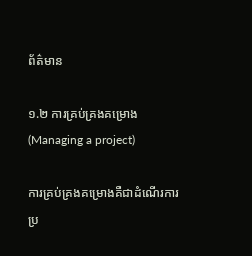ព័ត៌មាន

១.២ ការគ្រប់គ្រងគម្រោង (Managing a project)

ការគ្រប់គ្រងគម្រោងគឺជាដំណើរការប្រ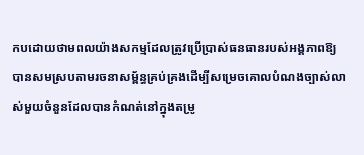កបដោយថាមពលយ៉ាងសកម្មដែលត្រូវប្រើប្រាស់ធនធានរបស់អង្គភាពឱ្យបានសមស្របតាមរចនាសម្ព័ន្ធគ្រប់គ្រងដើម្បីសម្រេចគោលបំណងច្បាស់លាស់មួយចំនួនដែលបានកំណត់នៅក្នុងតម្រូ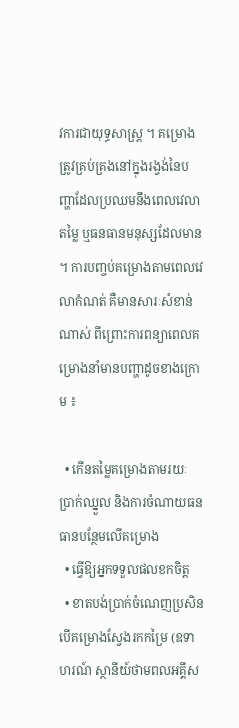វការជាយុទ្ធសាស្ដ្រ ។ គម្រោងត្រូវគ្រប់គ្រងនៅក្នុងរង្វង់នៃបញ្ហាដែលប្រឈមនឹងពេលវេលា តម្លៃ ឬធនធានមនុស្សដែលមាន ។ ការបញ្ចប់គម្រោងតាមពេលវេលាកំណត់ គឺមានសារៈសំខាន់ណាស់ ពីព្រោះការពន្យាពេលគម្រោងនាំមានបញ្ហាដូចខាងក្រោម ៖

  • កើនតម្លៃគម្រោងតាមរយៈ ប្រាក់ឈ្នួល និងការចំណាយធនធានបន្ថែមលើគម្រោង
  • ធ្វើឱ្យអ្នកទទួលផលខកចិត្ដ
  • ខាតបង់ប្រាក់ចំណេញប្រសិនបើគម្រោងស្វែងរកកម្រៃ (ឧទាហរណ៍ ស្ថានីយ៍ថាមពលអគ្គីស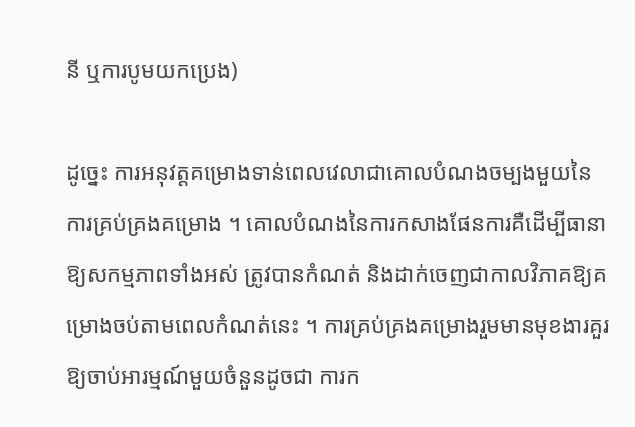នី ឬការបូមយកប្រេង)

ដូច្នេះ ការអនុវត្ដគម្រោងទាន់ពេលវេលាជាគោលបំណងចម្បងមួយនៃការគ្រប់គ្រងគម្រោង ។ គោលបំណងនៃការកសាងផែនការគឺដើម្បីធានាឱ្យសកម្មភាពទាំងអស់ ត្រូវបានកំណត់ និងដាក់ចេញជាកាលវិភាគឱ្យគម្រោងចប់តាមពេលកំណត់នេះ ។ ការគ្រប់គ្រងគម្រោងរួមមានមុខងារគួរឱ្យចាប់អារម្មណ៍មួយចំនួនដូចជា ការក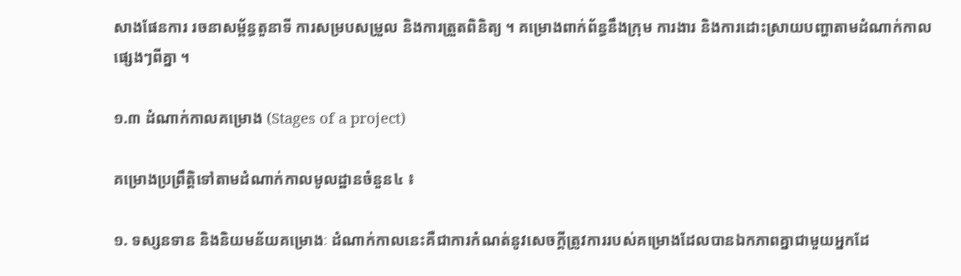សាងផែនការ រចនាសម្ព័ន្ធតួនាទី ការសម្របសម្រួល និងការត្រួតពិនិត្យ ។ គម្រោងពាក់ព័ន្ធនឹងក្រុម ការងារ និងការដោះស្រាយបញ្ហាតាមដំណាក់កាលផ្សេងៗពីគ្នា ។

១.៣ ដំណាក់កាលគម្រោង (Stages of a project)

គម្រោងប្រព្រឹត្ដិទៅតាមដំណាក់កាលមូលដ្ឋានចំនួន៤ ៖

១. ទស្សនទាន និងនិយមន័យគម្រោងៈ ដំណាក់កាលនេះគឺជាការកំណត់នូវសេចក្ដីត្រូវការរបស់គម្រោងដែលបានឯកភាពគ្នាជាមួយអ្នកដែ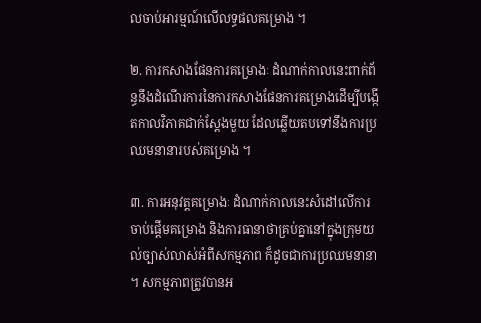លចាប់អារម្មណ៍លើលទ្ធផលគម្រោង ។

២. ការកសាងផែនការគម្រោងៈ ដំណាក់កាលនេះពាក់ព័ន្ធនឹងដំណើរការនៃការកសាងផែនការគម្រោងដើម្បីបង្កើតកាលវិភាគជាក់ស្ដែងមួយ ដែលឆ្លើយតបទៅនឹងការប្រឈមនានារបស់គម្រោង ។

៣. ការអនុវត្ដគម្រោងៈ ដំណាក់កាលនេះសំដៅលើការចាប់ផ្ដើមគម្រោង និងការធានាថាគ្រប់គ្នានៅក្នុងក្រុមយល់ច្បាស់លាស់អំពីសកម្មភាព ក៏ដូចជាការប្រឈមនានា ។ សកម្មភាពត្រូវបានអ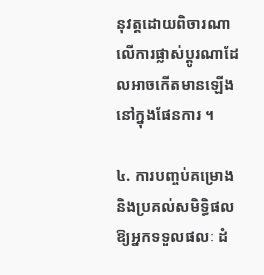នុវត្ដដោយពិចារណាលើការផ្លាស់ប្ដូរណាដែលអាចកើតមានឡើងនៅក្នុងផែនការ ។

៤. ការបញ្ចប់គម្រោង និងប្រគល់សមិទ្ធិផលឱ្យអ្នកទទួលផលៈ ដំ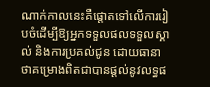ណាក់កាលនេះគឺផ្ដោតទៅលើការរៀបចំដើម្បីឱ្យអ្នកទទួលផលទទួលស្គាល់ និងការប្រគល់ជូន ដោយធានាថាគម្រោងពិតជាបានផ្ដល់នូវលទ្ធផ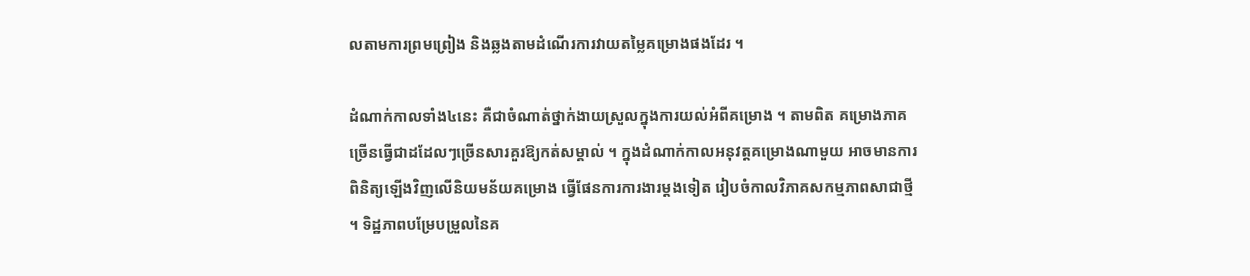លតាមការព្រមព្រៀង និងឆ្លងតាមដំណើរការវាយតម្លៃគម្រោងផងដែរ ។

ដំណាក់កាលទាំង៤នេះ គឺជាចំណាត់ថ្នាក់ងាយស្រួលក្នុងការយល់អំពីគម្រោង ។ តាមពិត គម្រោងភាគច្រើនធ្វើជាដដែលៗច្រើនសារគួរឱ្យកត់សម្គាល់ ។ ក្នុងដំណាក់កាលអនុវត្ដគម្រោងណាមួយ អាចមានការពិនិត្យឡើងវិញលើនិយមន័យគម្រោង ធ្វើផែនការការងារម្ដងទៀត រៀបចំកាលវិភាគសកម្មភាពសាជាថ្មី ។ ទិដ្ឋភាពបម្រែបម្រួលនៃគ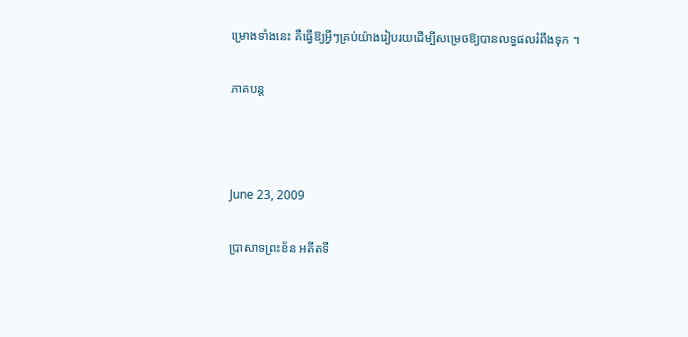ម្រោងទាំងនេះ គឺធ្វើឱ្យអ្វីៗគ្រប់យ៉ាងរៀបរយដើម្បីសម្រេចឱ្យបានលទ្ធផលរំពឹងទុក ។

ភាគបន្ត



June 23, 2009

ប្រាសាទព្រះខ័ន អតីតទី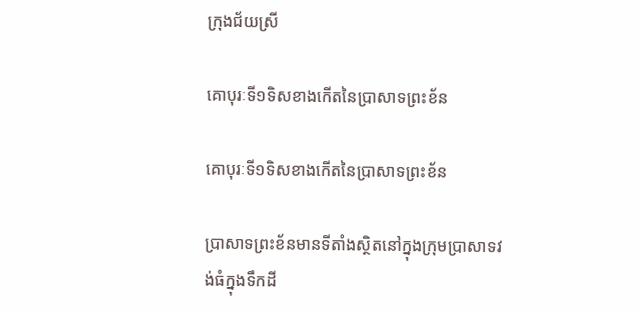ក្រុងជ័យស្រី

គោបុរៈទី១ទិសខាងកើតនៃប្រាសាទព្រះខ័ន

គោបុរៈទី១ទិសខាងកើតនៃប្រាសាទព្រះខ័ន

ប្រាសាទព្រះខ័នមានទីតាំងស្ថិតនៅក្នុងក្រុមប្រាសាទវង់ធំក្នុងទឹកដី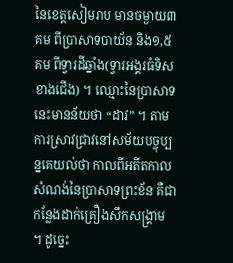នៃខេត្ដសៀមរាប មានចម្ងាយ៣គម ពីប្រាសាទបាយ័ន និង១,៥គម ពីទ្វារដីឆ្នាំង(ទ្វារអង្គរធំទិសខាងជើង) ។ ឈ្មោះនៃប្រាសាទនេះមានន័យថា “ដាវ” ។ តាមការស្រាវជ្រាវនៅសម័យបច្ចុប្បន្នគេយល់ថា កាលពីអតីតកាលសំណង់នៃប្រាសាទព្រះខ័ន គឺជាកន្លែងដាក់គ្រឿងសឹកសង្គ្រាម ។ ដូច្នេះ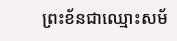ព្រះខ័នជាឈ្មោះសម័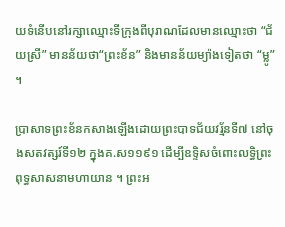យទំនើបនៅរក្សាឈ្មោះទីក្រុងពីបុរាណដែលមានឈ្មោះថា “ជ័យស្រី” មានន័យថា“ព្រះខ័ន” និងមានន័យម្យ៉ាងទៀតថា “ម្លូ” ។

ប្រាសាទព្រះខ័នកសាងឡើងដោយព្រះបាទជ័យវរ្ម័នទី៧ នៅចុងសតវត្សរ៍ទី១២ ក្នុងគ.ស១១៩១ ដើម្បីឧទ្ទិសចំពោះលទ្ធិព្រះពុទ្ធសាសនាមហាយាន ។ ព្រះអ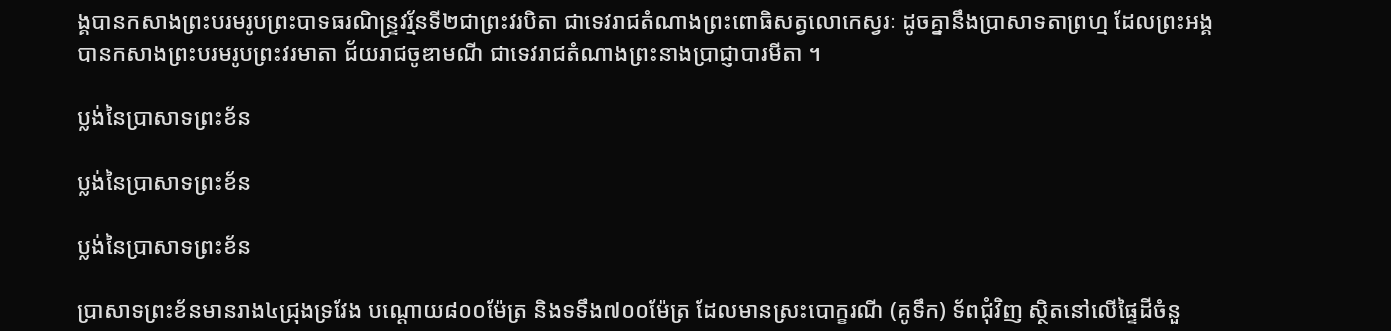ង្គបានកសាងព្រះបរមរូបព្រះបាទធរណិន្ទ្រវរ្ម័នទី២ជាព្រះវរបិតា ជាទេវរាជតំណាងព្រះពោធិសត្វលោកេស្វរៈ ដូចគ្នានឹងប្រាសាទតាព្រហ្ម ដែលព្រះអង្គបានកសាងព្រះបរមរូបព្រះវរមាតា ជ័យរាជចូឌាមណី ជាទេវរាជតំណាងព្រះនាងប្រាជ្ញាបារមីតា ។

ប្លង់នៃប្រាសាទព្រះខ័ន

ប្លង់នៃប្រាសាទព្រះខ័ន

ប្លង់នៃប្រាសាទព្រះខ័ន

ប្រាសាទព្រះខ័នមានរាង៤ជ្រុងទ្រវែង បណ្ដោយ៨០០ម៉ែត្រ និងទទឹង៧០០ម៉ែត្រ ដែលមានស្រះបោក្ខរណី (គូទឹក) ទ័ពជុំវិញ ស្ថិតនៅលើផ្ទៃដីចំនួ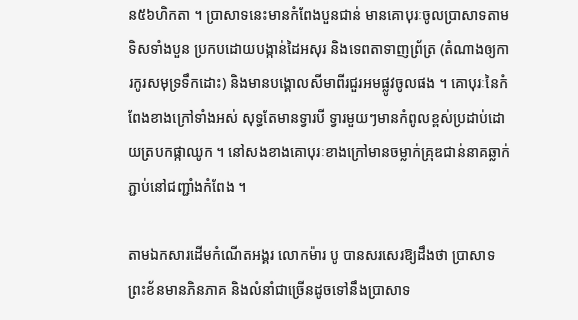ន៥៦ហិកតា ។ ប្រាសាទនេះមានកំពែងបួនជាន់ មានគោបុរៈចូលប្រាសាទតាមទិសទាំងបួន ប្រកបដោយបង្កាន់ដៃអសុរ និងទេពតាទាញព្រ័ត្រ (តំណាងឲ្យការកូរសមុទ្រទឹកដោះ) និងមានបង្គោលសីមាពីរជួរអមផ្លូវចូលផង ។ គោបុរៈនៃកំពែងខាងក្រៅទាំងអស់ សុទ្ធតែមានទ្វារបី ទ្វារមួយៗមានកំពូលខ្ពស់ប្រដាប់ដោយត្របកផ្កាឈូក ។ នៅសងខាងគោបុរៈខាងក្រៅមានចម្លាក់គ្រុឌជាន់នាគឆ្លាក់ភ្ជាប់នៅជញ្ជាំងកំពែង ។

តាមឯកសារដើមកំណើតអង្គរ លោកម៉ារ បូ បានសរសេរឱ្យដឹងថា ប្រាសាទព្រះខ័នមានភិនភាគ និងលំនាំជាច្រើនដូចទៅនឹងប្រាសាទ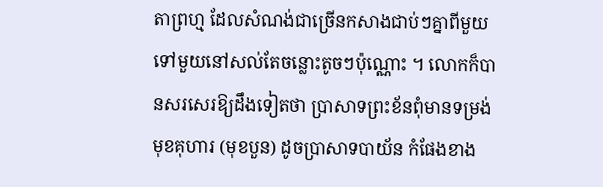តាព្រហ្ម ដែលសំណង់ជាច្រើនកសាងជាប់ៗគ្នាពីមួយទៅមួយនៅសល់តែចន្លោះតូចៗប៉ុណ្ណោះ ។ លោកក៏បានសរសេរឱ្យដឹងទៀតថា ប្រាសាទព្រះខ័នពុំមានទម្រង់មុខគុហារ (មុខបួន) ដូចប្រាសាទបាយ័ន កំផែងខាង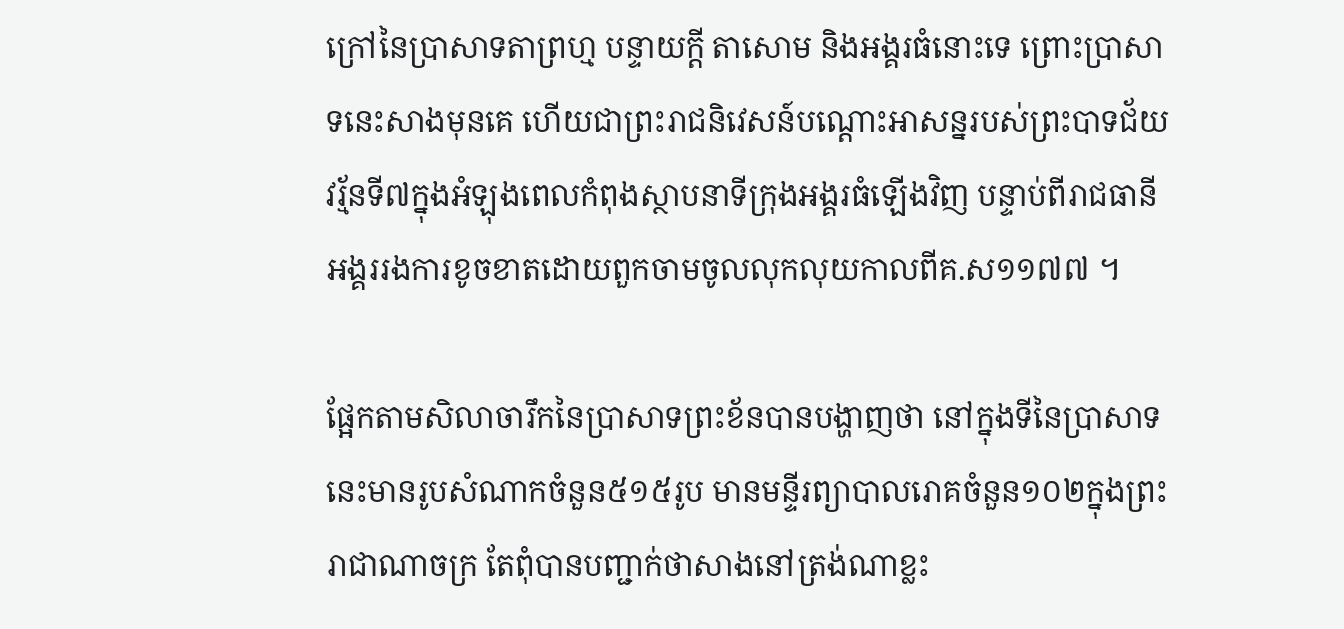ក្រៅនៃប្រាសាទតាព្រហ្ម បន្ទាយក្ដី តាសោម និងអង្គរធំនោះទេ ព្រោះប្រាសាទនេះសាងមុនគេ ហើយជាព្រះរាជនិវេសន៍បណ្ដោះអាសន្នរបស់ព្រះបាទជ័យវរ្ម័នទី៧ក្នុងអំឡុងពេលកំពុងស្ថាបនាទីក្រុងអង្គរធំឡើងវិញ បន្ទាប់ពីរាជធានីអង្គររងការខូចខាតដោយពួកចាមចូលលុកលុយកាលពីគ.ស១១៧៧ ។

ផ្អែកតាមសិលាចារឹកនៃប្រាសាទព្រះខ័នបានបង្ហាញថា នៅក្នុងទីនៃប្រាសាទនេះមានរូបសំណាកចំនួន៥១៥រូប មានមន្ទីរព្យាបាលរោគចំនួន១០២ក្នុងព្រះរាជាណាចក្រ តែពុំបានបញ្ជាក់ថាសាងនៅត្រង់ណាខ្លះ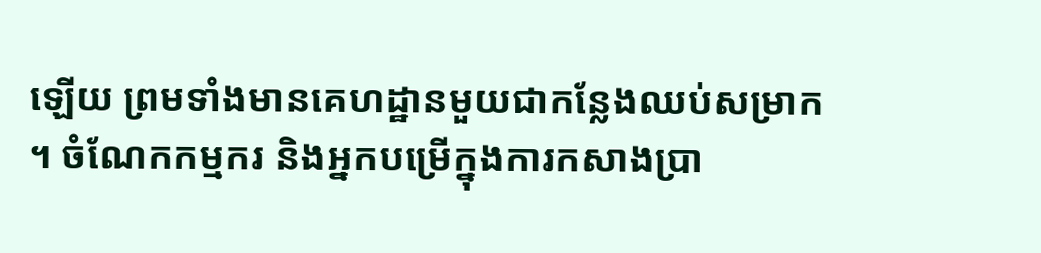ឡើយ ព្រមទាំងមានគេហដ្ឋានមួយជាកន្លែងឈប់សម្រាក ។ ចំណែកកម្មករ និងអ្នកបម្រើក្នុងការកសាងប្រា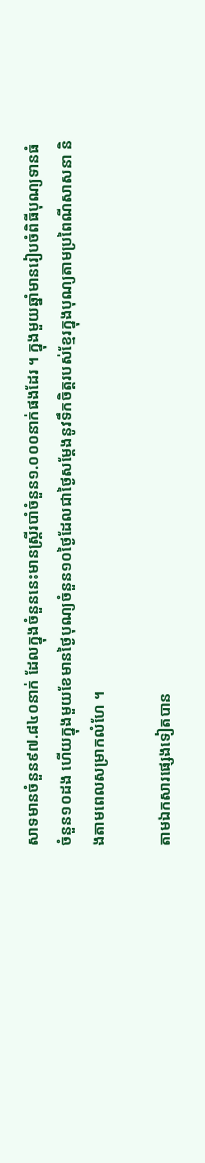សាទមានចំនួន៩៧.៨៤០នាក់ ដែលក្នុងចំនួននេះមានស្ដ្រីរបាំចំនួន១.០០០នាក់ផងដែរ ។ ក្នុងមួយឆ្នាំមានរៀបចំពិធីបុណ្យទានធំចំនួន១០ដង ហើយក្នុងមួយខែមានថ្ងៃបុណ្យចំនួន១០ថ្ងៃដែលជាថ្ងៃសម្ដែងនូវទឹកចិត្ដរបស់ខ្មែរក្នុងបុណ្យតាមប្រពៃណីសាសនា និងតាមពេលសម្រាកលំហែ ។

តាមឯកសារផ្សេងទៀតបាន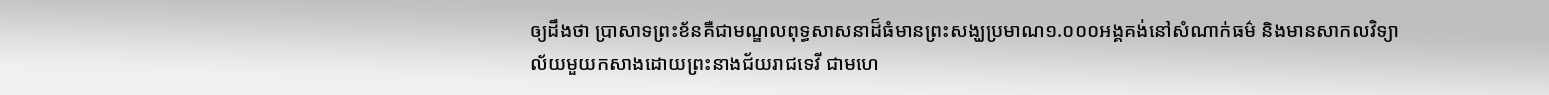ឲ្យដឹងថា ប្រាសាទព្រះខ័នគឺជាមណ្ឌលពុទ្ធសាសនាដ៏ធំមានព្រះសង្ឃប្រមាណ១.០០០អង្គគង់នៅសំណាក់ធម៌ និងមានសាកលវិទ្យាល័យមួយកសាងដោយព្រះនាងជ័យរាជទេវី ជាមហេ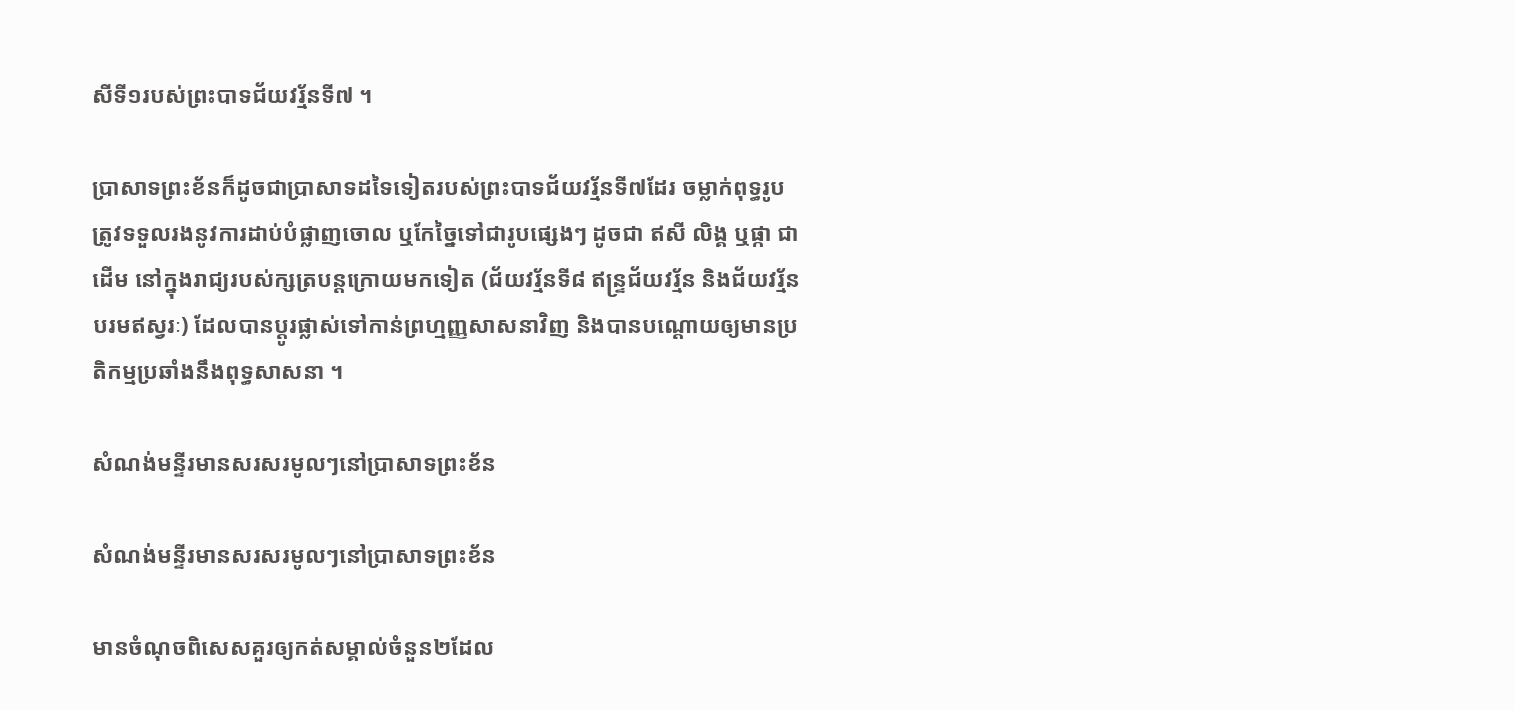សីទី១របស់ព្រះបាទជ័យវរ្ម័នទី៧ ។

ប្រាសាទព្រះខ័នក៏ដូចជាប្រាសាទដទៃទៀតរបស់ព្រះបាទជ័យវរ្ម័នទី៧ដែរ ចម្លាក់ពុទ្ធរូបត្រូវទទួលរងនូវការដាប់បំផ្លាញចោល ឬកែច្នៃទៅជារូបផ្សេងៗ ដូចជា ឥសី លិង្គ ឬផ្កា ជាដើម នៅក្នុងរាជ្យរបស់ក្សត្របន្តក្រោយមកទៀត (ជ័យវរ្ម័នទី៨ ឥន្ទ្រជ័យវរ្ម័ន និងជ័យវរ្ម័នបរមឥស្វរៈ) ដែលបានប្ដូរផ្លាស់ទៅកាន់ព្រហ្មញ្ញសាសនាវិញ និងបានបណ្ដោយឲ្យមានប្រតិកម្មប្រឆាំងនឹងពុទ្ធសាសនា ។

សំណង់មន្ទីរមានសរសរមូលៗនៅប្រាសាទព្រះខ័ន

សំណង់មន្ទីរមានសរសរមូលៗនៅប្រាសាទព្រះខ័ន

មានចំណុចពិសេសគួរឲ្យកត់សម្គាល់ចំនួន២ដែល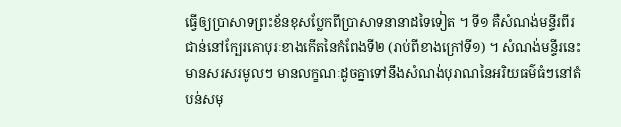ធ្វើឲ្យប្រាសាទព្រះខ័នខុសប្លែកពីប្រាសាទនានាដទៃទៀត ។ ទី១ គឺសំណង់មន្ទីរពីរជាន់នៅក្បែរគោបុរៈខាងកើតនៃកំពែងទី២ (រាប់ពីខាងក្រៅទី១) ។ សំណង់មន្ទីរនេះមានសរសរមូលៗ មានលក្ខណៈដូចគ្នាទៅនឹងសំណង់បុរាណនៃអរិយធម៌ធំៗនៅតំបន់សមុ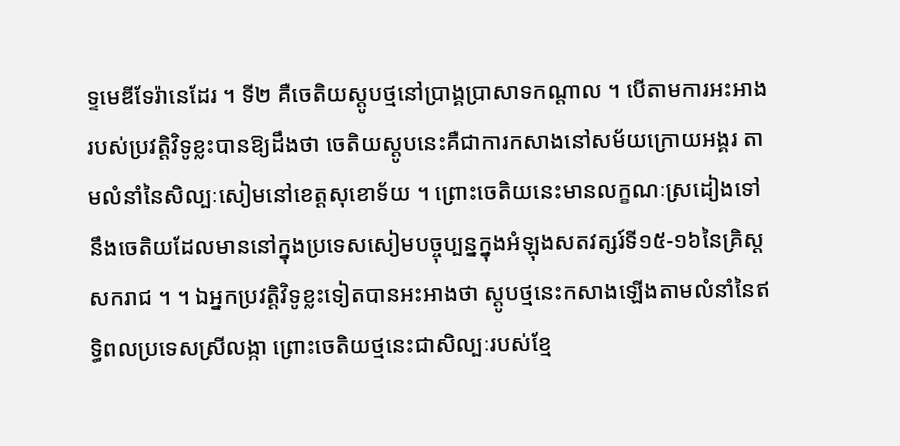ទ្ទមេឌីទែរ៉ានេដែរ ។ ទី២ គឺចេតិយស្តូបថ្មនៅប្រាង្គប្រាសាទកណ្ដាល ។ បើតាមការអះអាងរបស់ប្រវត្ដិវិទូខ្លះបានឱ្យដឹងថា ចេតិយស្តូបនេះគឺជាការកសាងនៅសម័យក្រោយអង្គរ តាមលំនាំនៃសិល្បៈសៀមនៅខេត្ដសុខោទ័យ ។ ព្រោះចេតិយនេះមានលក្ខណៈស្រដៀងទៅនឹងចេតិយដែលមាននៅក្នុងប្រទេសសៀមបច្ចុប្បន្នក្នុងអំឡុងសតវត្សរ៍ទី១៥-១៦នៃគ្រិស្ដសករាជ ។ ។ ឯអ្នកប្រវត្ដិវិទូខ្លះទៀតបានអះអាងថា ស្ដូបថ្មនេះកសាងឡើងតាមលំនាំនៃឥទ្ធិពលប្រទេសស្រីលង្កា ព្រោះចេតិយថ្មនេះជាសិល្បៈរបស់ខ្មែ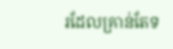រដែលគ្រាន់តែទ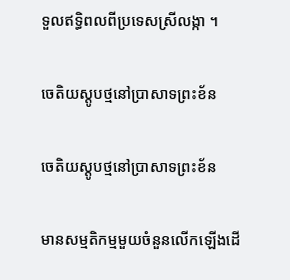ទួលឥទ្ធិពលពីប្រទេសស្រីលង្កា ។

ចេតិយស្តូបថ្មនៅប្រាសាទព្រះខ័ន

ចេតិយស្តូបថ្មនៅប្រាសាទព្រះខ័ន

មានសម្មតិកម្មមួយចំនួនលើកឡើងដើ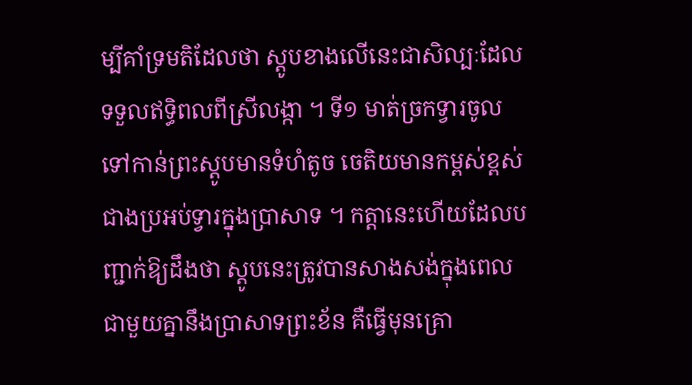ម្បីគាំទ្រមតិដែលថា ស្តូបខាងលើនេះជាសិល្បៈដែលទទួលឥទ្ធិពលពីស្រីលង្កា ។ ទី១ មាត់ច្រកទ្វារចូលទៅកាន់ព្រះស្ដូបមានទំហំតូច ចេតិយមានកម្ពស់ខ្ពស់ជាងប្រអប់ទ្វារក្នុងប្រាសាទ ។ កត្ដានេះហើយដែលបញ្ជាក់ឱ្យដឹងថា ស្ដូបនេះត្រូវបានសាងសង់ក្នុងពេលជាមួយគ្នានឹងប្រាសាទព្រះខ័ន គឺធ្វើមុនគ្រោ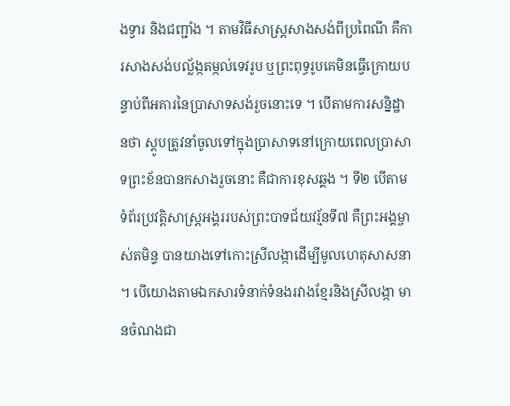ងទ្វារ និងជញ្ជាំង ។ តាមវិធីសាស្ដ្រសាងសង់ពីប្រពៃណី គឺការសាងសង់បល្ល័ង្កតម្កល់ទេវរូប ឬព្រះពុទ្ធរូបគេមិនធ្វើក្រោយបន្ទាប់ពីអគារនៃប្រាសាទសង់រួចនោះទេ ។ បើតាមការសន្និដ្ឋានថា ស្ដូបត្រូវនាំចូលទៅក្នុងប្រាសាទនៅក្រោយពេលប្រាសាទព្រះខ័នបានកសាងរួចនោះ គឺជាការខុសឆ្គង ។ ទី២ បើតាមទំព័រប្រវត្ដិសាស្ដ្រអង្គររបស់ព្រះបាទជ័យវរ្ម័នទី៧ គឺព្រះអង្គម្ចាស់តមិន្ទ បានយាងទៅកោះស្រីលង្កាដើម្បីមូលហេតុសាសនា ។ បើយោងតាមឯកសារទំនាក់ទំនងរវាងខ្មែរនិងស្រីលង្កា មានចំណងជា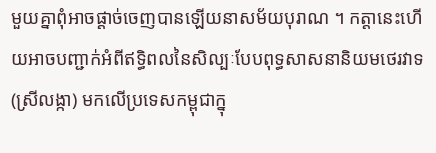មួយគ្នាពុំអាចផ្ដាច់ចេញបានឡើយនាសម័យបុរាណ ។ កត្ដានេះហើយអាចបញ្ជាក់អំពីឥទ្ធិពលនៃសិល្បៈបែបពុទ្ធសាសនានិយមថេរវាទ (ស្រីលង្កា) មកលើប្រទេសកម្ពុជាក្នុ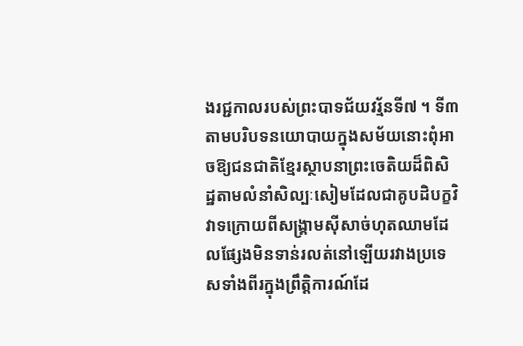ងរជ្ជកាលរបស់ព្រះបាទជ័យវរ្ម័នទី៧ ។ ទី៣ តាមបរិបទនយោបាយក្នុងសម័យនោះពុំអាចឱ្យជនជាតិខ្មែរស្ថាបនាព្រះចេតិយដ៏ពិសិដ្ឋតាមលំនាំសិល្បៈសៀមដែលជាគូបដិបក្ខវិវាទក្រោយពីសង្គ្រាមស៊ីសាច់ហុតឈាមដែលផ្សែងមិនទាន់រលត់នៅឡើយរវាងប្រទេសទាំងពីរក្នុងព្រឹត្ដិការណ៍ដែ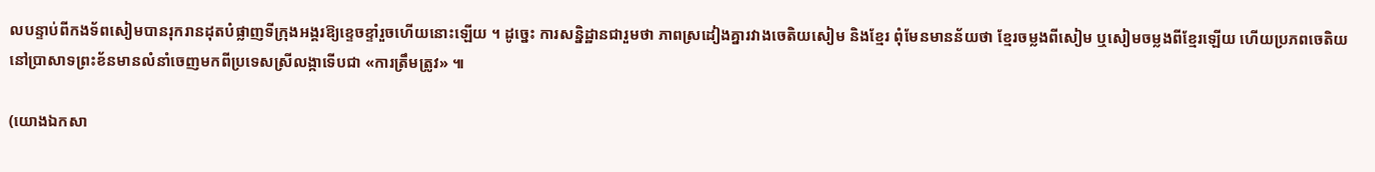លបន្ទាប់ពីកងទ័ពសៀមបានរុករានដុតបំផ្លាញទីក្រុងអង្គរឱ្យខ្ទេចខ្ទាំរួចហើយនោះឡើយ ។ ដូច្នេះ ការសន្និដ្ឋានជារួមថា ភាពស្រដៀងគ្នារវាងចេតិយសៀម និងខ្មែរ ពុំមែនមានន័យថា ខ្មែរចម្លងពីសៀម ឬសៀមចម្លងពីខ្មែរឡើយ ហើយប្រភពចេតិយនៅប្រាសាទព្រះខ័នមានលំនាំចេញមកពីប្រទេសស្រីលង្កាទើបជា «ការត្រឹមត្រូវ» ៕

(យោងឯកសា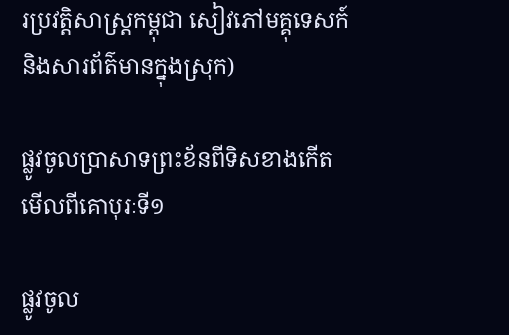រប្រវត្តិសាស្ត្រកម្ពុជា សៀវភៅមគ្គុទេសក៍ និងសារព័ត៌មានក្នុងស្រុក)

ផ្លូវចូលប្រាសាទព្រះខ័នពីទិសខាងកើត មើលពីគោបុរៈទី១

ផ្លូវចូល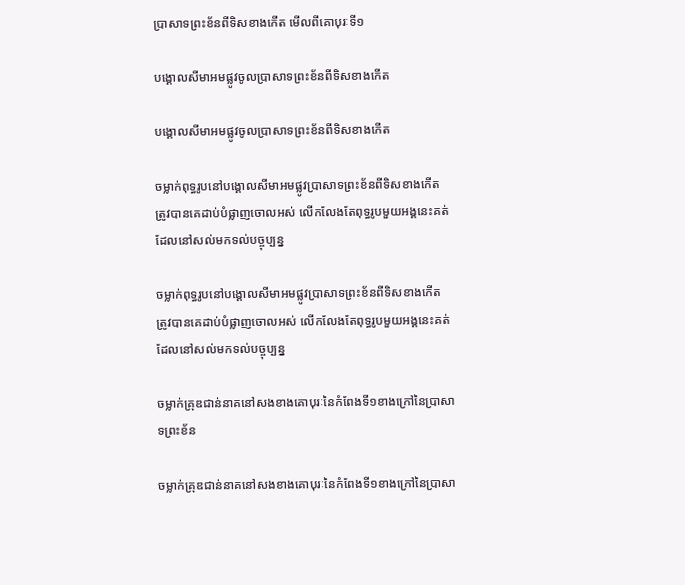ប្រាសាទព្រះខ័នពីទិសខាងកើត មើលពីគោបុរៈទី១

បង្គោលសីមាអមផ្លូវចូលប្រាសាទព្រះខ័នពីទិសខាងកើត

បង្គោលសីមាអមផ្លូវចូលប្រាសាទព្រះខ័នពីទិសខាងកើត

ចម្លាក់ពុទ្ធរូបនៅបង្គោលសីមាអមផ្លូវប្រាសាទព្រះខ័នពីទិសខាងកើត ត្រូវបានគេដាប់បំផ្លាញចោលអស់ លើកលែងតែពុទ្ធរូបមួយអង្គនេះគត់ដែលនៅសល់មកទល់បច្ចុប្បន្ន

ចម្លាក់ពុទ្ធរូបនៅបង្គោលសីមាអមផ្លូវប្រាសាទព្រះខ័នពីទិសខាងកើត ត្រូវបានគេដាប់បំផ្លាញចោលអស់ លើកលែងតែពុទ្ធរូបមួយអង្គនេះគត់ដែលនៅសល់មកទល់បច្ចុប្បន្ន

ចម្លាក់គ្រុឌជាន់នាគនៅសងខាងគោបុរៈនៃកំពែងទី១ខាងក្រៅនៃប្រាសាទព្រះខ័ន

ចម្លាក់គ្រុឌជាន់នាគនៅសងខាងគោបុរៈនៃកំពែងទី១ខាងក្រៅនៃប្រាសា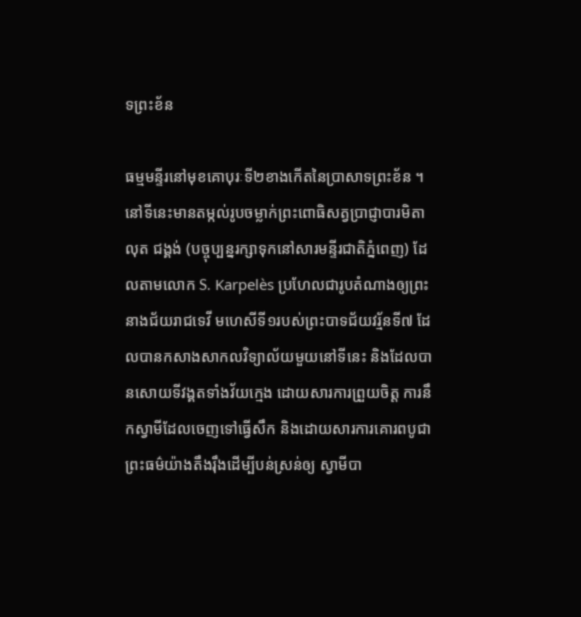ទព្រះខ័ន

ធម្មមន្ទីរនៅមុខគោបុរៈទី២ខាងកើតនៃប្រាសាទព្រះខ័ន ។ នៅទីនេះមានតម្កល់រូបចម្លាក់ព្រះពោធិសត្វប្រាជ្ញាបារមិតាលុត ជង្គង់ (បច្ចុប្បន្នរក្សាទុកនៅសារមន្ទីរជាតិភ្នំពេញ) ដែលតាមលោក S. Karpelès ប្រហែលជារូបតំណាងឲ្យព្រះនាងជ័យរាជទេវី មហេសីទី១របស់ព្រះបាទជ័យវរ្ម័នទី៧ ដែលបានកសាងសាកលវិទ្យាល័យមួយនៅទីនេះ និងដែលបានសោយទីវង្គតទាំងវ័យក្មេង ដោយសារការព្រួយចិត្ត ការនឹកស្វាមីដែលចេញទៅធ្វើសឹក និងដោយសារការគោរពបូជាព្រះធម៌យ៉ាងតឹងរ៉ឹងដើម្បីបន់ស្រន់ឲ្យ ស្វាមីបា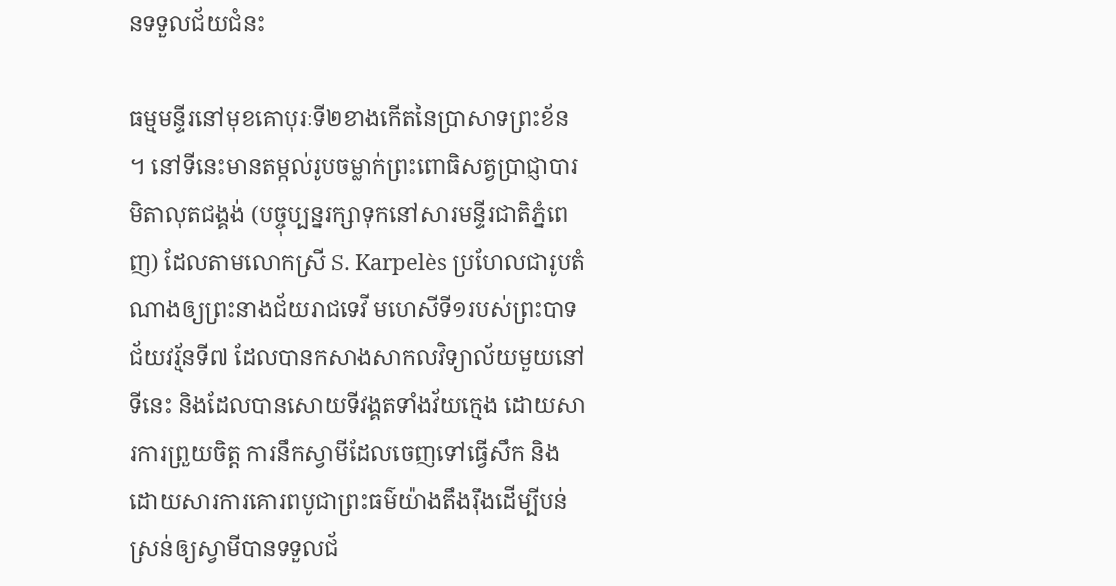នទទួលជ័យជំនះ

ធម្មមន្ទីរនៅមុខគោបុរៈទី២ខាងកើតនៃប្រាសាទព្រះខ័ន ។ នៅទីនេះមានតម្កល់រូបចម្លាក់ព្រះពោធិសត្វប្រាជ្ញាបារមិតាលុតជង្គង់ (បច្ចុប្បន្នរក្សាទុកនៅសារមន្ទីរជាតិភ្នំពេញ) ដែលតាមលោកស្រី S. Karpelès ប្រហែលជារូបតំណាងឲ្យព្រះនាងជ័យរាជទេវី មហេសីទី១របស់ព្រះបាទជ័យវរ្ម័នទី៧ ដែលបានកសាងសាកលវិទ្យាល័យមួយនៅទីនេះ និងដែលបានសោយទីវង្គតទាំងវ័យក្មេង ដោយសារការព្រួយចិត្ត ការនឹកស្វាមីដែលចេញទៅធ្វើសឹក និងដោយសារការគោរពបូជាព្រះធម៌យ៉ាងតឹងរ៉ឹងដើម្បីបន់ស្រន់ឲ្យស្វាមីបានទទួលជ័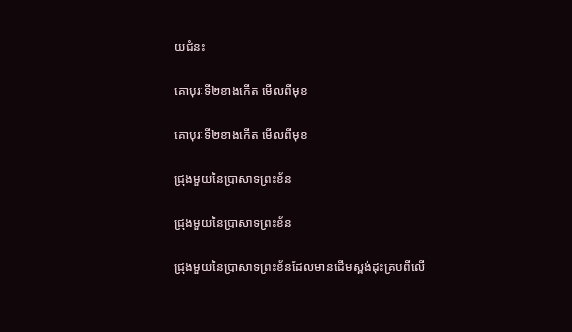យជំនះ

គោបុរៈទី២ខាងកើត មើលពីមុខ

គោបុរៈទី២ខាងកើត មើលពីមុខ

ជ្រុងមួយនៃប្រាសាទព្រះខ័ន

ជ្រុងមួយនៃប្រាសាទព្រះខ័ន

ជ្រុងមួយនៃប្រាសាទព្រះខ័នដែលមានដើមស្ពង់ដុះគ្របពីលើ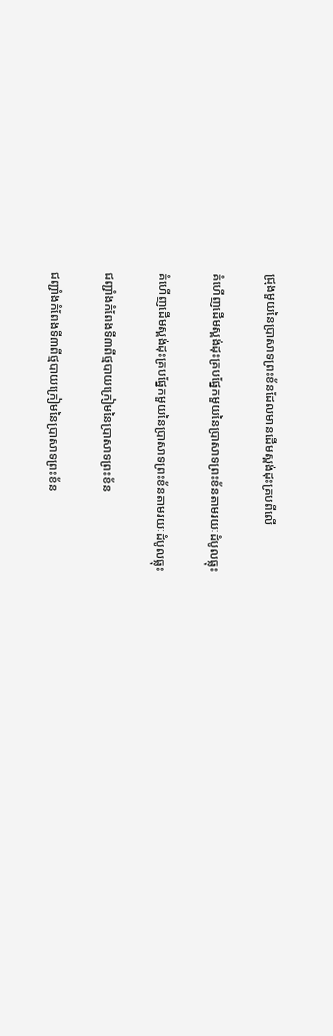ជ្រុងមួយនៃប្រាសាទព្រះខ័នដែលមានដើមស្ពង់ដុះគ្របពីលើ

គំហើញដើមស្ពង់ដុះគ្របផ្នែកមួយនៃប្រាសាទព្រះខ័នតាមរយៈដំបូលធ្លុះ

គំហើញដើមស្ពង់ដុះគ្របផ្នែកមួយនៃប្រាសាទព្រះខ័នតាមរយៈដំបូលធ្លុះ

ជញ្ជាំងកំពែងទី៣ពីថ្មបាយក្រៀមនៃប្រាសាទព្រះខ័ន

ជញ្ជាំងកំពែងទី៣ពីថ្មបាយក្រៀមនៃប្រាសាទព្រះខ័ន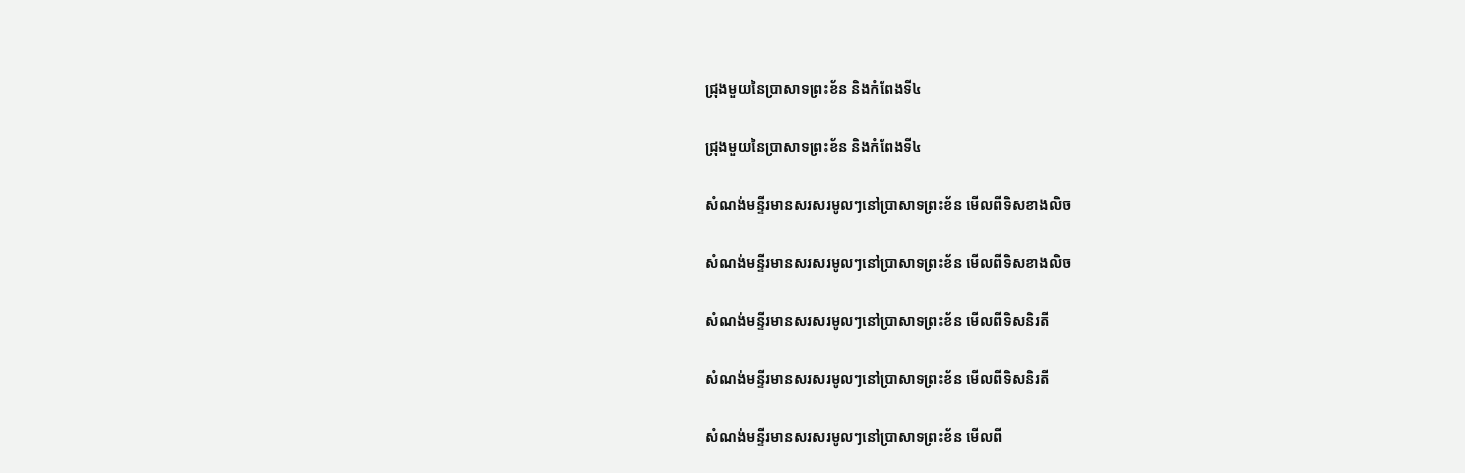ជ្រុងមួយនៃប្រាសាទព្រះខ័ន និងកំពែងទី៤

ជ្រុងមួយនៃប្រាសាទព្រះខ័ន និងកំពែងទី៤

សំណង់មន្ទីរមានសរសរមូលៗនៅប្រាសាទព្រះខ័ន មើលពីទិសខាងលិច

សំណង់មន្ទីរមានសរសរមូលៗនៅប្រាសាទព្រះខ័ន មើលពីទិសខាងលិច

សំណង់មន្ទីរមានសរសរមូលៗនៅប្រាសាទព្រះខ័ន មើលពីទិសនិរតី

សំណង់មន្ទីរមានសរសរមូលៗនៅប្រាសាទព្រះខ័ន មើលពីទិសនិរតី

សំណង់មន្ទីរមានសរសរមូលៗនៅប្រាសាទព្រះខ័ន មើលពី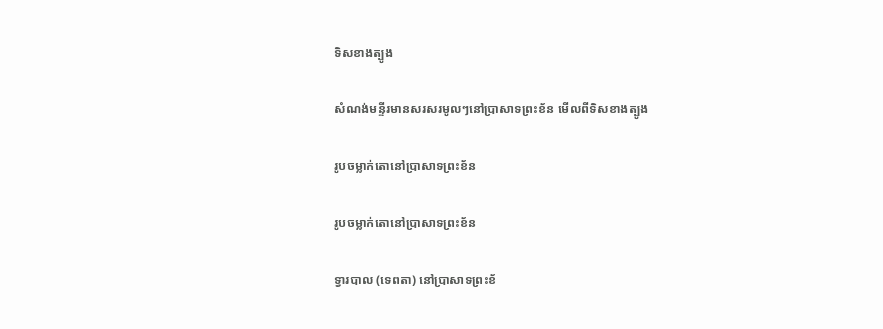ទិសខាងត្បូង

សំណង់មន្ទីរមានសរសរមូលៗនៅប្រាសាទព្រះខ័ន មើលពីទិសខាងត្បូង

រូបចម្លាក់តោនៅប្រាសាទព្រះខ័ន

រូបចម្លាក់តោនៅប្រាសាទព្រះខ័ន

ទ្វារបាល (ទេពតា) នៅប្រាសាទព្រះខ័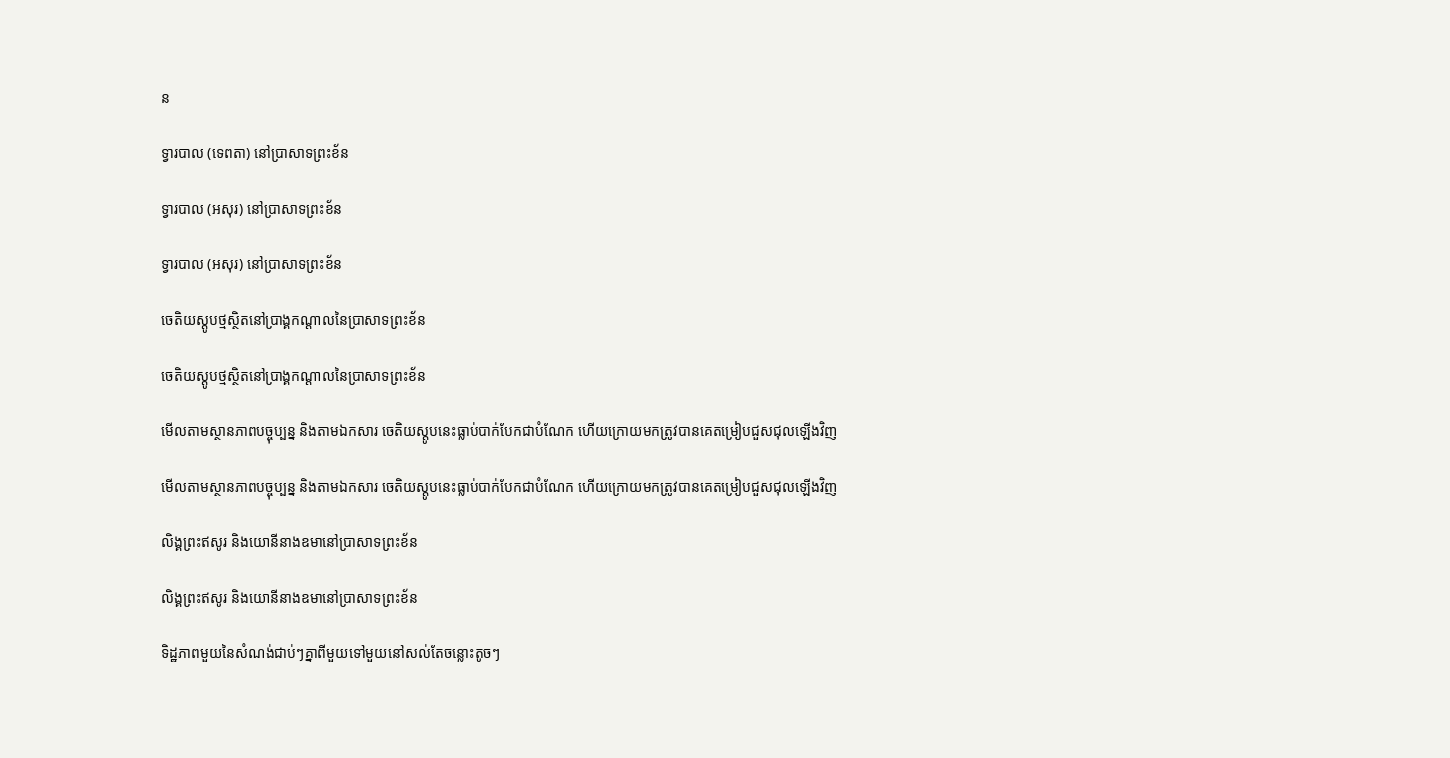ន

ទ្វារបាល (ទេពតា) នៅប្រាសាទព្រះខ័ន

ទ្វារបាល (អសុរ) នៅប្រាសាទព្រះខ័ន

ទ្វារបាល (អសុរ) នៅប្រាសាទព្រះខ័ន

ចេតិយស្តូបថ្មស្ថិតនៅប្រាង្គកណ្ដាលនៃប្រាសាទព្រះខ័ន

ចេតិយស្តូបថ្មស្ថិតនៅប្រាង្គកណ្ដាលនៃប្រាសាទព្រះខ័ន

មើលតាមស្ថានភាពបច្ចុប្បន្ន និងតាមឯកសារ ចេតិយស្តូបនេះធ្លាប់បាក់បែកជាបំណែក ហើយក្រោយមកត្រូវបានគេតម្រៀបជួសជុលឡើងវិញ

មើលតាមស្ថានភាពបច្ចុប្បន្ន និងតាមឯកសារ ចេតិយស្តូបនេះធ្លាប់បាក់បែកជាបំណែក ហើយក្រោយមកត្រូវបានគេតម្រៀបជួសជុលឡើងវិញ

លិង្គព្រះឥសូរ និងយោនីនាងឧមានៅប្រាសាទព្រះខ័ន

លិង្គព្រះឥសូរ និងយោនីនាងឧមានៅប្រាសាទព្រះខ័ន

ទិដ្ឋភាពមួយនៃសំណង់ជាប់ៗគ្នាពីមួយទៅមួយនៅសល់តែចន្លោះតូចៗ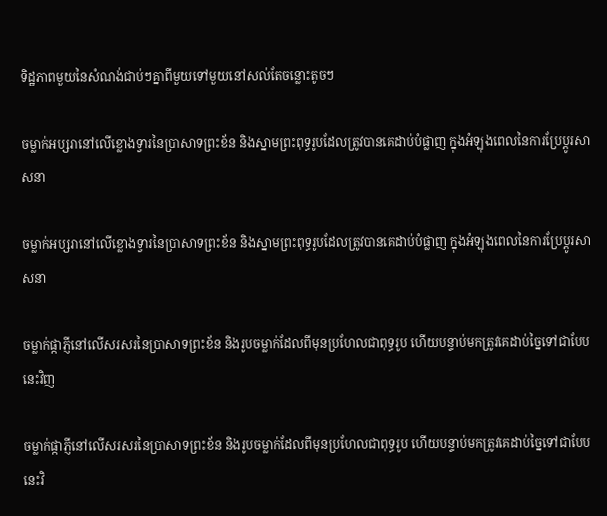ទិដ្ឋភាពមួយនៃសំណង់ជាប់ៗគ្នាពីមួយទៅមួយនៅសល់តែចន្លោះតូចៗ

ចម្លាក់អប្សរានៅលើខ្លោងទ្វារនៃប្រាសាទព្រះខ័ន និងស្នាមព្រះពុទ្ធរូបដែលត្រូវបានគេដាប់បំផ្លាញ ក្នុងអំឡុងពេលនៃការប្រែប្ដូរសាសនា

ចម្លាក់អប្សរានៅលើខ្លោងទ្វារនៃប្រាសាទព្រះខ័ន និងស្នាមព្រះពុទ្ធរូបដែលត្រូវបានគេដាប់បំផ្លាញ ក្នុងអំឡុងពេលនៃការប្រែប្ដូរសាសនា

ចម្លាក់ផ្កាភ្ញីនៅលើសរសរនៃប្រាសាទព្រះខ័ន និងរូបចម្លាក់ដែលពីមុនប្រហែលជាពុទ្ធរូប ហើយបន្ទាប់មកត្រូវគេដាប់ច្នៃទៅជាបែបនេះវិញ

ចម្លាក់ផ្កាភ្ញីនៅលើសរសរនៃប្រាសាទព្រះខ័ន និងរូបចម្លាក់ដែលពីមុនប្រហែលជាពុទ្ធរូប ហើយបន្ទាប់មកត្រូវគេដាប់ច្នៃទៅជាបែបនេះវិ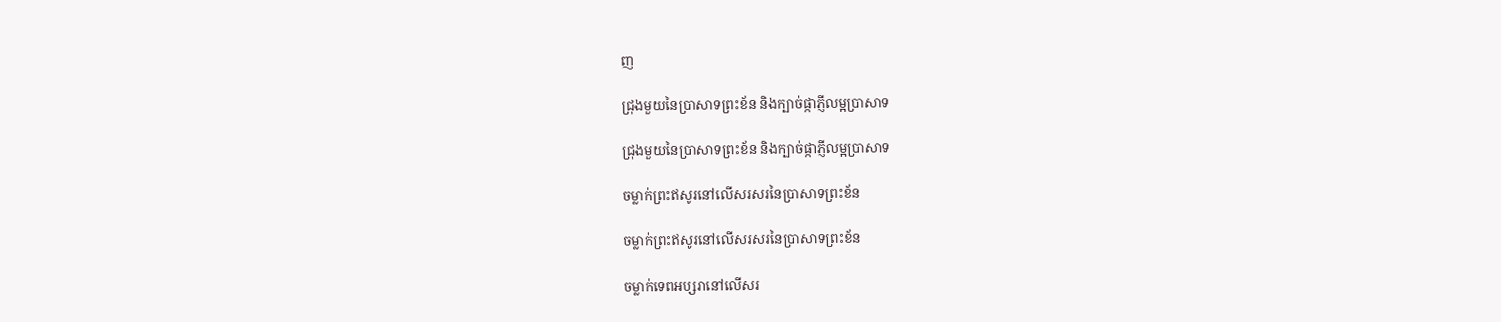ញ

ជ្រុងមួយនៃប្រាសាទព្រះខ័ន និងក្បាច់ផ្កាភ្ញីលម្អប្រាសាទ

ជ្រុងមួយនៃប្រាសាទព្រះខ័ន និងក្បាច់ផ្កាភ្ញីលម្អប្រាសាទ

ចម្លាក់ព្រះឥសូរនៅលើសរសរនៃប្រាសាទព្រះខ័ន

ចម្លាក់ព្រះឥសូរនៅលើសរសរនៃប្រាសាទព្រះខ័ន

ចម្លាក់ទេពអប្សរានៅលើសរ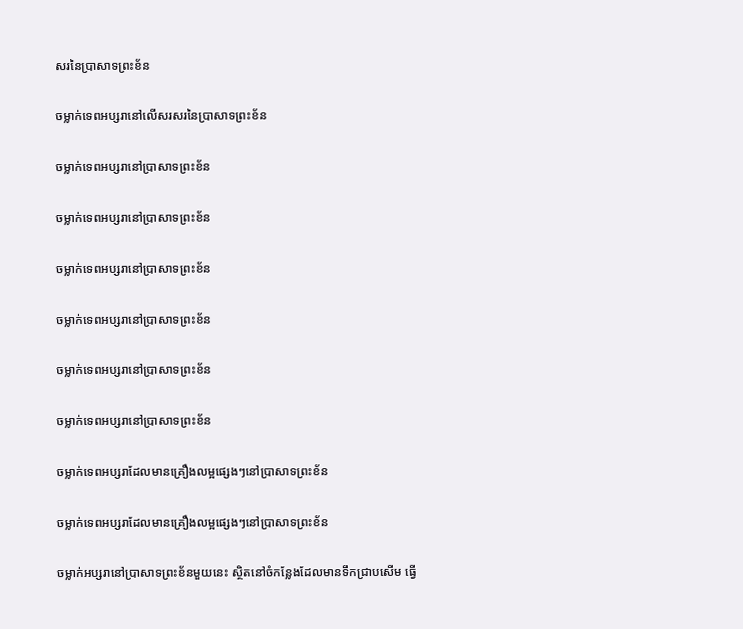សរនៃប្រាសាទព្រះខ័ន

ចម្លាក់ទេពអប្សរានៅលើសរសរនៃប្រាសាទព្រះខ័ន

ចម្លាក់ទេពអប្សរានៅប្រាសាទព្រះខ័ន

ចម្លាក់ទេពអប្សរានៅប្រាសាទព្រះខ័ន

ចម្លាក់ទេពអប្សរានៅប្រាសាទព្រះខ័ន

ចម្លាក់ទេពអប្សរានៅប្រាសាទព្រះខ័ន

ចម្លាក់ទេពអប្សរានៅប្រាសាទព្រះខ័ន

ចម្លាក់ទេពអប្សរានៅប្រាសាទព្រះខ័ន

ចម្លាក់ទេពអប្សរាដែលមានគ្រឿងលម្អផ្សេងៗនៅប្រាសាទព្រះខ័ន

ចម្លាក់ទេពអប្សរាដែលមានគ្រឿងលម្អផ្សេងៗនៅប្រាសាទព្រះខ័ន

ចម្លាក់អប្សរានៅប្រាសាទព្រះខ័នមួយនេះ ស្ថិតនៅចំកន្លែងដែលមានទឹកជ្រាបសើម ធ្វើ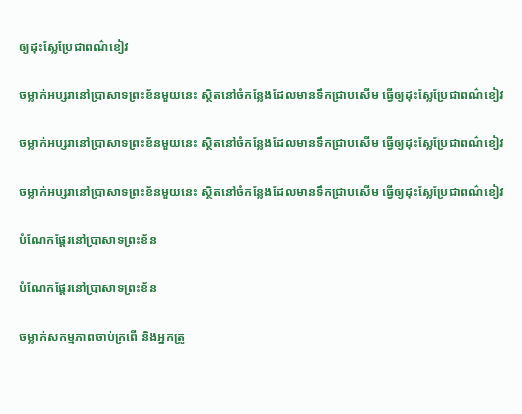ឲ្យដុះស្លែប្រែជាពណ៌ខៀវ

ចម្លាក់អប្សរានៅប្រាសាទព្រះខ័នមួយនេះ ស្ថិតនៅចំកន្លែងដែលមានទឹកជ្រាបសើម ធ្វើឲ្យដុះស្លែប្រែជាពណ៌ខៀវ

ចម្លាក់អប្សរានៅប្រាសាទព្រះខ័នមួយនេះ ស្ថិតនៅចំកន្លែងដែលមានទឹកជ្រាបសើម ធ្វើឲ្យដុះស្លែប្រែជាពណ៌ខៀវ

ចម្លាក់អប្សរានៅប្រាសាទព្រះខ័នមួយនេះ ស្ថិតនៅចំកន្លែងដែលមានទឹកជ្រាបសើម ធ្វើឲ្យដុះស្លែប្រែជាពណ៌ខៀវ

បំណែកផ្ដែរនៅប្រាសាទព្រះខ័ន

បំណែកផ្ដែរនៅប្រាសាទព្រះខ័ន

ចម្លាក់សកម្មភាពចាប់ក្រពើ និងអ្នកត្រូ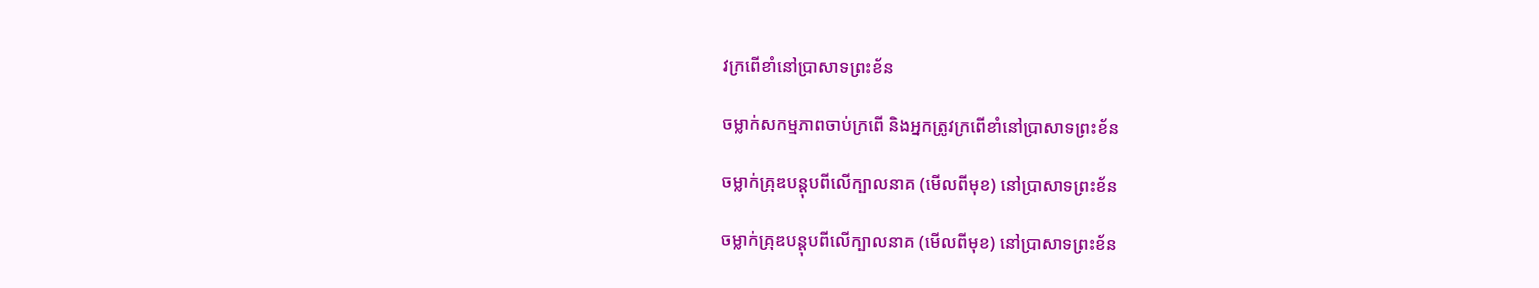វក្រពើខាំនៅប្រាសាទព្រះខ័ន

ចម្លាក់សកម្មភាពចាប់ក្រពើ និងអ្នកត្រូវក្រពើខាំនៅប្រាសាទព្រះខ័ន

ចម្លាក់គ្រុឌបន្តុបពីលើក្បាលនាគ (មើលពីមុខ) នៅប្រាសាទព្រះខ័ន

ចម្លាក់គ្រុឌបន្តុបពីលើក្បាលនាគ (មើលពីមុខ) នៅប្រាសាទព្រះខ័ន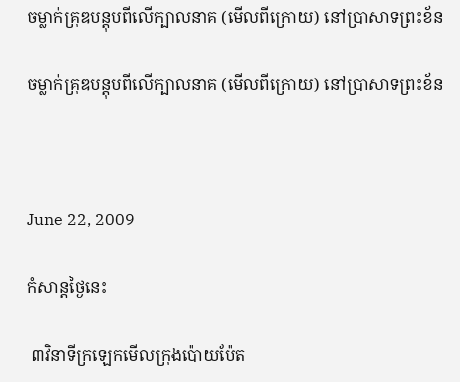ចម្លាក់គ្រុឌបន្តុបពីលើក្បាលនាគ (មើលពីក្រោយ) នៅប្រាសាទព្រះខ័ន

ចម្លាក់គ្រុឌបន្តុបពីលើក្បាលនាគ (មើលពីក្រោយ) នៅប្រាសាទព្រះខ័ន



June 22, 2009

កំសាន្តថ្ងៃនេះ

 ៣វិនាទីក្រឡេកមើលក្រុងប៉ោយប៉ែត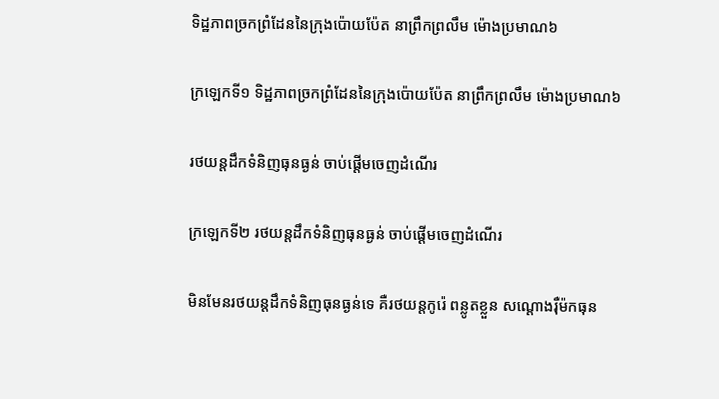ទិដ្ឋភាពច្រកព្រំដែននៃក្រុងប៉ោយប៉ែត នាព្រឹកព្រលឹម ម៉ោងប្រមាណ៦

ក្រឡេកទី១ ទិដ្ឋភាពច្រកព្រំដែននៃក្រុងប៉ោយប៉ែត នាព្រឹកព្រលឹម ម៉ោងប្រមាណ៦

រថយន្តដឹកទំនិញធុនធ្ងន់ ចាប់ផ្ដើមចេញដំណើរ

ក្រឡេកទី២ រថយន្តដឹកទំនិញធុនធ្ងន់ ចាប់ផ្ដើមចេញដំណើរ

មិនមែនរថយន្តដឹកទំនិញធុនធ្ងន់ទេ គឺរថយន្តកូរ៉េ ពន្លូតខ្លួន សណ្ដោងរ៉ឺម៉កធុន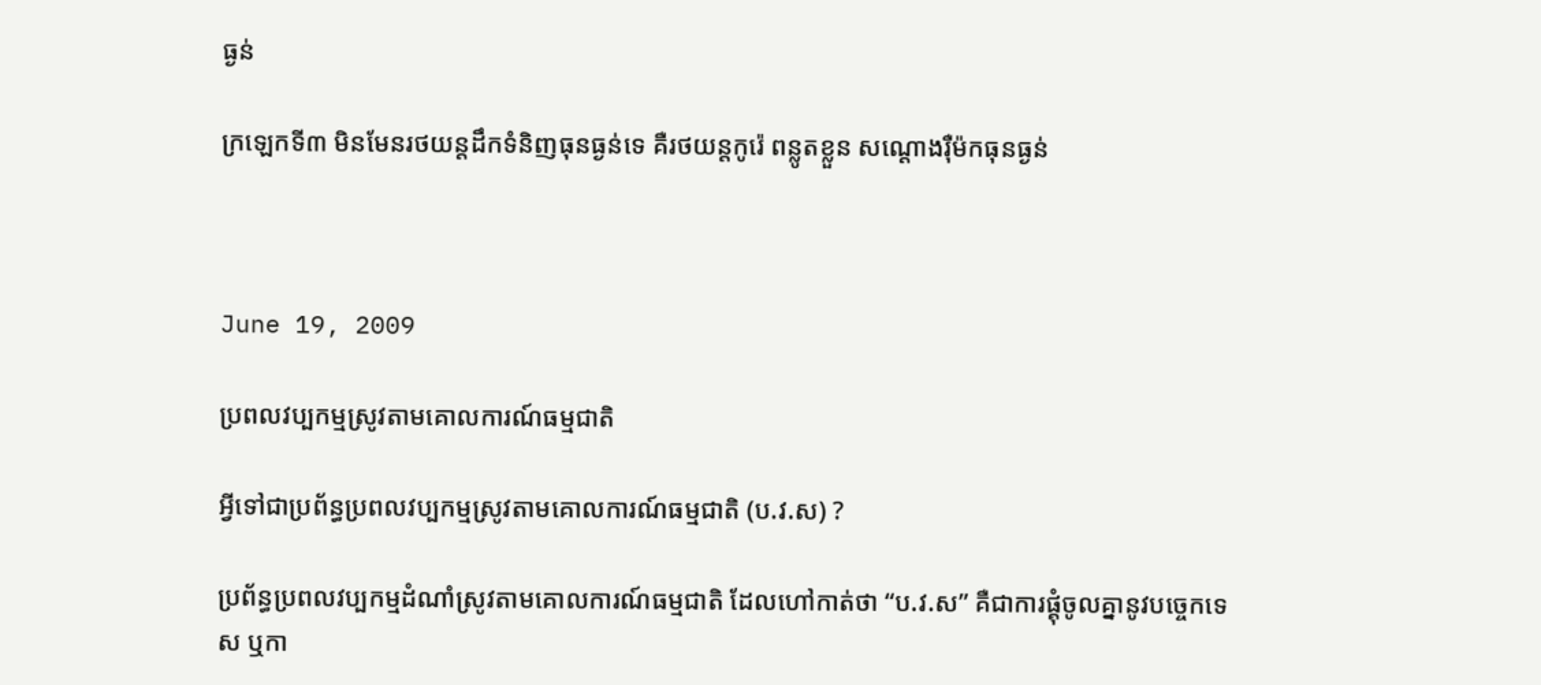ធ្ងន់

ក្រឡេកទី៣ មិនមែនរថយន្តដឹកទំនិញធុនធ្ងន់ទេ គឺរថយន្តកូរ៉េ ពន្លូតខ្លួន សណ្ដោងរ៉ឺម៉កធុនធ្ងន់



June 19, 2009

ប្រពលវប្បកម្មស្រូវតាមគោលការណ៍ធម្មជាតិ

អ្វីទៅជាប្រព័ន្ធប្រពលវប្បកម្មស្រូវតាមគោលការណ៍ធម្មជាតិ (ប.វ.ស) ?

ប្រព័ន្ធប្រពលវប្បកម្មដំណាំស្រូវតាមគោលការណ៍ធម្មជាតិ ដែលហៅកាត់ថា “ប.វ.ស” គឺជាការផ្គុំចូលគ្នានូវបច្ចេកទេស ឬកា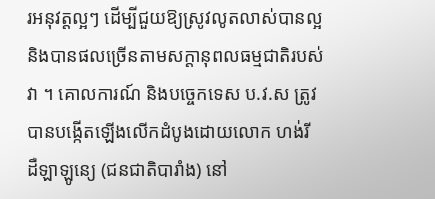រអនុវត្ដល្អៗ ដើម្បីជួយឱ្យស្រូវលូតលាស់បានល្អ និងបានផលច្រើនតាមសក្ដានុពលធម្មជាតិរបស់វា ។ គោលការណ៍ និងបច្ចេកទេស ប.វ.ស ត្រូវបានបង្កើតឡើងលើកដំបូងដោយលោក ហង់រី ដឺឡាឡូន្យេ (ជនជាតិបារាំង) នៅ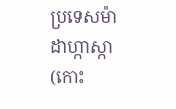ប្រទេសម៉ាដាហ្កាស្កា (កោះ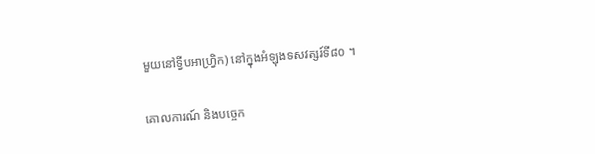មួយនៅទ្វីបអាហ្វ្រិក) នៅក្នុងអំឡុងទសវត្សរ៍ទី៨០ ។

គោលការណ៍ និងបច្ចេក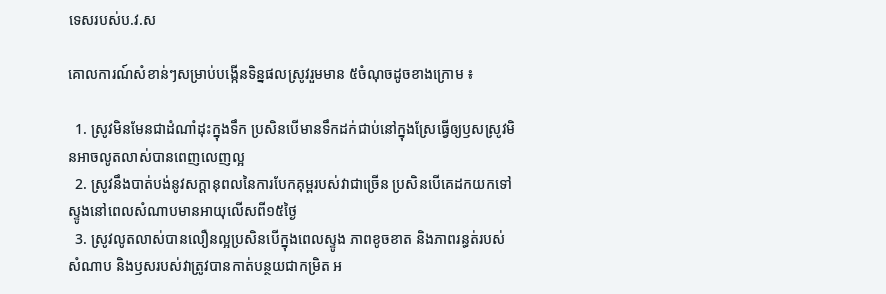ទេសរបស់ប.វ.ស

គោលការណ៍សំខាន់ៗសម្រាប់បង្កើនទិន្នផលស្រូវរួមមាន ៥ចំណុចដូចខាងក្រោម ៖

  1. ស្រូវមិនមែនជាដំណាំដុះក្នុងទឹក ប្រសិនបើមានទឹកដក់ជាប់នៅក្នុងស្រែធ្វើឲ្យឫសស្រូវមិនអាចលូតលាស់បានពេញលេញល្អ
  2. ស្រូវនឹងបាត់បង់នូវសក្ដានុពលនៃការបែកគុម្ពរបស់វាជាច្រើន ប្រសិនបើគេដកយកទៅស្ទូងនៅពេលសំណាបមានអាយុលើសពី១៥ថ្ងៃ
  3. ស្រូវលូតលាស់បានលឿនល្អប្រសិនបើក្នុងពេលស្ទូង ភាពខូចខាត និងភាពរន្ធត់របស់សំណាប និងឫសរបស់វាត្រូវបានកាត់បន្ថយជាកម្រិត អ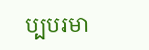ប្បបរមា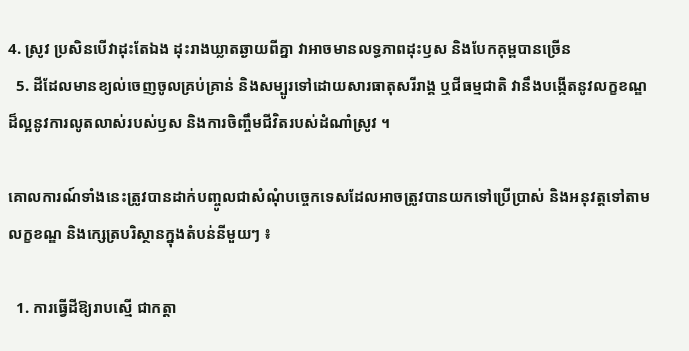4. ស្រូវ ប្រសិនបើវាដុះតែឯង ដុះរាងឃ្លាតឆ្ងាយពីគ្នា វាអាចមានលទ្ធភាពដុះឫស និងបែកគុម្ពបានច្រើន
  5. ដីដែលមានខ្យល់ចេញចូលគ្រប់គ្រាន់ និងសម្បូរទៅដោយសារធាតុសរីរាង្គ ឬជីធម្មជាតិ វានឹងបង្កើតនូវលក្ខខណ្ឌដ៏ល្អនូវការលូតលាស់របស់ឫស និងការចិញ្ចឹមជីវិតរបស់ដំណាំស្រូវ ។

គោលការណ៍ទាំងនេះត្រូវបានដាក់បញ្ចូលជាសំណុំបច្ចេកទេសដែលអាចត្រូវបានយកទៅប្រើប្រាស់ និងអនុវត្ដទៅតាមលក្ខខណ្ឌ និងក្សេត្របរិស្ថានក្នុងតំបន់នីមួយៗ ៖

  1. ការធ្វើដីឱ្យរាបស្មើ ជាកត្ដា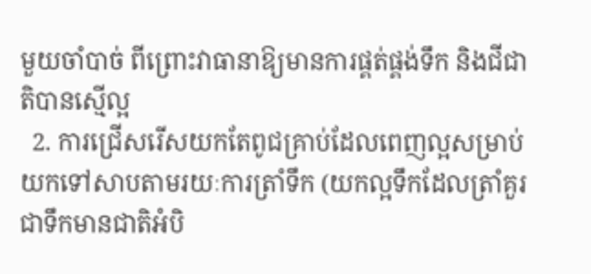មួយចាំបាច់ ពីព្រោះវាធានាឱ្យមានការផ្គត់ផ្គង់ទឹក និងជីជាតិបានស្មើល្អ
  2. ការជ្រើសរើសយកតែពូជគ្រាប់ដែលពេញល្អសម្រាប់យកទៅសាបតាមរយៈការត្រាំទឹក (យកល្អទឹកដែលត្រាំគួរជាទឹកមានជាតិអំបិ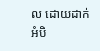ល ដោយដាក់អំបិ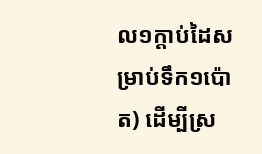ល១ក្ដាប់ដៃសម្រាប់ទឹក១ប៉ោត) ដើម្បីស្រ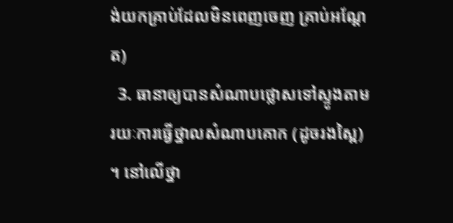ង់យកគ្រាប់ដែលមិនពេញចេញ គ្រាប់អណ្ដែត)
  3. ធានាឲ្យបានសំណាបថ្លោសទៅស្ទូងតាមរយៈការធ្វើថ្នាលសំណាបគោក (ដូចរងស្ពៃ) ។ នៅលើថ្នា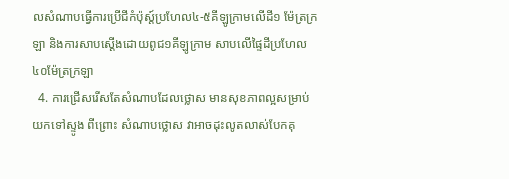លសំណាបធ្វើការប្រើជីកំប៉ុស្ត៍ប្រហែល៤-៥គីឡូក្រាមលើដី១ ម៉ែត្រក្រឡា និងការសាបស្ដើងដោយពូជ១គីឡូក្រាម សាបលើផ្ទៃដីប្រហែល៤០ម៉ែត្រក្រឡា
  4. ការជ្រើសរើសតែសំណាបដែលថ្លោស មានសុខភាពល្អសម្រាប់យកទៅស្ទូង ពីព្រោះ សំណាបថ្លោស វាអាចដុះលូតលាស់បែកគុ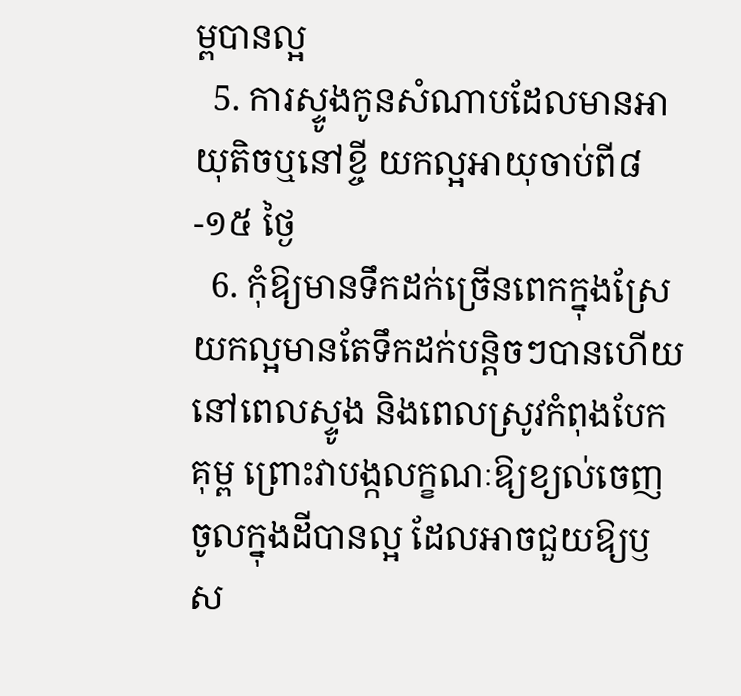ម្ពបានល្អ
  5. ការស្ទូងកូនសំណាបដែលមានអាយុតិចឬនៅខ្ចី យកល្អអាយុចាប់ពី៨-១៥ ថ្ងៃ
  6. កុំឱ្យមានទឹកដក់ច្រើនពេកក្នុងស្រែ យកល្អមានតែទឹកដក់បន្ដិចៗបានហើយនៅពេលស្ទូង និងពេលស្រូវកំពុងបែកគុម្ព ព្រោះវាបង្កលក្ខណៈឱ្យខ្យល់ចេញចូលក្នុងដីបានល្អ ដែលអាចជួយឱ្យឫស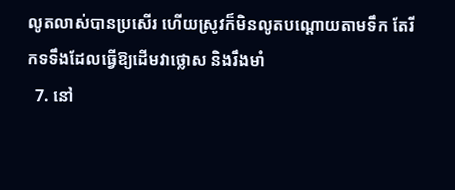លូតលាស់បានប្រសើរ ហើយស្រូវក៏មិនលូតបណ្ដោយតាមទឹក តែរីកទទឹងដែលធ្វើឱ្យដើមវាថ្លោស និងរឹងមាំ
  7. នៅ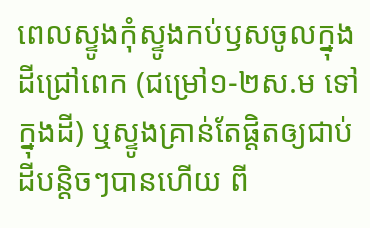ពេលស្ទូងកុំស្ទូងកប់ឫសចូលក្នុងដីជ្រៅពេក (ជម្រៅ១-២ស.ម ទៅក្នុងដី) ឬស្ទូងគ្រាន់តែផ្ដិតឲ្យជាប់ដីបន្ដិចៗបានហើយ ពី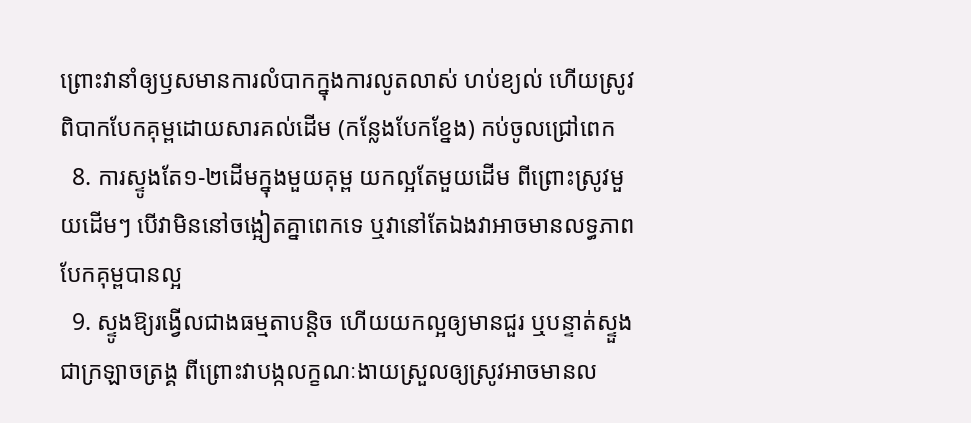ព្រោះវានាំឲ្យឫសមានការលំបាកក្នុងការលូតលាស់ ហប់ខ្យល់ ហើយស្រូវពិបាកបែកគុម្ពដោយសារគល់ដើម (កន្លែងបែកខ្នែង) កប់ចូលជ្រៅពេក
  8. ការស្ទូងតែ១-២ដើមក្នុងមួយគុម្ព យកល្អតែមួយដើម ពីព្រោះស្រូវមួយដើមៗ បើវាមិននៅចង្អៀតគ្នាពេកទេ ឬវានៅតែឯងវាអាចមានលទ្ធភាពបែកគុម្ពបានល្អ
  9. ស្ទូងឱ្យរង្វើលជាងធម្មតាបន្ដិច ហើយយកល្អឲ្យមានជួរ ឬបន្ទាត់ស្ទួងជាក្រឡាចត្រង្គ ពីព្រោះវាបង្កលក្ខណៈងាយស្រួលឲ្យស្រូវអាចមានល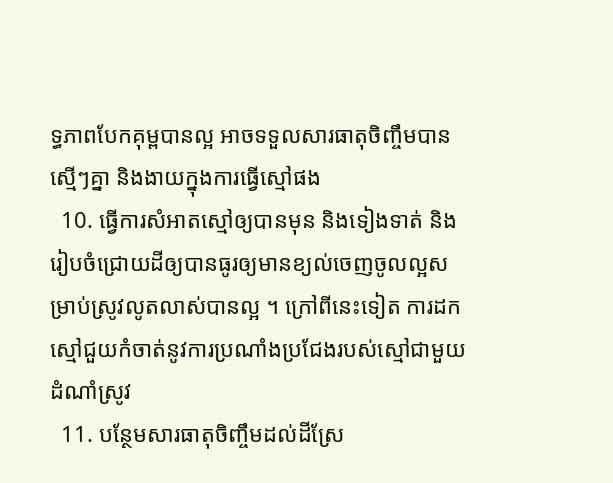ទ្ធភាពបែកគុម្ពបានល្អ អាចទទួលសារធាតុចិញ្ចឹមបានស្មើៗគ្នា និងងាយក្នុងការធ្វើស្មៅផង
  10. ធ្វើការសំអាតស្មៅឲ្យបានមុន និងទៀងទាត់ និងរៀបចំជ្រោយដីឲ្យបានធូរឲ្យមានខ្យល់ចេញចូលល្អសម្រាប់ស្រូវលូតលាស់បានល្អ ។ ក្រៅពីនេះទៀត ការដកស្មៅជួយកំចាត់នូវការប្រណាំងប្រជែងរបស់ស្មៅជាមួយដំណាំស្រូវ
  11. បន្ថែមសារធាតុចិញ្ចឹមដល់ដីស្រែ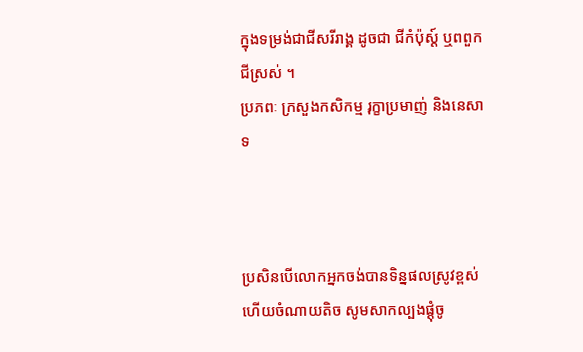ក្នុងទម្រង់ជាជីសរីរាង្គ ដូចជា ជីកំប៉ុស្ត៍ ឬពពួកជីស្រស់ ។
ប្រភពៈ ក្រសួងកសិកម្ម រុក្ខាប្រមាញ់ និងនេសាទ



ប្រសិនបើលោកអ្នកចង់បានទិន្នផលស្រូវខ្ពស់ ហើយចំណាយតិច សូមសាកល្បងផ្ដុំចូ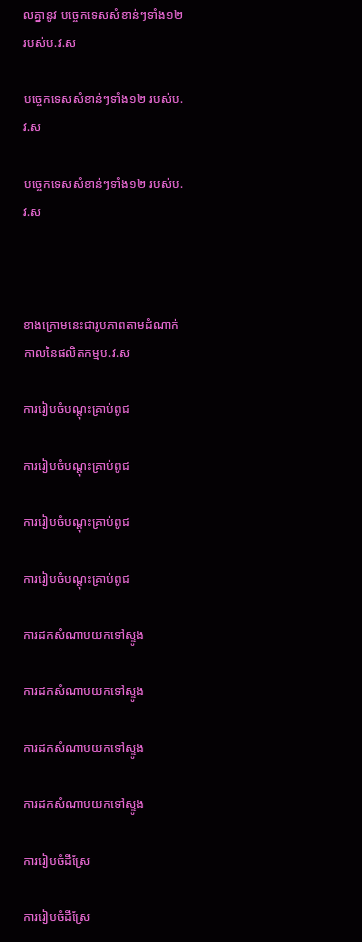លគ្នានូវ បច្ចេកទេសសំខាន់ៗទាំង១២ របស់ប.វ.ស

បច្ចេកទេសសំខាន់ៗទាំង១២ របស់ប.វ.ស

បច្ចេកទេសសំខាន់ៗទាំង១២ របស់ប.វ.ស



ខាងក្រោមនេះជារូបភាពតាមដំណាក់កាលនៃផលិតកម្មប.វ.ស

ការរៀបចំបណ្ដុះគ្រាប់ពូជ

ការរៀបចំបណ្ដុះគ្រាប់ពូជ

ការរៀបចំបណ្ដុះគ្រាប់ពូជ

ការរៀបចំបណ្ដុះគ្រាប់ពូជ

ការដកសំណាបយកទៅស្ទូង

ការដកសំណាបយកទៅស្ទូង

ការដកសំណាបយកទៅស្ទូង

ការដកសំណាបយកទៅស្ទូង

ការរៀបចំដីស្រែ

ការរៀបចំដីស្រែ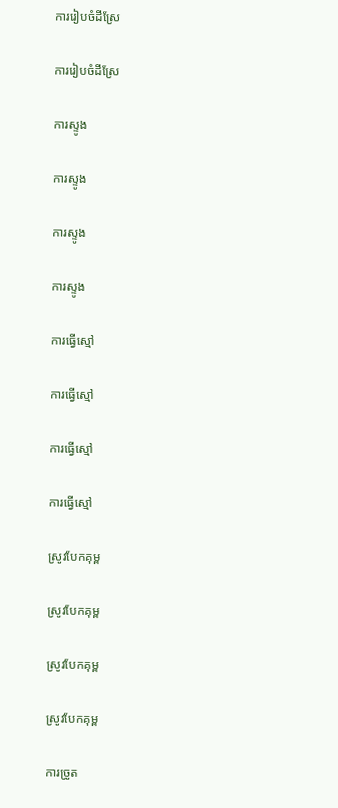ការរៀបចំដីស្រែ

ការរៀបចំដីស្រែ

ការស្ទូង

ការស្ទូង

ការស្ទូង

ការស្ទូង

ការធ្វើស្មៅ

ការធ្វើស្មៅ

ការធ្វើស្មៅ

ការធ្វើស្មៅ

ស្រូវបែកគុម្ព

ស្រូវបែកគុម្ព

ស្រូវបែកគុម្ព

ស្រូវបែកគុម្ព

ការច្រូត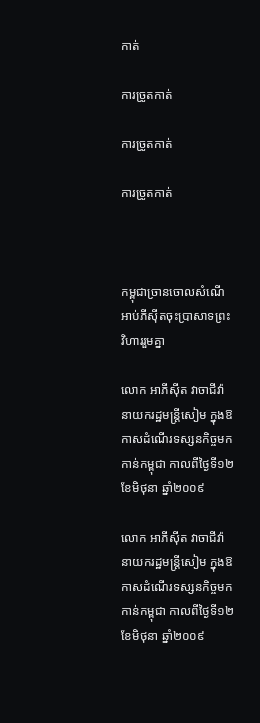កាត់

ការច្រូតកាត់

ការច្រូតកាត់

ការច្រូតកាត់



កម្ពុជាច្រានចោលសំណើអាប់ភីស៊ីតចុះប្រាសាទព្រះវិហាររួមគ្នា

លោក អាភីស៊ីត វាចាជីវ៉ា នាយករដ្ឋមន្ត្រីសៀម ក្នុងឱកាសដំណើរទស្សនកិច្ចមកកាន់កម្ពុជា កាលពីថ្ងៃទី១២ ខែមិថុនា ឆ្នាំ២០០៩

លោក អាភីស៊ីត វាចាជីវ៉ា នាយករដ្ឋមន្ត្រីសៀម ក្នុងឱកាសដំណើរទស្សនកិច្ចមកកាន់កម្ពុជា កាលពីថ្ងៃទី១២ ខែមិថុនា ឆ្នាំ២០០៩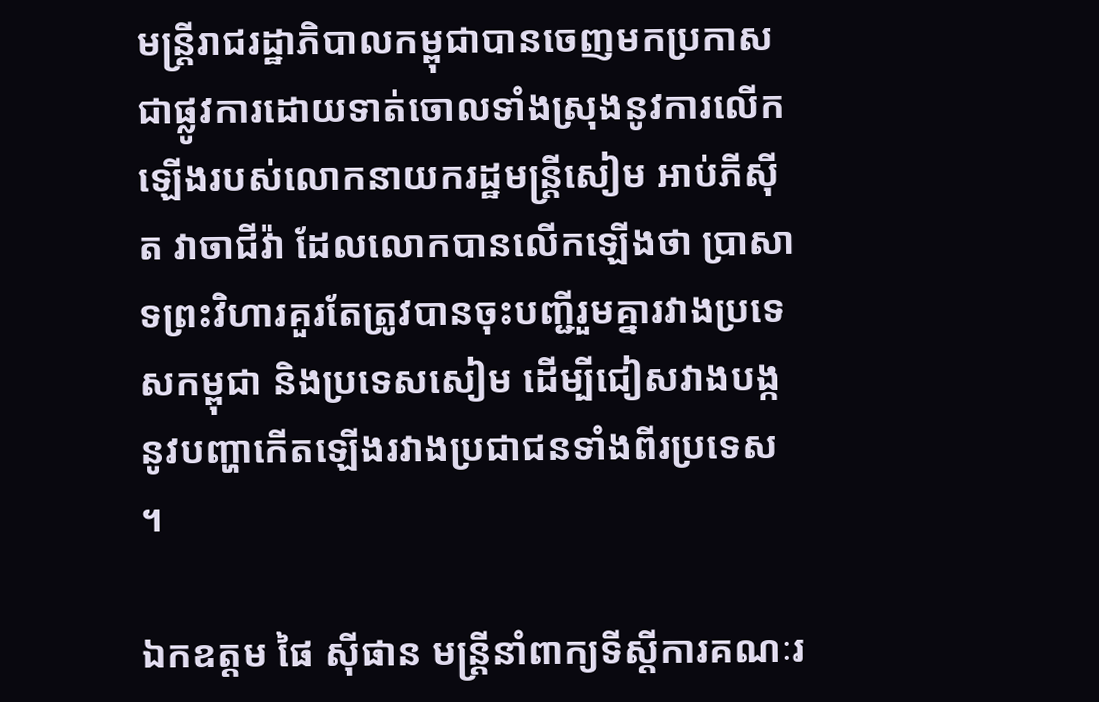មន្ដ្រីរាជរដ្ឋាភិបាលកម្ពុជាបានចេញមកប្រកាសជាផ្លូវការដោយទាត់ចោលទាំងស្រុងនូវការលើកឡើងរបស់លោកនាយករដ្ឋមន្ដ្រីសៀម អាប់ភីស៊ីត វាចាជីវ៉ា ដែលលោកបានលើកឡើងថា ប្រាសាទព្រះវិហារគួរតែត្រូវបានចុះបញ្ជីរួមគ្នារវាងប្រទេសកម្ពុជា និងប្រទេសសៀម ដើម្បីជៀសវាងបង្កនូវបញ្ហាកើតឡើងរវាងប្រជាជនទាំងពីរប្រទេស ។

ឯកឧត្ដម ផៃ ស៊ីផាន មន្ដ្រីនាំពាក្យទីស្ដីការគណៈរ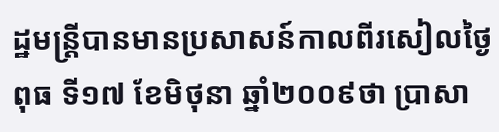ដ្ឋមន្ដ្រីបានមានប្រសាសន៍កាលពីរសៀលថ្ងៃពុធ ទី១៧ ខែមិថុនា ឆ្នាំ២០០៩ថា ប្រាសា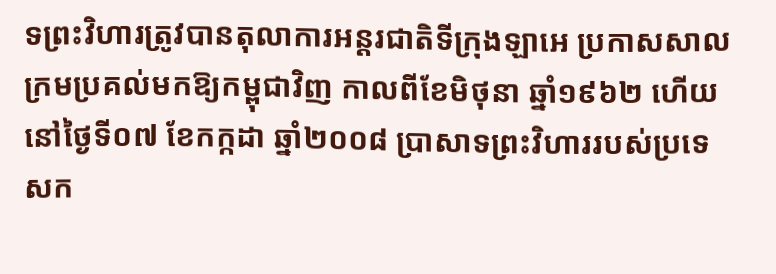ទព្រះវិហារត្រូវបានតុលាការអន្ដរជាតិទីក្រុងឡាអេ ប្រកាសសាលក្រមប្រគល់មកឱ្យកម្ពុជាវិញ កាលពីខែមិថុនា ឆ្នាំ១៩៦២ ហើយនៅថ្ងៃទី០៧ ខែកក្កដា ឆ្នាំ២០០៨ ប្រាសាទព្រះវិហាររបស់ប្រទេសក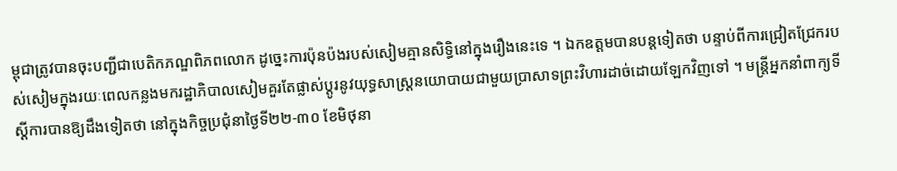ម្ពុជាត្រូវបានចុះបញ្ជីជាបេតិកភណ្ឌពិភពលោក ដូច្នេះការប៉ុនប៉ងរបស់សៀមគ្មានសិទ្ធិនៅក្នុងរឿងនេះទេ ។ ឯកឧត្ដមបានបន្ដទៀតថា បន្ទាប់ពីការជ្រៀតជ្រែករបស់សៀមក្នុងរយៈពេលកន្លងមករដ្ឋាភិបាលសៀមគួរតែផ្លាស់ប្ដូរនូវយុទ្ធសាស្ដ្រនយោបាយជាមួយប្រាសាទព្រះវិហារដាច់ដោយឡែកវិញទៅ ។ មន្ដ្រីអ្នកនាំពាក្យទីស្ដីការបានឱ្យដឹងទៀតថា នៅក្នុងកិច្ចប្រជុំនាថ្ងៃទី២២-៣០ ខែមិថុនា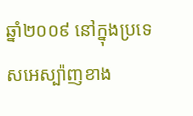ឆ្នាំ២០០៩ នៅក្នុងប្រទេសអេស្ប៉ាញខាង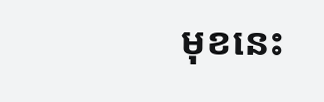មុខនេះ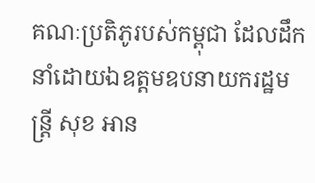គណៈប្រតិភូរបស់កម្ពុជា ដែលដឹកនាំដោយឯឧត្ដមឧបនាយករដ្ឋមន្ដ្រី សុខ អាន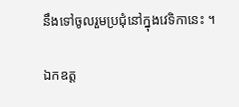នឹងទៅចូលរួមប្រជុំនៅក្នុងវេទិកានេះ ។

ឯកឧត្ដ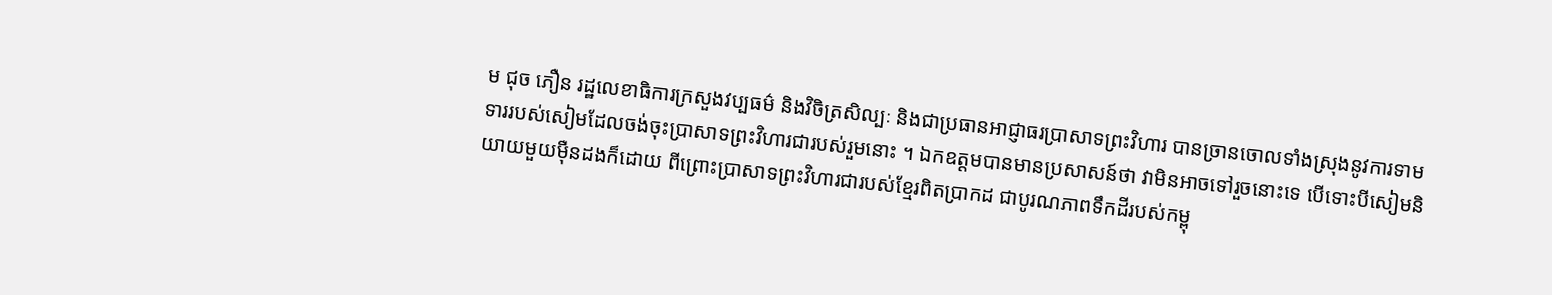ម ជុច ភឿន រដ្ឋលេខាធិការក្រសួងវប្បធម៌ និងវិចិត្រសិល្បៈ និងជាប្រធានអាជ្ញាធរប្រាសាទព្រះវិហារ បានច្រានចោលទាំងស្រុងនូវការទាមទាររបស់សៀមដែលចង់ចុះប្រាសាទព្រះវិហារជារបស់រួមនោះ ។ ឯកឧត្ដមបានមានប្រសាសន៍ថា វាមិនអាចទៅរួចនោះទេ បើទោះបីសៀមនិយាយមួយម៉ឺនដងក៏ដោយ ពីព្រោះប្រាសាទព្រះវិហារជារបស់ខ្មែរពិតប្រាកដ ជាបូរណភាពទឹកដីរបស់កម្ពុ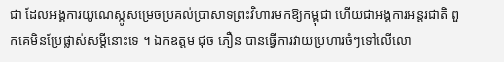ជា ដែលអង្គការយូណេស្កូសម្រេចប្រគល់ប្រាសាទព្រះវិហារមកឱ្យកម្ពុជា ហើយជាអង្គការអន្ដរជាតិ ពួកគេមិនប្រែផ្លាស់សម្ដីនោះទេ ។ ឯកឧត្ដម ជុច ភឿន បានធ្វើការវាយប្រហារចំៗទៅលើលោ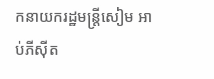កនាយករដ្ឋមន្ដ្រីសៀម អាប់ភីស៊ីត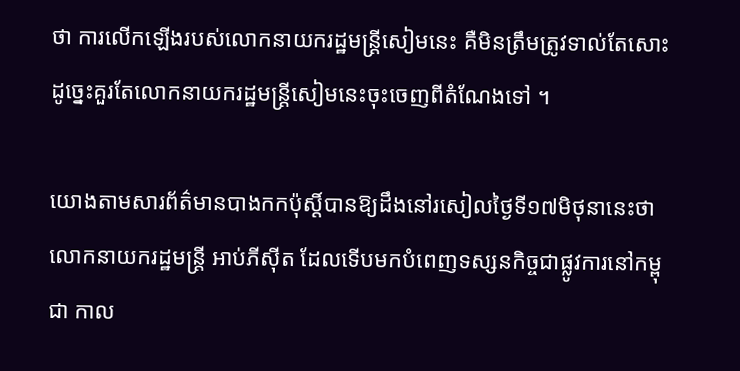ថា ការលើកឡើងរបស់លោកនាយករដ្ឋមន្ដ្រីសៀមនេះ គឺមិនត្រឹមត្រូវទាល់តែសោះ ដូច្នេះគួរតែលោកនាយករដ្ឋមន្ដ្រីសៀមនេះចុះចេញពីតំណែងទៅ ។

យោងតាមសារព័ត៌មានបាងកកប៉ុស្ដិ៍បានឱ្យដឹងនៅរសៀលថ្ងៃទី១៧មិថុនានេះថា លោកនាយករដ្ឋមន្ដ្រី អាប់ភីស៊ីត ដែលទើបមកបំពេញទស្សនកិច្ចជាផ្លូវការនៅកម្ពុជា កាល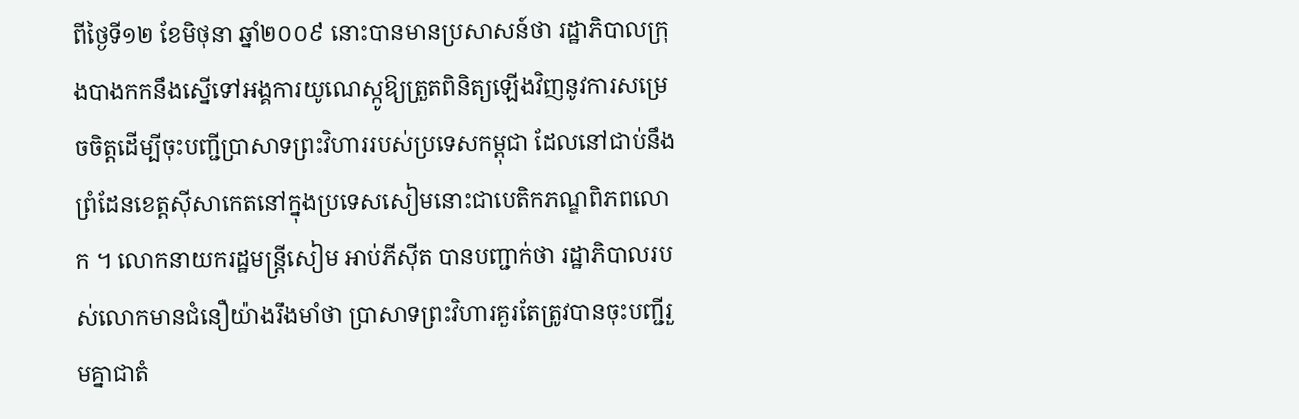ពីថ្ងៃទី១២ ខែមិថុនា ឆ្នាំ២០០៩ នោះបានមានប្រសាសន៍ថា រដ្ឋាភិបាលក្រុងបាងកកនឹងស្នើទៅអង្គការយូណេស្កូឱ្យត្រួតពិនិត្យឡើងវិញនូវការសម្រេចចិត្ដដើម្បីចុះបញ្ជីប្រាសាទព្រះវិហាររបស់ប្រទេសកម្ពុជា ដែលនៅជាប់នឹងព្រំដែនខេត្ដស៊ីសាកេតនៅក្នុងប្រទេសសៀមនោះជាបេតិកភណ្ឌពិភពលោក ។ លោកនាយករដ្ឋមន្ដ្រីសៀម អាប់ភីស៊ីត បានបញ្ជាក់ថា រដ្ឋាភិបាលរបស់លោកមានជំនឿយ៉ាងរឹងមាំថា ប្រាសាទព្រះវិហារគួរតែត្រូវបានចុះបញ្ជីរួមគ្នាជាតំ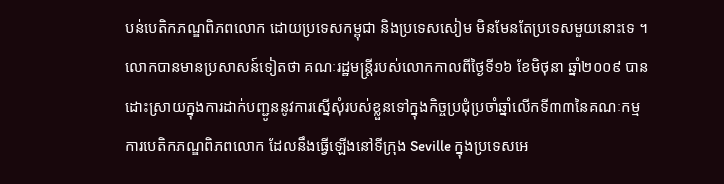បន់បេតិកភណ្ឌពិភពលោក ដោយប្រទេសកម្ពុជា និងប្រទេសសៀម មិនមែនតែប្រទេសមួយនោះទេ ។ លោកបានមានប្រសាសន៍ទៀតថា គណៈរដ្ឋមន្ដ្រីរបស់លោកកាលពីថ្ងៃទី១៦ ខែមិថុនា ឆ្នាំ២០០៩ បានដោះស្រាយក្នុងការដាក់បញ្ជូននូវការស្នើសុំរបស់ខ្លួនទៅក្នុងកិច្ចប្រជុំប្រចាំឆ្នាំលើកទី៣៣នៃគណៈកម្មការបេតិកភណ្ឌពិភពលោក ដែលនឹងធ្វើឡើងនៅទីក្រុង Seville ក្នុងប្រទេសអេ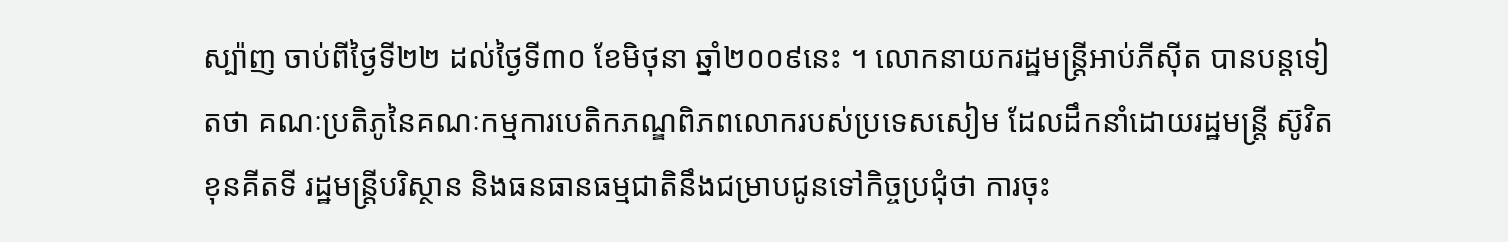ស្ប៉ាញ ចាប់ពីថ្ងៃទី២២ ដល់ថ្ងៃទី៣០ ខែមិថុនា ឆ្នាំ២០០៩នេះ ។ លោកនាយករដ្ឋមន្ដ្រីអាប់ភីស៊ីត បានបន្ដទៀតថា គណៈប្រតិភូនៃគណៈកម្មការបេតិកភណ្ឌពិភពលោករបស់ប្រទេសសៀម ដែលដឹកនាំដោយរដ្ឋមន្ដ្រី ស៊ូវិត ខុនគីតទី រដ្ឋមន្ដ្រីបរិស្ថាន និងធនធានធម្មជាតិនឹងជម្រាបជូនទៅកិច្ចប្រជុំថា ការចុះ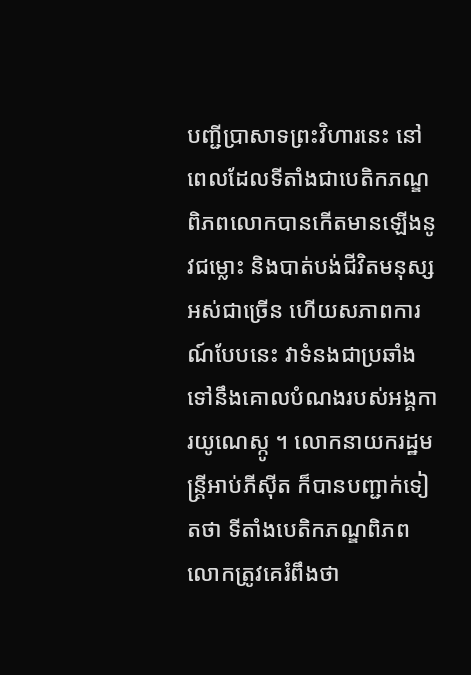បញ្ជីប្រាសាទព្រះវិហារនេះ នៅពេលដែលទីតាំងជាបេតិកភណ្ឌពិភពលោកបានកើតមានឡើងនូវជម្លោះ និងបាត់បង់ជីវិតមនុស្សអស់ជាច្រើន ហើយសភាពការណ៍បែបនេះ វាទំនងជាប្រឆាំងទៅនឹងគោលបំណងរបស់អង្គការយូណេស្កូ ។ លោកនាយករដ្ឋមន្ដ្រីអាប់ភីស៊ីត ក៏បានបញ្ជាក់ទៀតថា ទីតាំងបេតិកភណ្ឌពិភពលោកត្រូវគេរំពឹងថា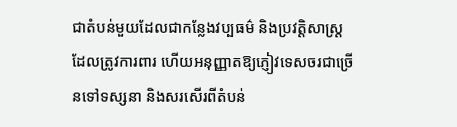ជាតំបន់មួយដែលជាកន្លែងវប្បធម៌ និងប្រវត្ដិសាស្ដ្រដែលត្រូវការពារ ហើយអនុញ្ញាតឱ្យភ្ញៀវទេសចរជាច្រើនទៅទស្សនា និងសរសើរពីតំបន់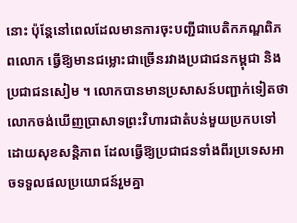នោះ ប៉ុន្ដែនៅពេលដែលមានការចុះបញ្ជីជាបេតិកភណ្ឌពិភពលោក ធ្វើឱ្យមានជម្លោះជាច្រើនរវាងប្រជាជនកម្ពុជា និងប្រជាជនសៀម ។ លោកបានមានប្រសាសន៍បញ្ជាក់ទៀតថា លោកចង់ឃើញប្រាសាទព្រះវិហារជាតំបន់មួយប្រកបទៅដោយសុខសន្ដិភាព ដែលធ្វើឱ្យប្រជាជនទាំងពីរប្រទេសអាចទទួលផលប្រយោជន៍រួមគ្នា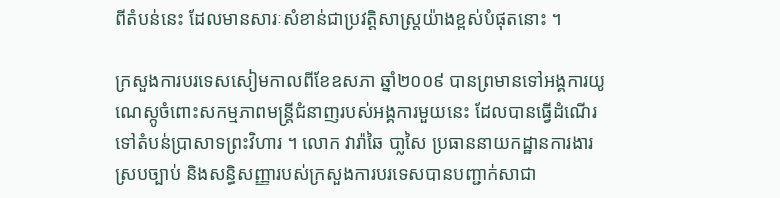ពីតំបន់នេះ ដែលមានសារៈសំខាន់ជាប្រវត្ដិសាស្ដ្រយ៉ាងខ្ពស់បំផុតនោះ ។

ក្រសួងការបរទេសសៀមកាលពីខែឧសភា ឆ្នាំ២០០៩ បានព្រមានទៅអង្គការយូណេស្កូចំពោះសកម្មភាពមន្ដ្រីជំនាញរបស់អង្គការមួយនេះ ដែលបានធ្វើដំណើរទៅតំបន់ប្រាសាទព្រះវិហារ ។ លោក វារ៉ាឆៃ បា្លសៃ ប្រធាននាយកដ្ឋានការងារស្របច្បាប់ និងសន្ធិសញ្ញារបស់ក្រសួងការបរទេសបានបញ្ជាក់សាជា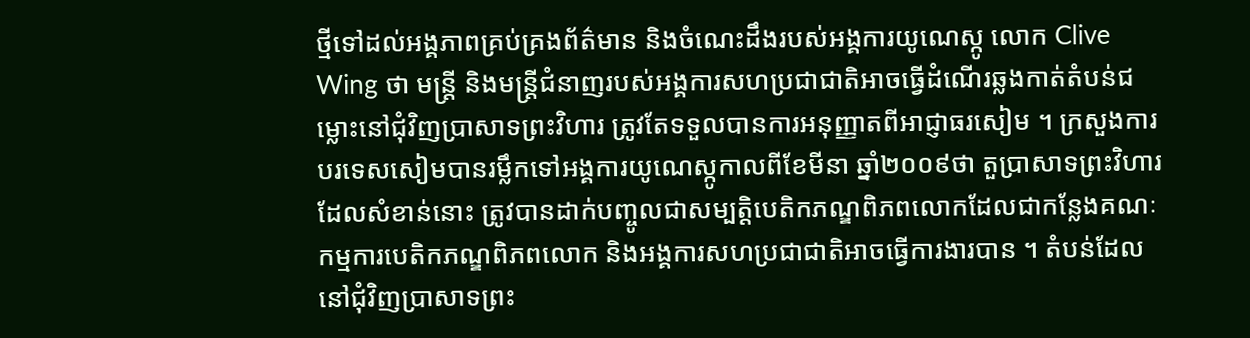ថ្មីទៅដល់អង្គភាពគ្រប់គ្រងព័ត៌មាន និងចំណេះដឹងរបស់អង្គការយូណេស្កូ លោក Clive Wing ថា មន្ដ្រី និងមន្ដ្រីជំនាញរបស់អង្គការសហប្រជាជាតិអាចធ្វើដំណើរឆ្លងកាត់តំបន់ជម្លោះនៅជុំវិញប្រាសាទព្រះវិហារ ត្រូវតែទទួលបានការអនុញ្ញាតពីអាជ្ញាធរសៀម ។ ក្រសួងការបរទេសសៀមបានរម្លឹកទៅអង្គការយូណេស្កូកាលពីខែមីនា ឆ្នាំ២០០៩ថា តួប្រាសាទព្រះវិហារដែលសំខាន់នោះ ត្រូវបានដាក់បញ្ចូលជាសម្បត្ដិបេតិកភណ្ឌពិភពលោកដែលជាកន្លែងគណៈកម្មការបេតិកភណ្ឌពិភពលោក និងអង្គការសហប្រជាជាតិអាចធ្វើការងារបាន ។ តំបន់ដែលនៅជុំវិញប្រាសាទព្រះ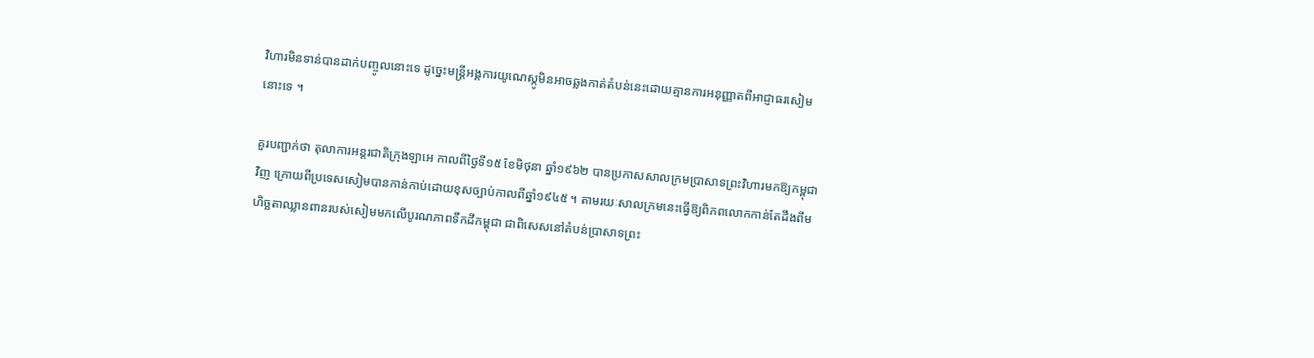វិហារមិនទាន់បានដាក់បញ្ចូលនោះទេ ដូច្នេះមន្ដ្រីអង្គការយូណេស្កូមិនអាចឆ្លងកាត់តំបន់នេះដោយគ្មានការអនុញ្ញាតពីអាជ្ញាធរសៀមនោះទេ ។

គួរបញ្ជាក់ថា តុលាការអន្ដរជាតិក្រុងឡាអេ កាលពីថ្ងៃទី១៥ ខែមិថុនា ឆ្នាំ១៩៦២ បានប្រកាសសាលក្រមប្រាសាទព្រះវិហារមកឱ្យកម្ពុជាវិញ ក្រោយពីប្រទេសសៀមបានកាន់កាប់ដោយខុសច្បាប់កាលពីឆ្នាំ១៩៤៥ ។ តាមរយៈសាលក្រមនេះធ្វើឱ្យពិភពលោកកាន់តែដឹងពីមហិច្ឆតាឈ្លានពានរបស់សៀមមកលើបូរណភាពទឹកដីកម្ពុជា ជាពិសេសនៅតំបន់ប្រាសាទព្រះ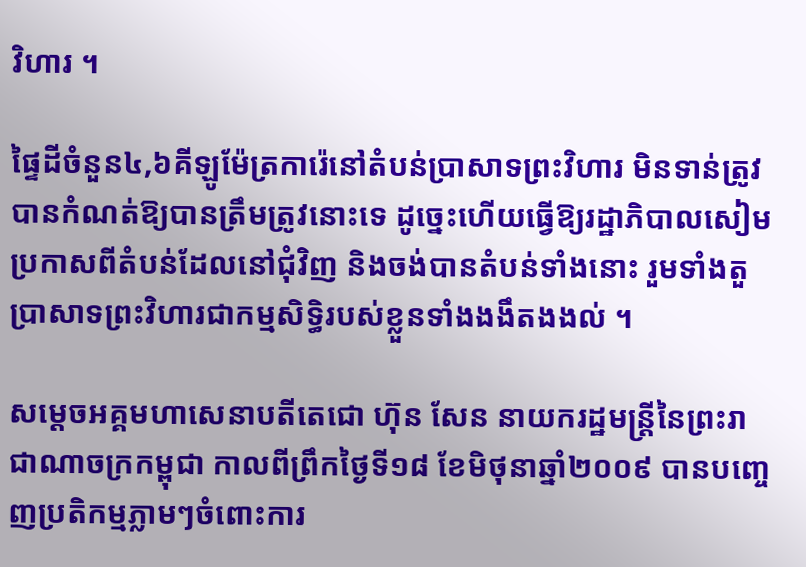វិហារ ។

ផ្ទៃដីចំនួន៤,៦គីឡូម៉ែត្រការ៉េនៅតំបន់ប្រាសាទព្រះវិហារ មិនទាន់ត្រូវបានកំណត់ឱ្យបានត្រឹមត្រូវនោះទេ ដូច្នេះហើយធ្វើឱ្យរដ្ឋាភិបាលសៀមប្រកាសពីតំបន់ដែលនៅជុំវិញ និងចង់បានតំបន់ទាំងនោះ រួមទាំងតួប្រាសាទព្រះវិហារជាកម្មសិទ្ធិរបស់ខ្លួនទាំងងងឹតងងល់ ។

សម្ដេចអគ្គមហាសេនាបតីតេជោ ហ៊ុន សែន នាយករដ្ឋមន្ដ្រីនៃព្រះរាជាណាចក្រកម្ពុជា កាលពីព្រឹកថ្ងៃទី១៨ ខែមិថុនាឆ្នាំ២០០៩ បានបញ្ចេញប្រតិកម្មភ្លាមៗចំពោះការ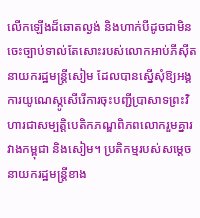លើកឡើងដ៏ឆោតល្ងង់ និងហាក់បីដូចជាមិនចេះច្បាប់ទាល់តែសោះរបស់លោកអាប់ភីស៊ីត នាយករដ្ឋមន្ដ្រីសៀម ដែលបានស្នើសុំឱ្យអង្គការយូណេស្កូសើរើការចុះបញ្ជីប្រាសាទព្រះវិហារជាសម្បត្ដិបេតិកភណ្ឌពិភពលោករួមគ្នារវាងកម្ពុជា និងសៀម។ ប្រតិកម្មរបស់សម្ដេចនាយករដ្ឋមន្ដ្រីខាង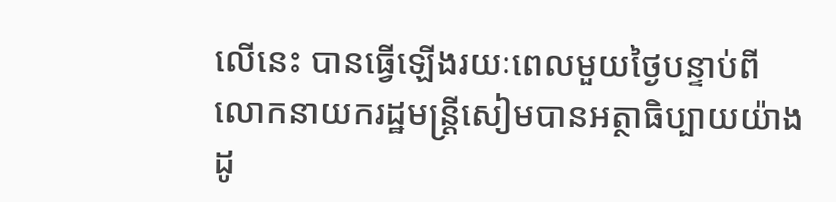លើនេះ បានធ្វើឡើងរយៈពេលមួយថ្ងៃបន្ទាប់ពីលោកនាយករដ្ឋមន្ដ្រីសៀមបានអត្ថាធិប្បាយយ៉ាងដូ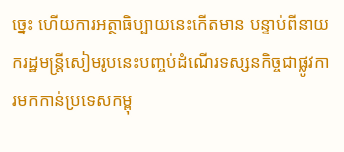ច្នេះ ហើយការអត្ថាធិប្បាយនេះកើតមាន បន្ទាប់ពីនាយករដ្ឋមន្ដ្រីសៀមរូបនេះបញ្ចប់ដំណើរទស្សនកិច្ចជាផ្លូវការមកកាន់ប្រទេសកម្ពុ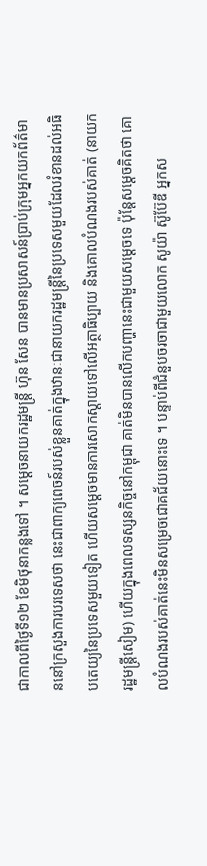ជាកាលពីថ្ងៃទី១២ ខែមិថុនាកន្លងទៅ ។ សម្ដេចនាយករដ្ឋមន្ដ្រី ហ៊ុន សែន បានមានប្រសាសន៍ប្រាប់ក្រុមអ្នកយកព័ត៌មាននៅក្រសួងការបរទេសថា នេះជាពាក្យពេចន៍របស់ខ្លួនគាត់ក្នុងឋានៈជានាយករដ្ឋមន្ដ្រីនៃប្រទេសមួយដែលរំខានដល់អធិបតេយ្យនៃប្រទេសមួយទៀត ហើយសម្ដេចមានការសោកស្ដាយទៅលើអត្ថាធិប្បាយ និងគោលបំណងរបស់គាត់ (នាយករដ្ឋមន្ដ្រីសៀម) ហើយក្នុងពេលទស្សនកិច្ចនៅកម្ពុជា គាត់មិនបានលើកបញ្ហានេះជាមួយសម្ដេចទេ ប៉ុន្ដែសម្ដេចគិតថា គោលបំណងរបស់គាត់នេះមិនសម្រេចជោគជ័យនោះទេ ។ បន្ទាប់ពីជំនួបចរចាជាមួយលោក សូយ៉ា ស៊ូប៊ែឌី អ្នកស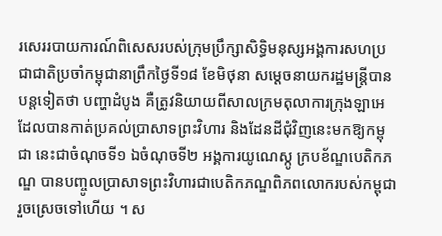រសេររបាយការណ៍ពិសេសរបស់ក្រុមប្រឹក្សាសិទ្ធិមនុស្សអង្គការសហប្រជាជាតិប្រចាំកម្ពុជានាព្រឹកថ្ងៃទី១៨ ខែមិថុនា សម្ដេចនាយករដ្ឋមន្ដ្រីបានបន្ដទៀតថា បញ្ហាដំបូង គឺត្រូវនិយាយពីសាលក្រមតុលាការក្រុងឡាអេ ដែលបានកាត់ប្រគល់ប្រាសាទព្រះវិហារ និងដែនដីជុំវិញនេះមកឱ្យកម្ពុជា នេះជាចំណុចទី១ ឯចំណុចទី២ អង្គការយូណេស្កូ ក្របខ័ណ្ឌបេតិកភណ្ឌ បានបញ្ចូលប្រាសាទព្រះវិហារជាបេតិកភណ្ឌពិភពលោករបស់កម្ពុជារួចស្រេចទៅហើយ ។ ស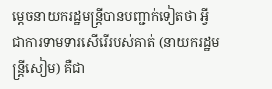ម្ដេចនាយករដ្ឋមន្ដ្រីបានបញ្ជាក់ទៀតថា អ្វីជាការទាមទារសើរើរបស់គាត់ (នាយករដ្ឋមន្ដ្រីសៀម) គឺជា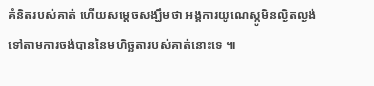គំនិតរបស់គាត់ ហើយសម្ដេចសង្ឃឹមថា អង្គការយូណេស្កូមិនល្ងិតល្ងង់ទៅតាមការចង់បាននៃមហិច្ឆតារបស់គាត់នោះទេ ៕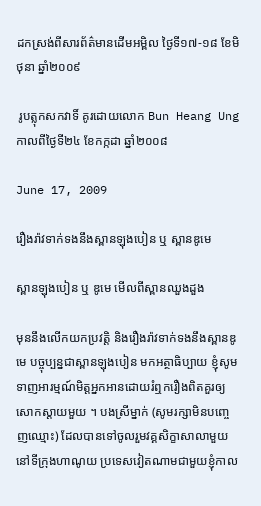ដកស្រង់ពីសារព័ត៌មានដើមអម្ពិល ថ្ងៃទី១៧‑១៨ ខែមិថុនា ឆ្នាំ២០០៩

 រូបត្លុកសកវាទិ៍ គូរដោយលោក Bun Heang Ung កាលពីថ្ងៃទី២៤ ខែកក្កដា ឆ្នាំ២០០៨

June 17, 2009

រឿងរ៉ាវទាក់ទងនឹងស្ពានឡុងបៀន ឬ ស្ពានឌូមេ

ស្ពានឡុងបៀន ឬ ឌូមេ មើលពីស្ពានឈួងដួង

មុននឹងលើកយកប្រវត្តិ និងរឿងរ៉ាវទាក់ទងនឹងស្ពានឌូមេ បច្ចុប្បន្នជាស្ពានឡុងបៀន មកអត្ថាធិប្បាយ ខ្ញុំសូមទាញអារម្មណ៍មិត្តអ្នកអានដោយរំឮករឿងពិតគួរឲ្យសោកស្ដាយមួយ ។ បងស្រីម្នាក់ (សូមរក្សាមិនបញ្ចេញឈ្មោះ) ដែលបានទៅចូលរួមវគ្គសិក្ខាសាលាមួយនៅទីក្រុងហាណូយ ប្រទេសវៀតណាមជាមួយខ្ញុំកាល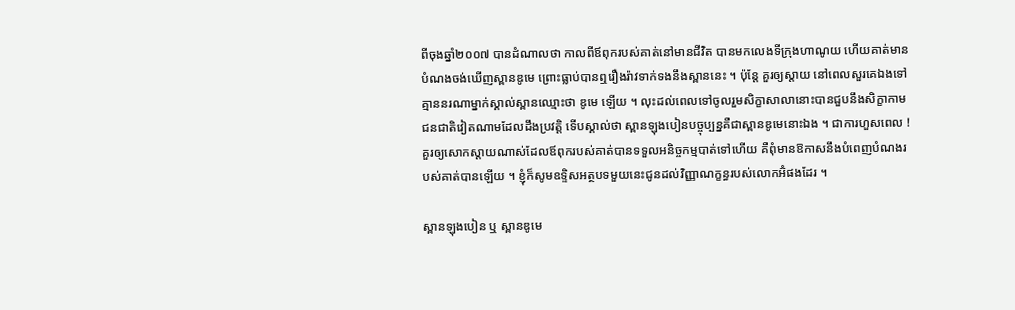ពីចុងឆ្នាំ២០០៧ បានដំណាលថា កាលពីឪពុករបស់គាត់នៅមានជីវិត បានមកលេងទីក្រុងហាណូយ ហើយគាត់មានបំណងចង់ឃើញស្ពានឌូមេ ព្រោះធ្លាប់បានឮរឿងរ៉ាវទាក់ទងនឹងស្ពាននេះ ។ ប៉ុន្តែ គួរឲ្យស្ដាយ នៅពេលសួរគេឯងទៅ គ្មាននរណាម្នាក់ស្គាល់ស្ពានឈ្មោះថា ឌូមេ ឡើយ ។ លុះដល់ពេលទៅចូលរួមសិក្ខាសាលានោះបានជួបនឹងសិក្ខាកាមជនជាតិវៀតណាមដែលដឹងប្រវត្តិ ទើបស្គាល់ថា ស្ពានឡុងបៀនបច្ចុប្បន្នគឺជាស្ពានឌូមេនោះឯង ។ ជាការហួសពេល ! គួរឲ្យសោកស្ដាយណាស់ដែលឪពុករបស់គាត់បានទទួលអនិច្ចកម្មបាត់ទៅហើយ គឺពុំមានឱកាសនឹងបំពេញបំណងរបស់គាត់បានឡើយ ។ ខ្ញុំក៏សូមឧទ្ទិសអត្ថបទមួយនេះជូនដល់វិញ្ញាណក្ខន្ធរបស់លោកអ៊ំផងដែរ ។

ស្ពានឡុងបៀន ឬ ស្ពានឌូមេ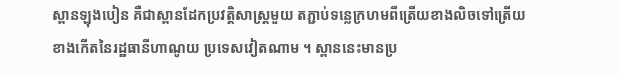ស្ពានឡុងបៀន គឺជាស្ពានដែកប្រវត្តិសាស្ត្រមួយ តភ្ជាប់ទន្លេក្រហមពីត្រើយខាងលិចទៅត្រើយខាងកើតនៃរដ្ឋធានីហាណូយ ប្រទេសវៀតណាម ។ ស្ពាននេះមានប្រ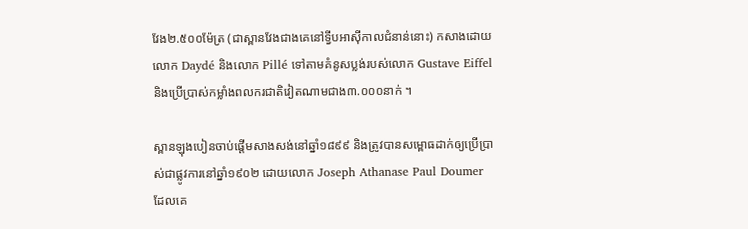វែង២.៥០០ម៉ែត្រ (ជាស្ពានវែងជាងគេនៅទ្វីបអាស៊ីកាលជំនាន់នោះ) កសាងដោយលោក Daydé និងលោក Pillé ទៅតាមគំនូសប្លង់របស់លោក Gustave Eiffel និងប្រើប្រាស់កម្លាំងពលករជាតិវៀតណាមជាង៣.០០០នាក់ ។

ស្ពានឡុងបៀនចាប់ផ្ដើមសាងសង់នៅឆ្នាំ១៨៩៩ និងត្រូវបានសម្ពោធដាក់ឲ្យប្រើប្រាស់ជាផ្លូវការនៅឆ្នាំ១៩០២ ដោយលោក Joseph Athanase Paul Doumer ដែលគេ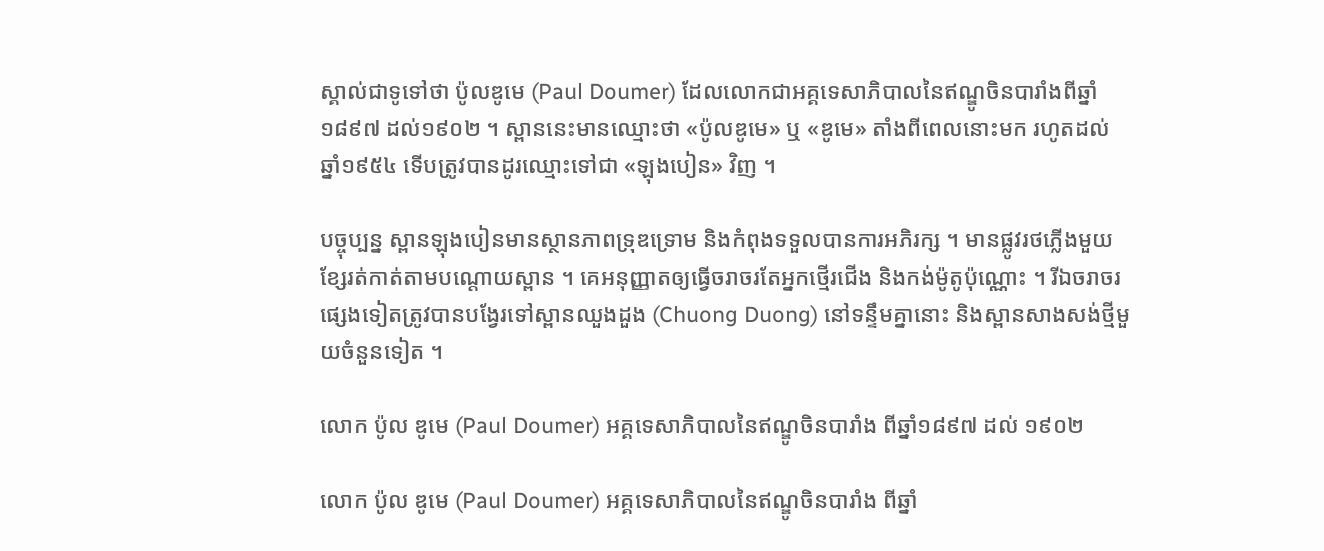ស្គាល់ជាទូទៅថា ប៉ូលឌូមេ (Paul Doumer) ដែលលោកជាអគ្គទេសាភិបាលនៃឥណ្ឌូចិនបារាំងពីឆ្នាំ១៨៩៧ ដល់១៩០២ ។ ស្ពាននេះមានឈ្មោះថា «ប៉ូលឌូមេ» ឬ «ឌូមេ» តាំងពីពេលនោះមក រហូតដល់ឆ្នាំ១៩៥៤ ទើបត្រូវបានដូរឈ្មោះទៅជា «ឡុងបៀន» វិញ ។

បច្ចុប្បន្ន ស្ពានឡុងបៀនមានស្ថានភាពទ្រុឌទ្រោម និងកំពុងទទួលបានការអភិរក្ស ។ មានផ្លូវរថភ្លើងមួយខ្សែរត់កាត់តាមបណ្ដោយស្ពាន ។ គេអនុញ្ញាតឲ្យធ្វើចរាចរតែអ្នកថ្មើរជើង និងកង់ម៉ូតូប៉ុណ្ណោះ ។ រីឯចរាចរផ្សេងទៀតត្រូវបានបង្វែរទៅស្ពានឈួងដួង (Chuong Duong) នៅទន្ទឹមគ្នានោះ និងស្ពានសាងសង់ថ្មីមួយចំនួនទៀត ។

លោក ប៉ូល ឌូមេ (Paul Doumer) អគ្គទេសាភិបាលនៃឥណ្ឌូចិនបារាំង ពីឆ្នាំ១៨៩៧ ដល់ ១៩០២

លោក ប៉ូល ឌូមេ (Paul Doumer) អគ្គទេសាភិបាលនៃឥណ្ឌូចិនបារាំង ពីឆ្នាំ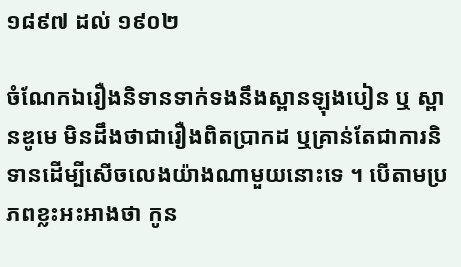១៨៩៧ ដល់ ១៩០២

ចំណែកឯរឿងនិទានទាក់ទងនឹងស្ពានឡុងបៀន ឬ ស្ពានឌូមេ មិនដឹងថាជារឿងពិតប្រាកដ ឬគ្រាន់តែជាការនិទានដើម្បីសើចលេងយ៉ាងណាមួយនោះទេ ។ បើតាមប្រភពខ្លះអះអាងថា កូន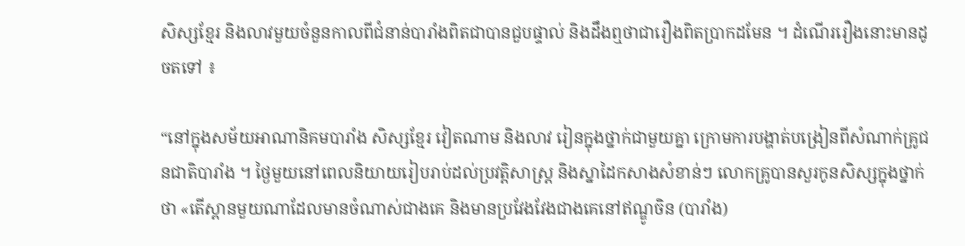សិស្សខ្មែរ និងលាវមួយចំនួនកាលពីជំនាន់បារាំងពិតជាបានជួបផ្ទាល់ និងដឹងឮថាជារឿងពិតប្រាកដមែន ។ ដំណើររឿងនោះមានដូចតទៅ ៖

“នៅក្នុងសម័យអាណានិគមបារាំង សិស្សខ្មែរ វៀតណាម និងលាវ រៀនក្នុងថ្នាក់ជាមួយគ្នា ក្រោមការបង្ហាត់បង្រៀនពីសំណាក់គ្រូជនជាតិបារាំង ។ ថ្ងៃមួយនៅពេលនិយាយរៀបរាប់ដល់ប្រវត្តិសាស្ត្រ និងស្នាដៃកសាងសំខាន់ៗ លោកគ្រូបានសួរកូនសិស្សក្នុងថ្នាក់ថា «តើស្ពានមួយណាដែលមានចំណាស់ជាងគេ និងមានប្រវែងវែងជាងគេនៅឥណ្ឌូចិន (បារាំង)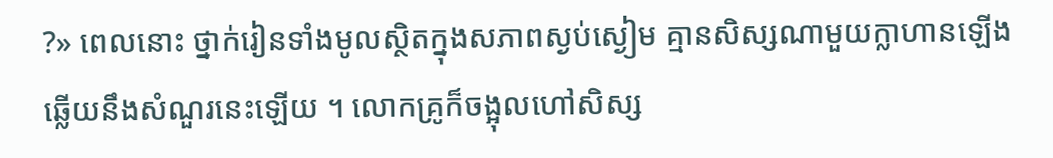?» ពេលនោះ ថ្នាក់រៀនទាំងមូលស្ថិតក្នុងសភាពស្ងប់ស្ងៀម គ្មានសិស្សណាមួយក្លាហានឡើងឆ្លើយនឹងសំណួរនេះឡើយ ។ លោកគ្រូក៏ចង្អុលហៅសិស្ស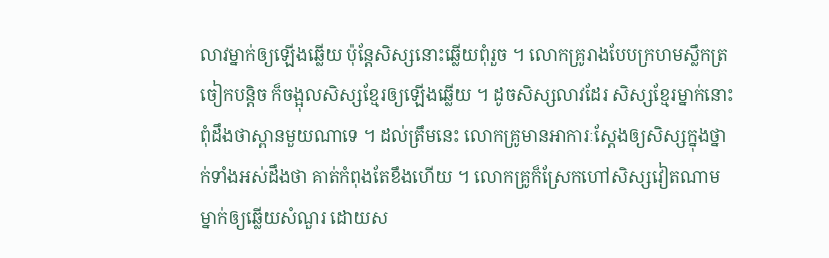លាវម្នាក់ឲ្យឡើងឆ្លើយ ប៉ុន្តែសិស្សនោះឆ្លើយពុំរួច ។ លោកគ្រូរាងបែបក្រហមស្លឹកត្រចៀកបន្តិច ក៏ចង្អុលសិស្សខ្មែរឲ្យឡើងឆ្លើយ ។ ដូចសិស្សលាវដែរ សិស្សខ្មែរម្នាក់នោះ ពុំដឹងថាស្ពានមួយណាទេ ។ ដល់ត្រឹមនេះ លោកគ្រូមានអាការៈស្ដែងឲ្យសិស្សក្នុងថ្នាក់ទាំងអស់ដឹងថា គាត់កំពុងតែខឹងហើយ ។ លោកគ្រូក៏ស្រែកហៅសិស្សវៀតណាមម្នាក់ឲ្យឆ្លើយសំណួរ ដោយស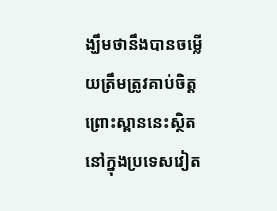ង្ឃឹមថានឹងបានចម្លើយត្រឹមត្រូវគាប់ចិត្ត ព្រោះស្ពាននេះស្ថិតនៅក្នុងប្រទេសវៀត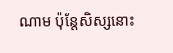ណាម ប៉ុន្តែសិស្សនោះ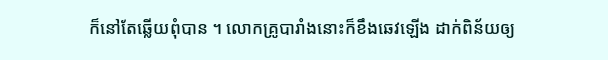ក៏នៅតែឆ្លើយពុំបាន ។ លោកគ្រូបារាំងនោះក៏ខឹងឆេវឡើង ដាក់ពិន័យឲ្យ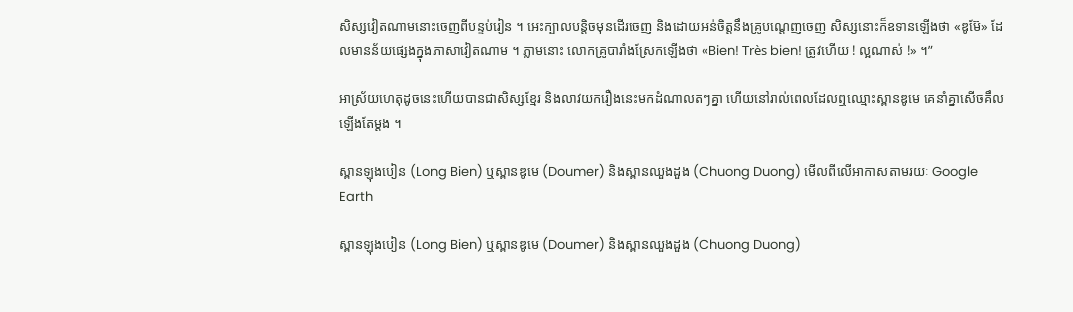សិស្សវៀតណាមនោះចេញពីបន្ទប់រៀន ។ អេះក្បាលបន្តិចមុនដើរចេញ និងដោយអន់ចិត្តនឹងគ្រូបណ្ដេញចេញ សិស្សនោះក៏ឧទានឡើងថា «ឌូម៊ែ» ដែលមានន័យផ្សេងក្នុងភាសាវៀតណាម ។ ភ្លាមនោះ លោកគ្រូបារាំងស្រែកឡើងថា «Bien! Très bien! ត្រូវហើយ ! ល្អណាស់ !» ។”

អាស្រ័យហេតុដូចនេះហើយបានជាសិស្សខ្មែរ និងលាវយករឿងនេះមកដំណាលតៗគ្នា ហើយនៅរាល់ពេលដែលឮឈ្មោះស្ពានឌូមេ គេនាំគ្នាសើចគឹលឡើងតែម្ដង ។

ស្ពានឡុងបៀន (Long Bien) ឬស្ពានឌូមេ (Doumer) និងស្ពានឈួងដួង (Chuong Duong) មើលពីលើអាកាសតាមរយៈ Google Earth

ស្ពានឡុងបៀន (Long Bien) ឬស្ពានឌូមេ (Doumer) និងស្ពានឈួងដួង (Chuong Duong)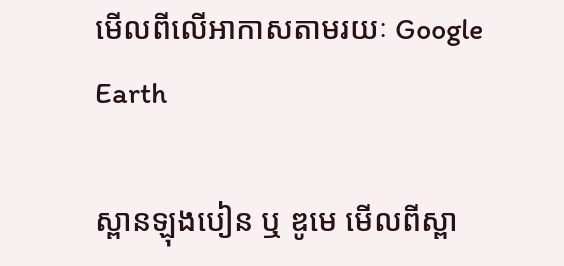មើលពីលើអាកាសតាមរយៈ Google Earth

ស្ពានឡុងបៀន ឬ ឌូមេ មើលពីស្ពា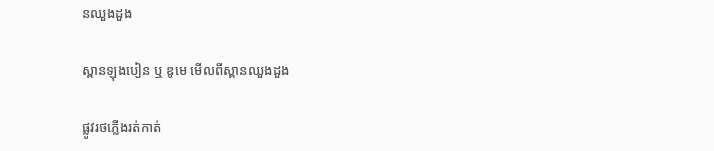នឈួងដួង

ស្ពានឡុងបៀន ឬ ឌូមេ មើលពីស្ពានឈួងដួង

ផ្លូវរថភ្លើងរត់កាត់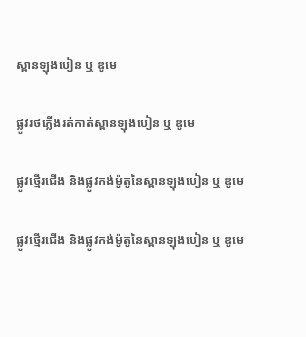ស្ពានឡុងបៀន ឬ ឌូមេ

ផ្លូវរថភ្លើងរត់កាត់ស្ពានឡុងបៀន ឬ ឌូមេ

ផ្លូវថ្មើរជើង និងផ្លូវកង់ម៉ូតូនៃស្ពានឡុងបៀន ឬ ឌូមេ

ផ្លូវថ្មើរជើង និងផ្លូវកង់ម៉ូតូនៃស្ពានឡុងបៀន ឬ ឌូមេ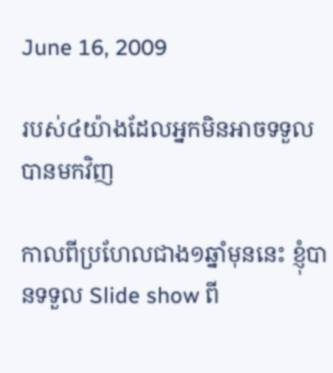June 16, 2009

របស់៤យ៉ាងដែលអ្នកមិនអាចទទួលបានមកវិញ

កាលពីប្រហែលជាង១ឆ្នាំមុននេះ ខ្ញុំបានទទួល Slide show ពី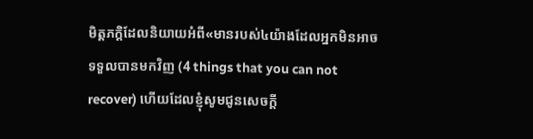មិត្តភក្តិដែលនិយាយអំពី«មានរបស់៤យ៉ាងដែលអ្នកមិនអាចទទួលបានមកវិញ (4 things that you can not recover) ហើយដែលខ្ញុំសូមជូនសេចក្ដី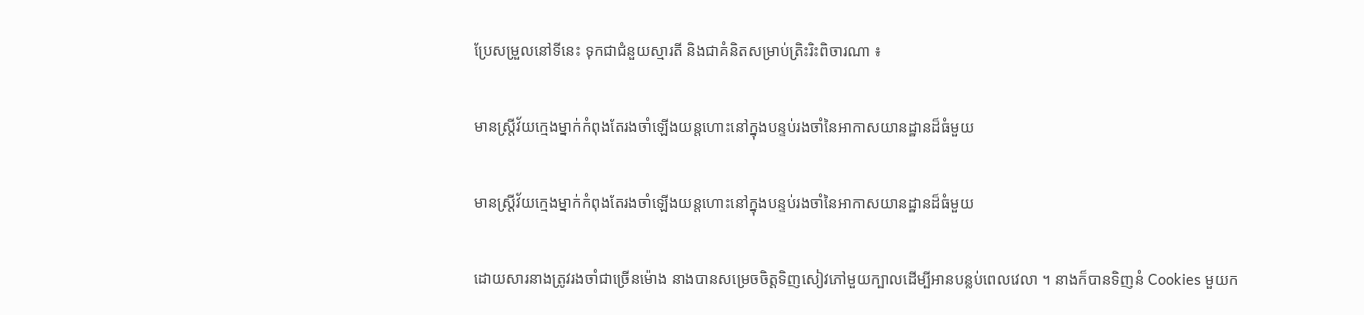ប្រែសម្រួលនៅទីនេះ ទុកជាជំនួយស្មារតី និងជាគំនិតសម្រាប់ត្រិះរិះពិចារណា ៖

មានស្ត្រីវ័យក្មេងម្នាក់កំពុងតែរងចាំឡើងយន្តហោះនៅក្នុងបន្ទប់រងចាំនៃអាកាសយានដ្ឋានដ៏ធំមួយ

មានស្ត្រីវ័យក្មេងម្នាក់កំពុងតែរងចាំឡើងយន្តហោះនៅក្នុងបន្ទប់រងចាំនៃអាកាសយានដ្ឋានដ៏ធំមួយ

ដោយសារនាងត្រូវរងចាំជាច្រើនម៉ោង នាងបានសម្រេចចិត្តទិញសៀវភៅមួយក្បាលដើម្បីអានបន្លប់ពេលវេលា ។ នាងក៏បានទិញនំ Cookies មួយក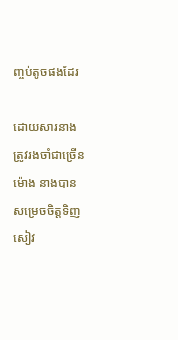ញ្ចប់តូចផងដែរ

ដោយសារនាងត្រូវរងចាំជាច្រើនម៉ោង នាងបានសម្រេចចិត្តទិញសៀវ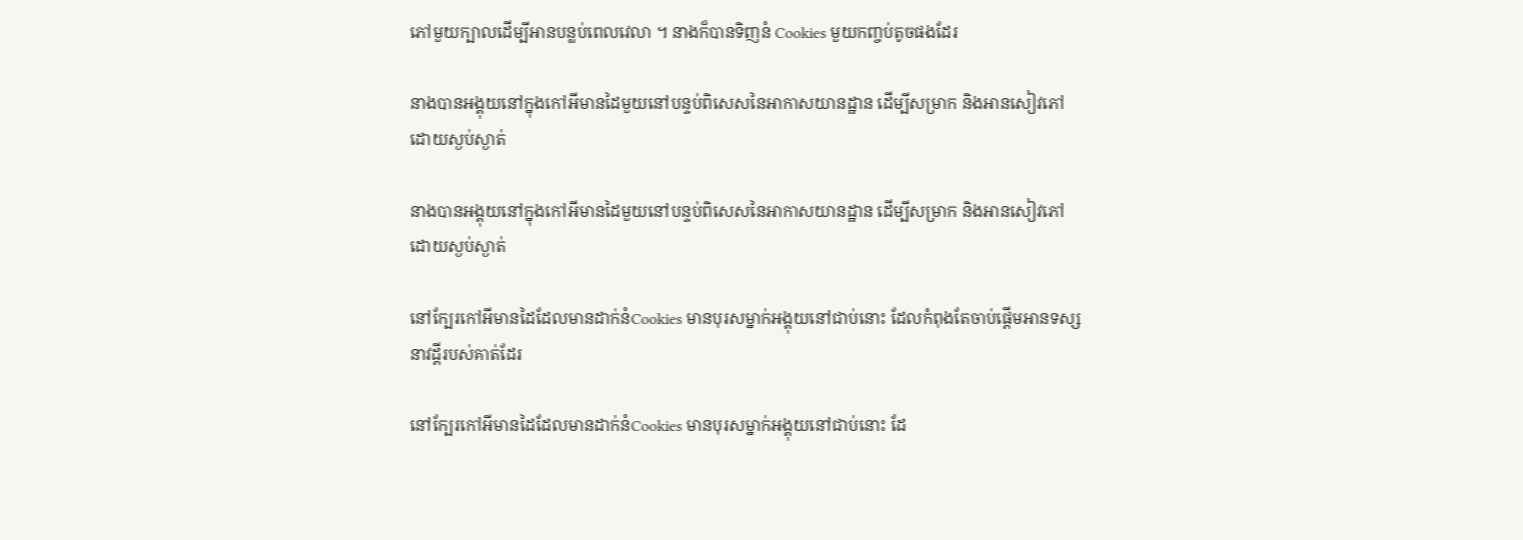ភៅមួយក្បាលដើម្បីអានបន្លប់ពេលវេលា ។ នាងក៏បានទិញនំ Cookies មួយកញ្ចប់តូចផងដែរ

នាងបានអង្គុយនៅក្នុងកៅអីមានដៃមួយនៅបន្ទប់ពិសេសនៃអាកាសយានដ្ឋាន ដើម្បីសម្រាក និងអានសៀវភៅដោយស្ងប់ស្ងាត់

នាងបានអង្គុយនៅក្នុងកៅអីមានដៃមួយនៅបន្ទប់ពិសេសនៃអាកាសយានដ្ឋាន ដើម្បីសម្រាក និងអានសៀវភៅដោយស្ងប់ស្ងាត់

នៅក្បែរកៅអីមានដៃដែលមានដាក់នំCookies មានបុរសម្នាក់អង្គុយនៅជាប់នោះ ដែលកំពុងតែចាប់ផ្ដើមអានទស្សនាវដ្ដីរបស់គាត់ដែរ

នៅក្បែរកៅអីមានដៃដែលមានដាក់នំCookies មានបុរសម្នាក់អង្គុយនៅជាប់នោះ ដែ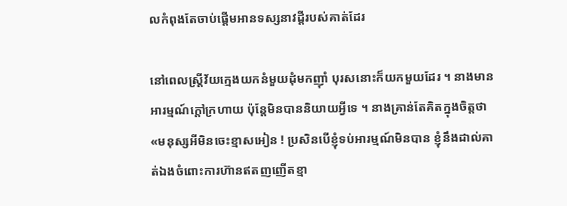លកំពុងតែចាប់ផ្ដើមអានទស្សនាវដ្ដីរបស់គាត់ដែរ

នៅពេលស្ត្រីវ័យក្មេងយកនំមួយដុំមកញ៉ាំ បុរសនោះក៏យកមួយដែរ ។ នាងមានអារម្មណ៍ក្ដៅក្រហាយ ប៉ុន្តែមិនបាននិយាយអ្វីទេ ។ នាងគ្រាន់តែគិតក្នុងចិត្តថា «មនុស្សអីមិនចេះខ្មាសអៀន ! ប្រសិនបើខ្ញុំទប់អារម្មណ៍មិនបាន ខ្ញុំនឹងដាល់គាត់ឯងចំពោះការហ៊ានឥតញញើតខ្មា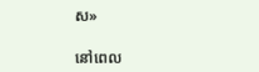ស»

នៅពេល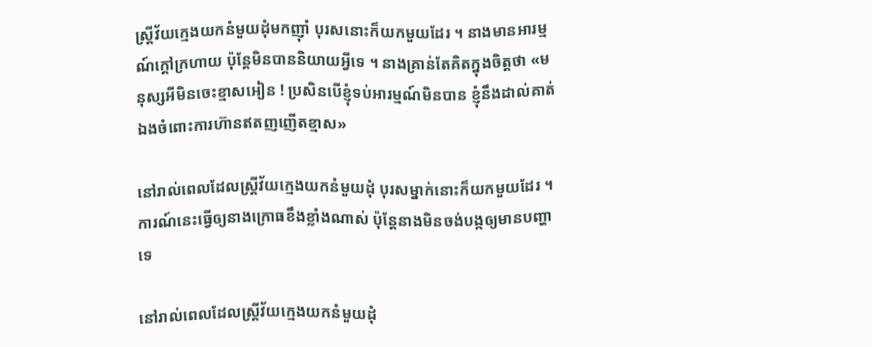ស្ត្រីវ័យក្មេងយកនំមួយដុំមកញ៉ាំ បុរសនោះក៏យកមួយដែរ ។ នាងមានអារម្មណ៍ក្ដៅក្រហាយ ប៉ុន្តែមិនបាននិយាយអ្វីទេ ។ នាងគ្រាន់តែគិតក្នុងចិត្តថា «មនុស្សអីមិនចេះខ្មាសអៀន ! ប្រសិនបើខ្ញុំទប់អារម្មណ៍មិនបាន ខ្ញុំនឹងដាល់គាត់ឯងចំពោះការហ៊ានឥតញញើតខ្មាស»

នៅរាល់ពេលដែលស្ត្រីវ័យក្មេងយកនំមួយដុំ បុរសម្នាក់នោះក៏យកមួយដែរ ។ ការណ៍នេះធ្វើឲ្យនាងក្រោធខឹងខ្លាំងណាស់ ប៉ុន្តែនាងមិនចង់បង្កឲ្យមានបញ្ហាទេ

នៅរាល់ពេលដែលស្ត្រីវ័យក្មេងយកនំមួយដុំ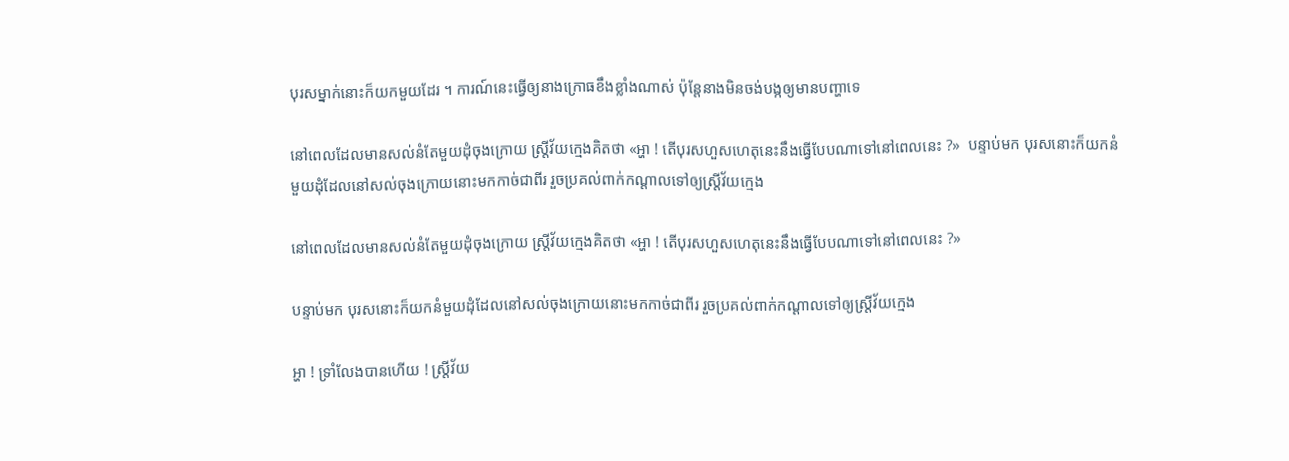បុរសម្នាក់នោះក៏យកមួយដែរ ។ ការណ៍នេះធ្វើឲ្យនាងក្រោធខឹងខ្លាំងណាស់ ប៉ុន្តែនាងមិនចង់បង្កឲ្យមានបញ្ហាទេ

នៅពេលដែលមានសល់នំតែមួយដុំចុងក្រោយ ស្ត្រីវ័យក្មេងគិតថា «អ្ហា ! តើបុរសហួសហេតុនេះនឹងធ្វើបែបណាទៅនៅពេលនេះ ?»  បន្ទាប់មក បុរសនោះក៏យកនំមួយដុំដែលនៅសល់ចុងក្រោយនោះមកកាច់ជាពីរ រួចប្រគល់ពាក់កណ្ដាលទៅឲ្យស្ត្រីវ័យក្មេង

នៅពេលដែលមានសល់នំតែមួយដុំចុងក្រោយ ស្ត្រីវ័យក្មេងគិតថា «អ្ហា ! តើបុរសហួសហេតុនេះនឹងធ្វើបែបណាទៅនៅពេលនេះ ?»

បន្ទាប់មក បុរសនោះក៏យកនំមួយដុំដែលនៅសល់ចុងក្រោយនោះមកកាច់ជាពីរ រួចប្រគល់ពាក់កណ្ដាលទៅឲ្យស្ត្រីវ័យក្មេង

អ្ហា ! ទ្រាំលែងបានហើយ ! ស្ត្រីវ័យ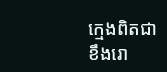ក្មេងពិតជាខឹងរោ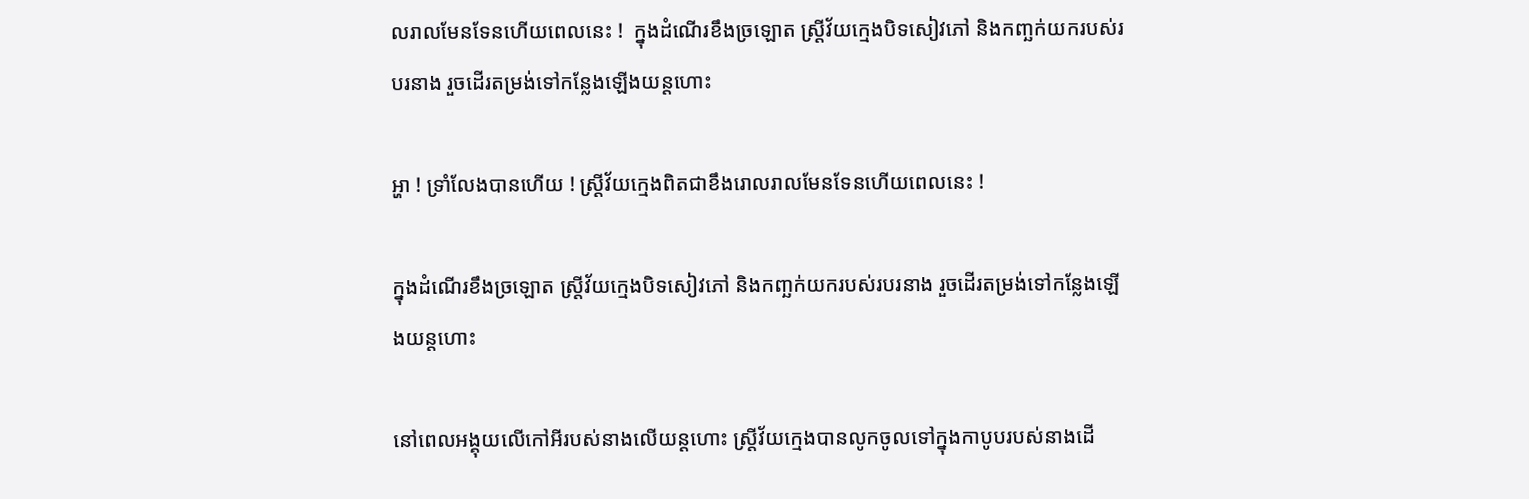លរាលមែនទែនហើយពេលនេះ !  ក្នុងដំណើរខឹងច្រឡោត ស្ត្រីវ័យក្មេងបិទសៀវភៅ និងកញ្ឆក់យករបស់របរនាង រួចដើរតម្រង់ទៅកន្លែងឡើងយន្តហោះ

អ្ហា ! ទ្រាំលែងបានហើយ ! ស្ត្រីវ័យក្មេងពិតជាខឹងរោលរាលមែនទែនហើយពេលនេះ !

ក្នុងដំណើរខឹងច្រឡោត ស្ត្រីវ័យក្មេងបិទសៀវភៅ និងកញ្ឆក់យករបស់របរនាង រួចដើរតម្រង់ទៅកន្លែងឡើងយន្តហោះ

នៅពេលអង្គុយលើកៅអីរបស់នាងលើយន្តហោះ ស្ត្រីវ័យក្មេងបានលូកចូលទៅក្នុងកាបូបរបស់នាងដើ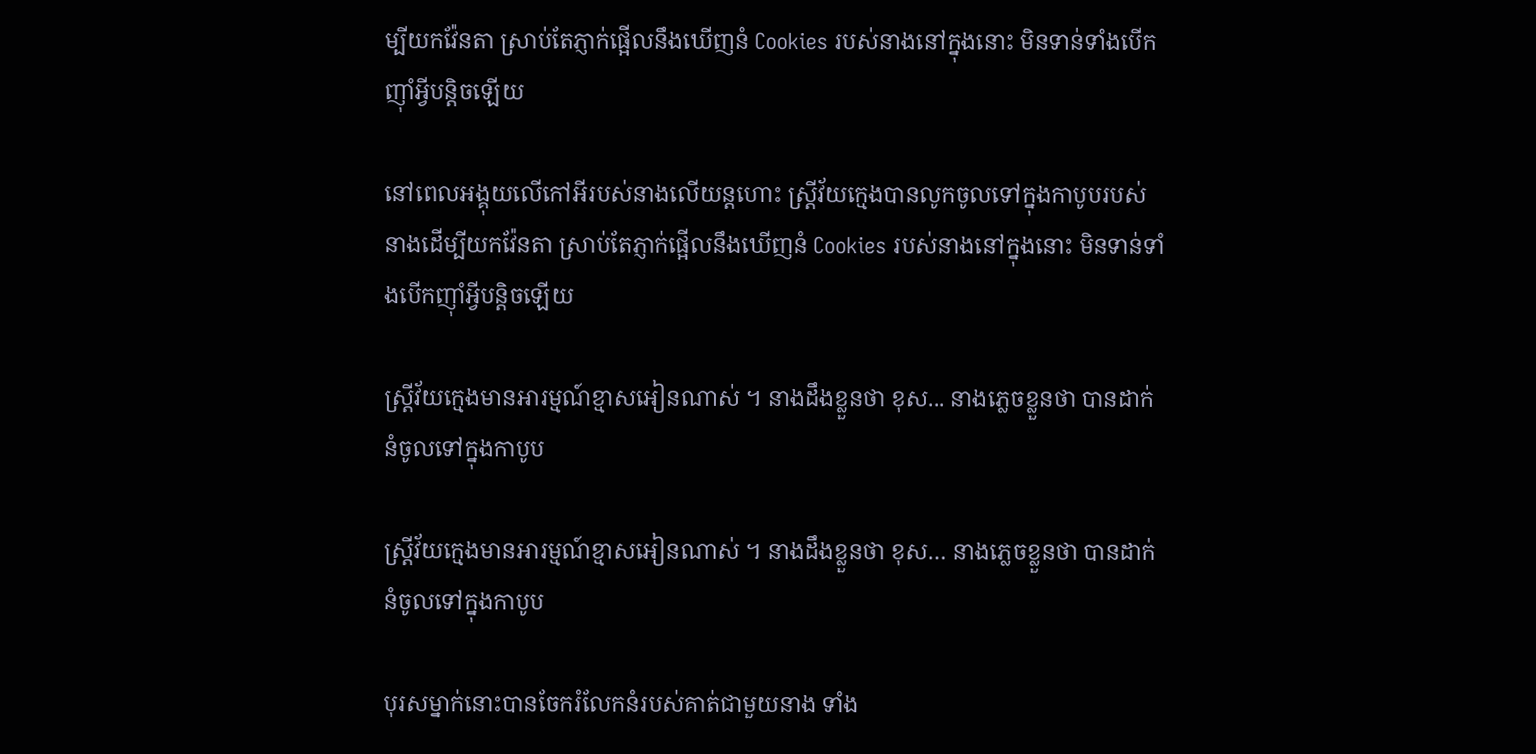ម្បីយកវ៉ែនតា ស្រាប់តែភ្ញាក់ផ្អើលនឹងឃើញនំ Cookies របស់នាងនៅក្នុងនោះ មិនទាន់ទាំងបើកញ៉ាំអ្វីបន្តិចឡើយ

នៅពេលអង្គុយលើកៅអីរបស់នាងលើយន្តហោះ ស្ត្រីវ័យក្មេងបានលូកចូលទៅក្នុងកាបូបរបស់នាងដើម្បីយកវ៉ែនតា ស្រាប់តែភ្ញាក់ផ្អើលនឹងឃើញនំ Cookies របស់នាងនៅក្នុងនោះ មិនទាន់ទាំងបើកញ៉ាំអ្វីបន្តិចឡើយ

ស្ត្រីវ័យក្មេងមានអារម្មណ៍ខ្មាសអៀនណាស់ ។ នាងដឹងខ្លួនថា ខុស... នាងភ្លេចខ្លួនថា បានដាក់នំចូលទៅក្នុងកាបូប

ស្ត្រីវ័យក្មេងមានអារម្មណ៍ខ្មាសអៀនណាស់ ។ នាងដឹងខ្លួនថា ខុស… នាងភ្លេចខ្លួនថា បានដាក់នំចូលទៅក្នុងកាបូប

បុរសម្នាក់នោះបានចែករំលែកនំរបស់គាត់ជាមួយនាង ទាំង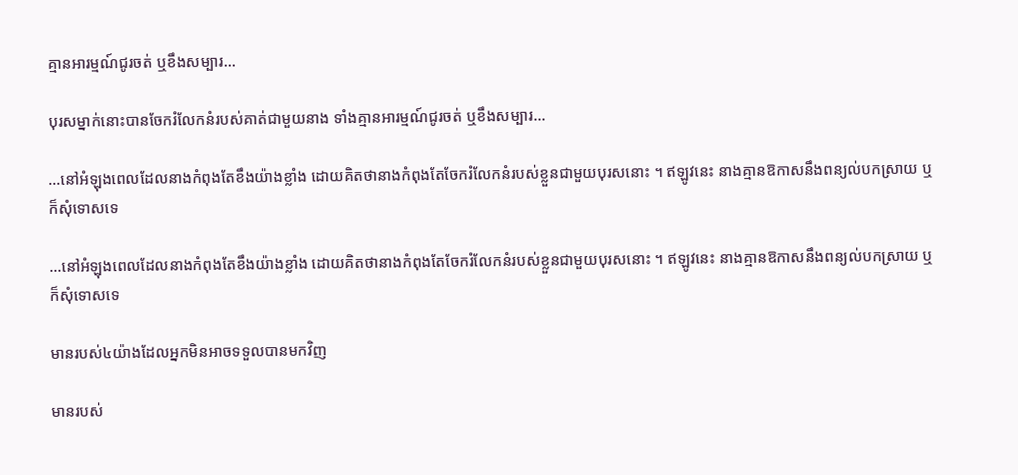គ្មានអារម្មណ៍ជូរចត់ ឬខឹងសម្បារ...

បុរសម្នាក់នោះបានចែករំលែកនំរបស់គាត់ជាមួយនាង ទាំងគ្មានអារម្មណ៍ជូរចត់ ឬខឹងសម្បារ…

...នៅអំឡុងពេលដែលនាងកំពុងតែខឹងយ៉ាងខ្លាំង ដោយគិតថានាងកំពុងតែចែករំលែកនំរបស់ខ្លួនជាមួយបុរសនោះ ។ ឥឡូវនេះ នាងគ្មានឱកាសនឹងពន្យល់បកស្រាយ ឬក៏សុំទោសទេ

…នៅអំឡុងពេលដែលនាងកំពុងតែខឹងយ៉ាងខ្លាំង ដោយគិតថានាងកំពុងតែចែករំលែកនំរបស់ខ្លួនជាមួយបុរសនោះ ។ ឥឡូវនេះ នាងគ្មានឱកាសនឹងពន្យល់បកស្រាយ ឬក៏សុំទោសទេ

មានរបស់៤យ៉ាងដែលអ្នកមិនអាចទទួលបានមកវិញ

មានរបស់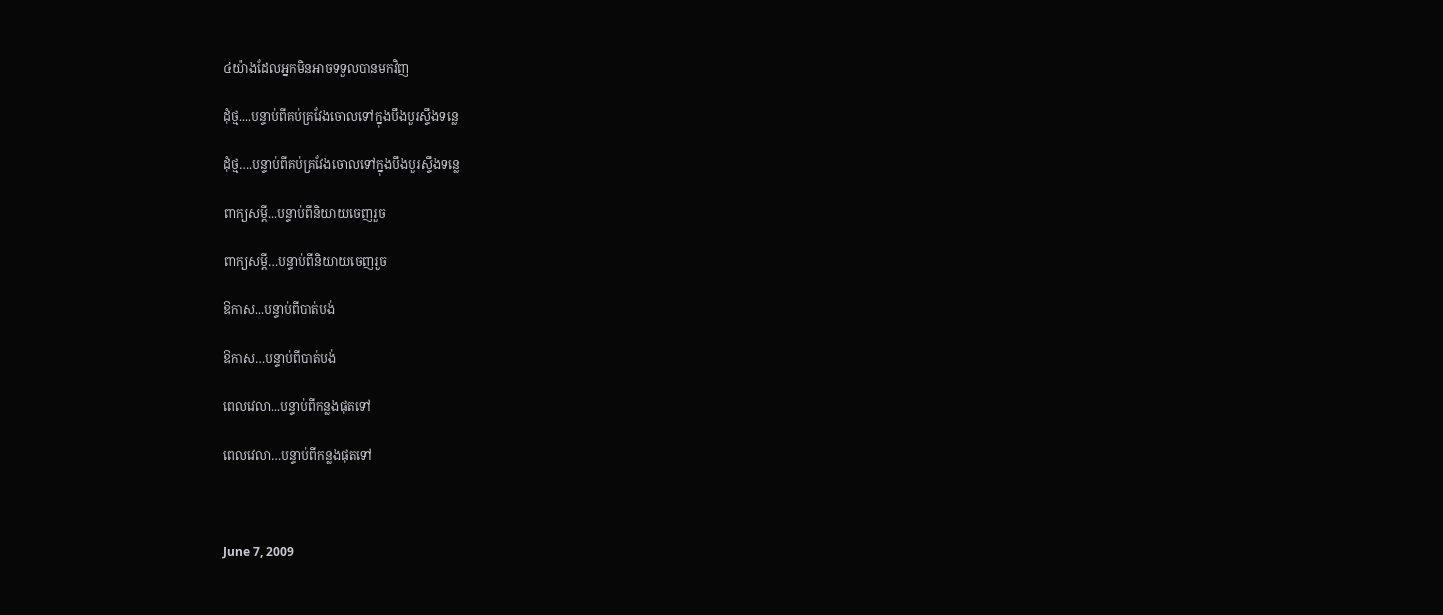៤យ៉ាងដែលអ្នកមិនអាចទទួលបានមកវិញ

ដុំថ្ម....បន្ទាប់ពីគប់គ្រវែងចោលទៅក្នុងបឹងបួរស្ទឹងទន្លេ

ដុំថ្ម….បន្ទាប់ពីគប់គ្រវែងចោលទៅក្នុងបឹងបួរស្ទឹងទន្លេ

ពាក្យសម្ដី...បន្ទាប់ពីនិយាយចេញរួច

ពាក្យសម្ដី…បន្ទាប់ពីនិយាយចេញរួច

ឱកាស...បន្ទាប់ពីបាត់បង់

ឱកាស…បន្ទាប់ពីបាត់បង់

ពេលវេលា...បន្ទាប់ពីកន្លងផុតទៅ

ពេលវេលា…បន្ទាប់ពីកន្លងផុតទៅ



June 7, 2009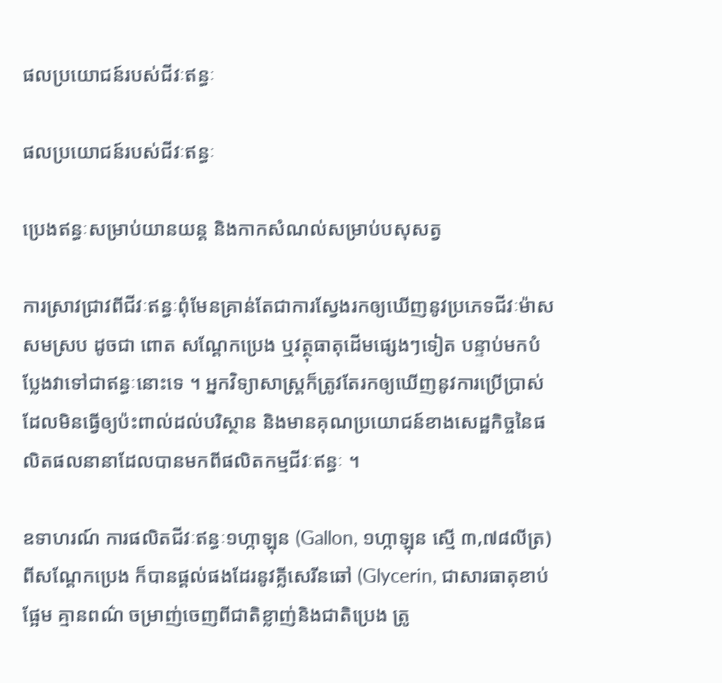ផលប្រយោជន៍របស់ជីវៈឥន្ធៈ

ផលប្រយោជន៍របស់ជីវៈឥន្ធៈ

ប្រេងឥន្ធៈសម្រាប់យានយន្ត និងកាកសំណល់សម្រាប់បសុសត្វ

ការស្រាវជ្រាវពីជីវៈឥន្ធៈពុំមែនគ្រាន់តែជាការស្វែងរកឲ្យឃើញនូវប្រភេទជីវៈម៉ាសសមស្រប ដូចជា ពោត សណ្ដែកប្រេង ឬវត្ថុធាតុដើមផ្សេងៗទៀត បន្ទាប់មកបំប្លែងវាទៅជាឥន្ធៈនោះទេ ។ អ្នកវិទ្យាសាស្ត្រក៏ត្រូវតែរកឲ្យឃើញនូវការប្រើប្រាស់ដែលមិនធ្វើឲ្យប៉ះពាល់ដល់បរិស្ថាន និងមានគុណប្រយោជន៍ខាងសេដ្ឋកិច្ចនៃផលិតផលនានាដែលបានមកពីផលិតកម្មជីវៈឥន្ធៈ ។

ឧទាហរណ៍ ការផលិតជីវៈឥន្ធៈ១ហ្កាឡុន (Gallon, ១ហ្កាឡុន ស្មើ ៣,៧៨លីត្រ) ពីសណ្ដែកប្រេង ក៏បានផ្ដល់ផងដែរនូវគ្លីសេរីនឆៅ (Glycerin, ជាសារធាតុខាប់ ផ្អែម គ្មានពណ៌ ចម្រាញ់ចេញពីជាតិខ្លាញ់និងជាតិប្រេង ត្រូ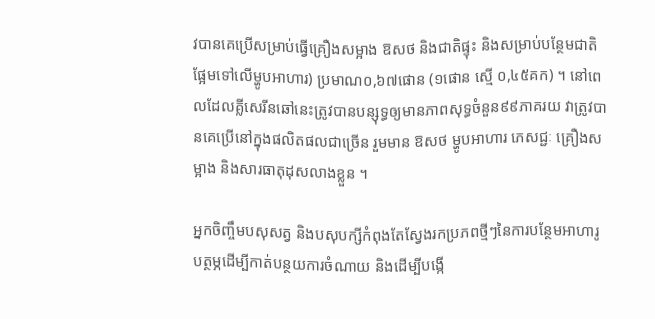វបានគេប្រើសម្រាប់ធ្វើគ្រឿងសម្អាង ឱសថ និងជាតិផ្ទុះ និងសម្រាប់បន្ថែមជាតិផ្អែមទៅលើម្ហូបអាហារ) ប្រមាណ០,៦៧ផោន (១ផោន ស្មើ ០,៤៥គក) ។ នៅពេលដែលគ្លីសេរីនឆៅនេះត្រូវបានបន្សុទ្ធឲ្យមានភាពសុទ្ធចំនួន៩៩ភាគរយ វាត្រូវបានគេប្រើនៅក្នុងផលិតផលជាច្រើន រួមមាន ឱសថ ម្ហូបអាហារ ភេសជ្ជៈ គ្រឿងសម្អាង និងសារធាតុដុសលាងខ្លួន ។

អ្នកចិញ្ចឹមបសុសត្វ និងបសុបក្សីកំពុងតែស្វែងរកប្រភពថ្មីៗនៃការបន្ថែមអាហារូបត្ថម្ភដើម្បីកាត់បន្ថយការចំណាយ និងដើម្បីបង្កើ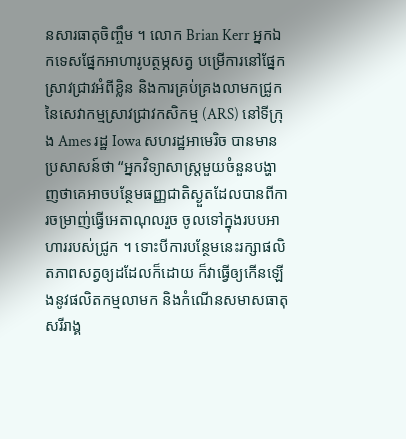នសារធាតុចិញ្ចឹម ។ លោក Brian Kerr អ្នកឯកទេសផ្នែកអាហារូបត្ថម្ភសត្វ បម្រើការនៅផ្នែកស្រាវជ្រាវអំពីខ្លិន និងការគ្រប់គ្រងលាមកជ្រូកនៃសេវាកម្មស្រាវជ្រាវកសិកម្ម (ARS) នៅទីក្រុង Ames រដ្ឋ Iowa សហរដ្ឋអាមេរិច បានមានប្រសាសន៍ថា “អ្នកវិទ្យាសាស្ត្រមួយចំនួនបង្ហាញថាគេអាចបន្ថែមធញ្ញជាតិស្ងួតដែលបានពីការចម្រាញ់ធ្វើអេតាណុលរួច ចូលទៅក្នុងរបបអាហាររបស់ជ្រូក ។ ទោះបីការបន្ថែមនេះរក្សាផលិតភាពសត្វឲ្យដដែលក៏ដោយ ក៏វាធ្វើឲ្យកើនឡើងនូវផលិតកម្មលាមក និងកំណើនសមាសធាតុសរីរាង្គ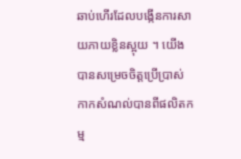ឆាប់ហើរដែលបង្កើនការសាយភាយខ្លិនស្អុយ ។ យើងបានសម្រេចចិត្តប្រើប្រាស់កាកសំណល់បានពីផលិតកម្ម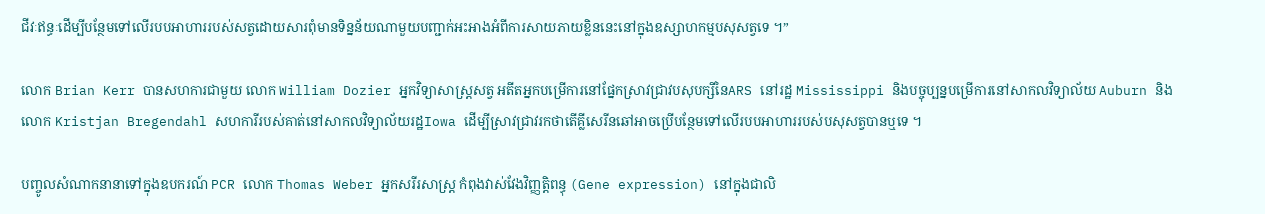ជីវៈឥន្ធៈដើម្បីបន្ថែមទៅលើរបបអាហាររបស់សត្វដោយសារពុំមានទិន្នន័យណាមួយបញ្ជាក់អះអាងអំពីការសាយភាយខ្លិននេះនៅក្នុងឧស្សាហកម្មបសុសត្វទេ ។”

លោក Brian Kerr បានសហការជាមួយ លោក William Dozier អ្នកវិទ្យាសាស្ត្រសត្វ អតីតអ្នកបម្រើការនៅផ្នែកស្រាវជ្រាវបសុបក្សីនៃARS នៅរដ្ឋ Mississippi និងបច្ចុប្បន្នបម្រើការនៅសាកលវិទ្យាល័យ Auburn និង លោក Kristjan Bregendahl សហការីរបស់គាត់នៅសាកលវិទ្យាល័យរដ្ឋIowa ដើម្បីស្រាវជ្រាវរកថាតើគ្លីសេរីនឆៅអាចប្រើបន្ថែមទៅលើរបបអាហាររបស់បសុសត្វបានឬទេ ។

បញ្ចូលសំណាកនានាទៅក្នុងឧបករណ៍ PCR លោក Thomas Weber អ្នកសរីរសាស្ត្រ កំពុងវាស់វែងវិញ្ញត្តិពន្ធុ (Gene expression) នៅក្នុងជាលិ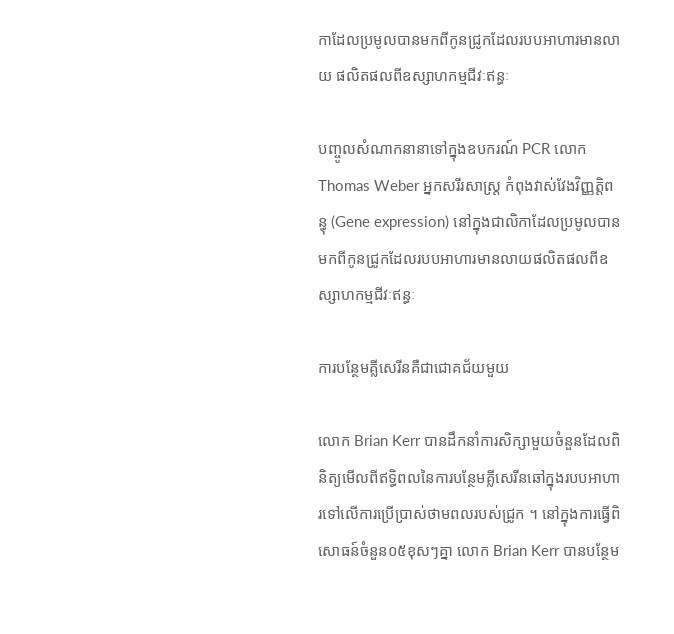កាដែលប្រមូលបានមកពីកូនជ្រូកដែលរបបអាហារមានលាយ ផលិតផលពីឧស្សាហកម្មជីវៈឥន្ធៈ

បញ្ចូលសំណាកនានាទៅក្នុងឧបករណ៍ PCR លោក Thomas Weber អ្នកសរីរសាស្ត្រ កំពុងវាស់វែងវិញ្ញត្តិពន្ធុ (Gene expression) នៅក្នុងជាលិកាដែលប្រមូលបានមកពីកូនជ្រូកដែលរបបអាហារមានលាយផលិតផលពីឧស្សាហកម្មជីវៈឥន្ធៈ

ការបន្ថែមគ្លីសេរីនគឺជាជោគជ័យមួយ

លោក Brian Kerr បានដឹកនាំការសិក្សាមួយចំនួនដែលពិនិត្យមើលពីឥទ្ធិពលនៃការបន្ថែមគ្លីសេរីនឆៅក្នុងរបបអាហារទៅលើការប្រើប្រាស់ថាមពលរបស់ជ្រូក ។ នៅក្នុងការធ្វើពិសោធន៍ចំនួន០៥ខុសៗគ្នា លោក Brian Kerr បានបន្ថែម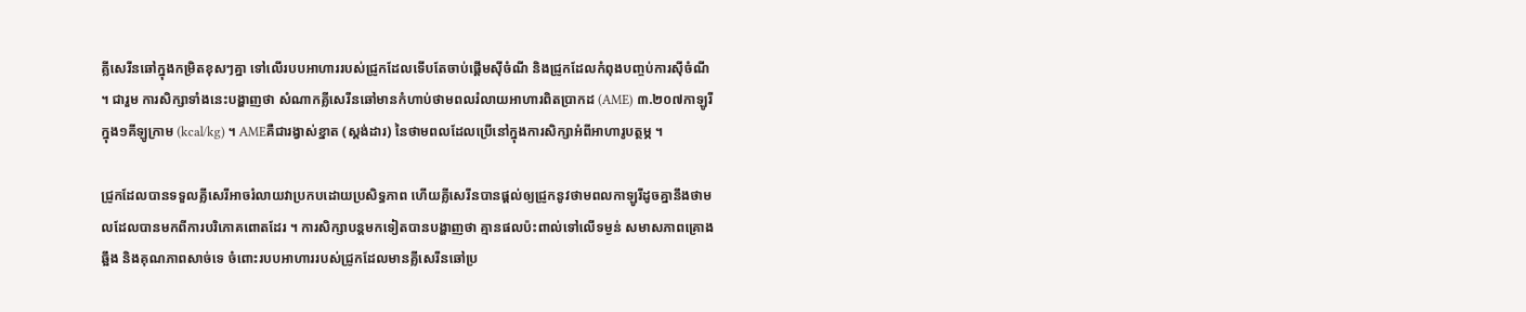គ្លីសេរីនឆៅក្នុងកម្រិតខុសៗគ្នា ទៅលើរបបអាហាររបស់ជ្រូកដែលទើបតែចាប់ផ្ដើមស៊ីចំណី និងជ្រូកដែលកំពុងបញ្ចប់ការស៊ីចំណី ។ ជារួម ការសិក្សាទាំងនេះបង្ហាញថា សំណាកគ្លីសេរីនឆៅមានកំហាប់ថាមពលរំលាយអាហារពិតប្រាកដ (AME) ៣.២០៧កាឡូរី ក្នុង១គីឡូក្រាម (kcal/kg) ។ AMEគឺជារង្វាស់ខ្នាត (ស្ដង់ដារ) នៃថាមពលដែលប្រើនៅក្នុងការសិក្សាអំពីអាហារូបត្ថម្ភ ។

ជ្រូកដែលបានទទួលគ្លីសេរីអាចរំលាយវាប្រកបដោយប្រសិទ្ធភាព ហើយគ្លីសេរីនបានផ្ដល់ឲ្យជ្រូកនូវថាមពលកាឡូរីដូចគ្នានឹងថាមលដែលបានមកពីការបរិភោគពោតដែរ ។ ការសិក្សាបន្តមកទៀតបានបង្ហាញថា គ្មានផលប៉ះពាល់ទៅលើទម្ងន់ សមាសភាពគ្រោងឆ្អឹង និងគុណភាពសាច់ទេ ចំពោះរបបអាហាររបស់ជ្រូកដែលមានគ្លីសេរីនឆៅប្រ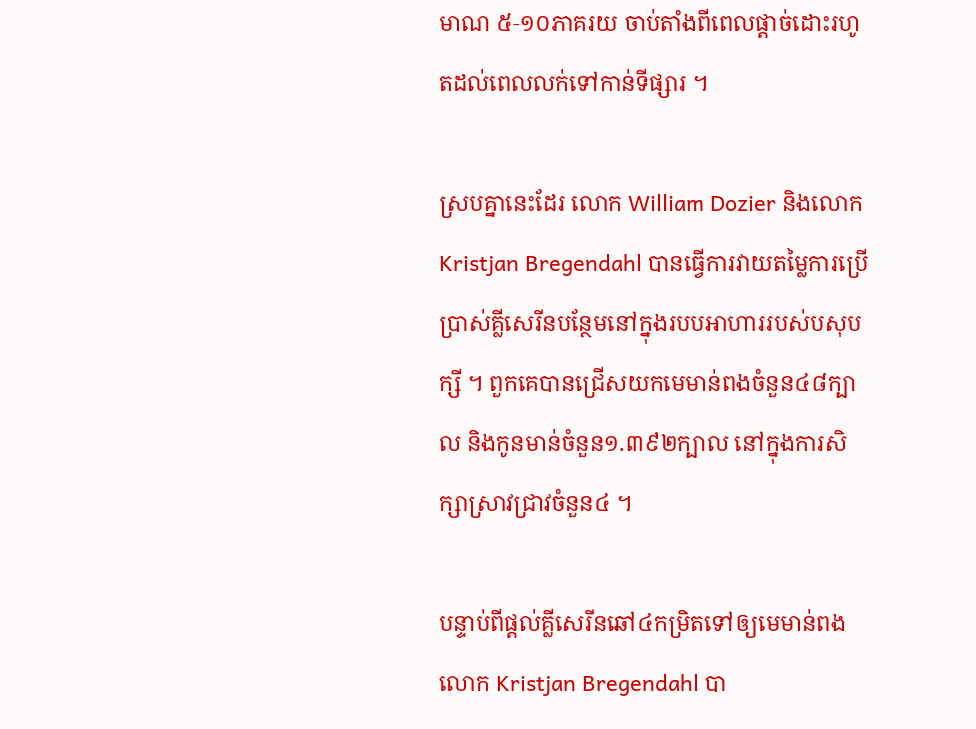មាណ ៥‑១០ភាគរយ ចាប់តាំងពីពេលផ្ដាច់ដោះរហូតដល់ពេលលក់ទៅកាន់ទីផ្សារ ។

ស្របគ្នានេះដែរ លោក William Dozier និងលោក Kristjan Bregendahl បានធ្វើការវាយតម្លៃការប្រើប្រាស់គ្លីសេរីនបន្ថែមនៅក្នុងរបបអាហាររបស់បសុបក្សី ។ ពួកគេបានជ្រើសយកមេមាន់ពងចំនួន៤៨ក្បាល និងកូនមាន់ចំនួន១.៣៩២ក្បាល នៅក្នុងការសិក្សាស្រាវជ្រាវចំនួន៤ ។

បន្ទាប់ពីផ្ដល់គ្លីសេរីនឆៅ៤កម្រិតទៅឲ្យមេមាន់ពង លោក Kristjan Bregendahl បា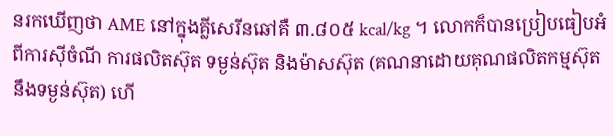នរកឃើញថា AME នៅក្នុងគ្លីសេរីនឆៅគឺ ៣.៨០៥ kcal/kg ។ លោកក៏បានប្រៀបធៀបអំពីការស៊ីចំណី ការផលិតស៊ុត ទម្ងន់ស៊ុត និងម៉ាសស៊ុត (គណនាដោយគុណផលិតកម្មស៊ុតនឹងទម្ងន់ស៊ុត) ហើ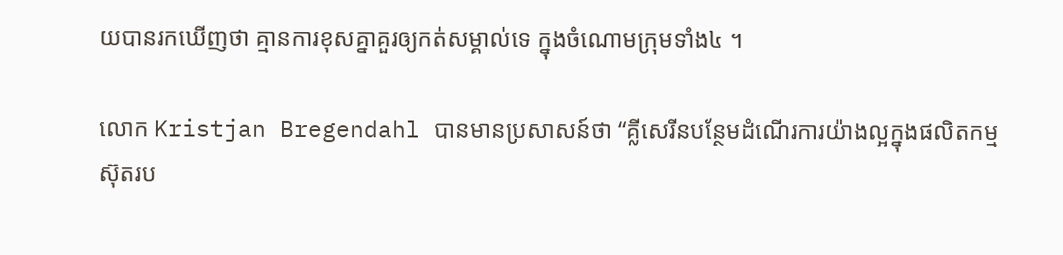យបានរកឃើញថា គ្មានការខុសគ្នាគួរឲ្យកត់សម្គាល់ទេ ក្នុងចំណោមក្រុមទាំង៤ ។

លោក Kristjan Bregendahl បានមានប្រសាសន៍ថា “គ្លីសេរីនបន្ថែមដំណើរការយ៉ាងល្អក្នុងផលិតកម្មស៊ុតរប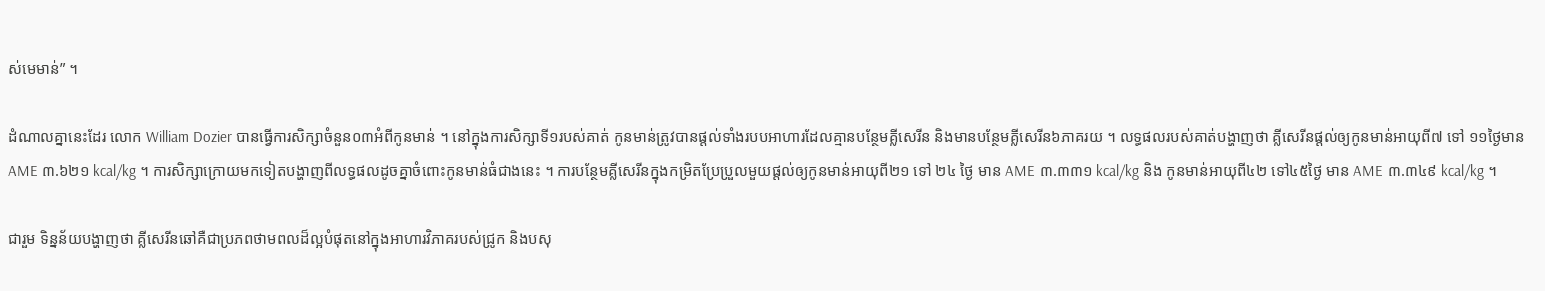ស់មេមាន់” ។

ដំណាលគ្នានេះដែរ លោក William Dozier បានធ្វើការសិក្សាចំនួន០៣អំពីកូនមាន់ ។ នៅក្នុងការសិក្សាទី១របស់គាត់ កូនមាន់ត្រូវបានផ្ដល់ទាំងរបបអាហារដែលគ្មានបន្ថែមគ្លីសេរីន និងមានបន្ថែមគ្លីសេរីន៦ភាគរយ ។ លទ្ធផលរបស់គាត់បង្ហាញថា គ្លីសេរីនផ្ដល់ឲ្យកូនមាន់អាយុពី៧ ទៅ ១១ថ្ងៃមាន AME ៣.៦២១ kcal/kg ។ ការសិក្សាក្រោយមកទៀតបង្ហាញពីលទ្ធផលដូចគ្នាចំពោះកូនមាន់ធំជាងនេះ ។ ការបន្ថែមគ្លីសេរីនក្នុងកម្រិតប្រែប្រួលមួយផ្ដល់ឲ្យកូនមាន់អាយុពី២១ ទៅ ២៤ ថ្ងៃ មាន AME ៣.៣៣១ kcal/kg និង កូនមាន់អាយុពី៤២ ទៅ៤៥ថ្ងៃ មាន AME ៣.៣៤៩ kcal/kg ។

ជារួម ទិន្នន័យបង្ហាញថា គ្លីសេរីនឆៅគឺជាប្រភពថាមពលដ៏ល្អបំផុតនៅក្នុងអាហារវិភាគរបស់ជ្រូក និងបសុ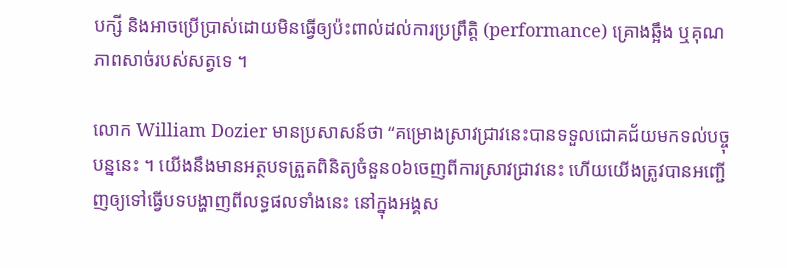បក្សី និងអាចប្រើប្រាស់ដោយមិនធ្វើឲ្យប៉ះពាល់ដល់ការប្រព្រឹត្តិ (performance) គ្រោងឆ្អឹង ឬគុណភាពសាច់របស់សត្វទេ ។

លោក William Dozier មានប្រសាសន៍ថា “គម្រោងស្រាវជ្រាវនេះបានទទួលជោគជ័យមកទល់បច្ចុបន្ននេះ ។ យើងនឹងមានអត្ថបទត្រួតពិនិត្យចំនួន០៦ចេញពីការស្រាវជ្រាវនេះ ហើយយើងត្រូវបានអញ្ជើញឲ្យទៅធ្វើបទបង្ហាញពីលទ្ធផលទាំងនេះ នៅក្នុងអង្គស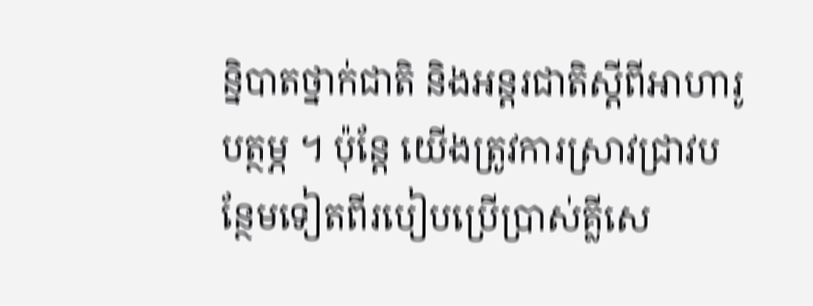ន្និបាតថ្នាក់ជាតិ និងអន្តរជាតិស្ដីពីអាហារូបត្ថម្ភ ។ ប៉ុន្តែ យើងត្រូវការស្រាវជ្រាវបន្ថែមទៀតពីរបៀបប្រើប្រាស់គ្លីសេ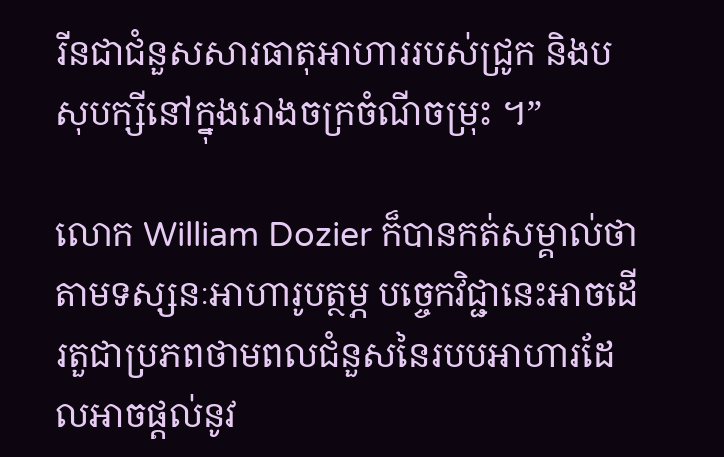រីនជាជំនួសសារធាតុអាហាររបស់ជ្រូក និងបសុបក្សីនៅក្នុងរោងចក្រចំណីចម្រុះ ។”

លោក William Dozier ក៏បានកត់សម្គាល់ថា តាមទស្សនៈអាហារូបត្ថម្ភ បច្ចេកវិជ្ជានេះអាចដើរតួជាប្រភពថាមពលជំនួសនៃរបបអាហារដែលអាចផ្ដល់នូវ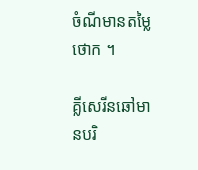ចំណីមានតម្លៃថោក ។

គ្លីសេរីនឆៅមានបរិ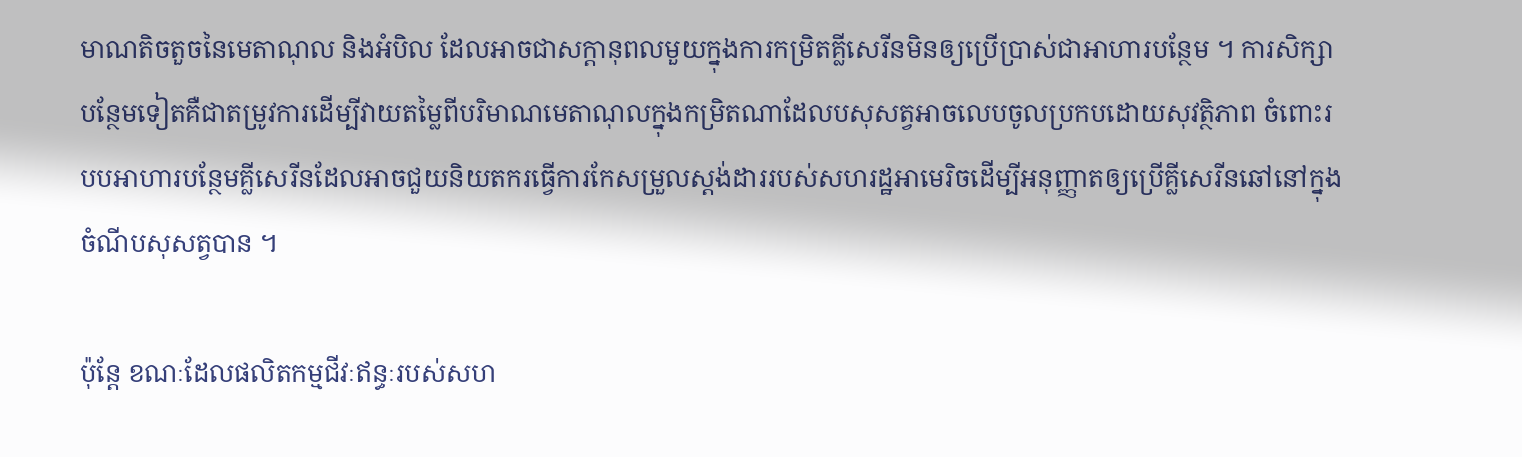មាណតិចតួចនៃមេតាណុល និងអំបិល ដែលអាចជាសក្ដានុពលមួយក្នុងការកម្រិតគ្លីសេរីនមិនឲ្យប្រើប្រាស់ជាអាហារបន្ថែម ។ ការសិក្សាបន្ថែមទៀតគឺជាតម្រូវការដើម្បីវាយតម្លៃពីបរិមាណមេតាណុលក្នុងកម្រិតណាដែលបសុសត្វអាចលេបចូលប្រកបដោយសុវត្ថិភាព ចំពោះរបបអាហារបន្ថែមគ្លីសេរីនដែលអាចជួយនិយតករធ្វើការកែសម្រួលស្ដង់ដាររបស់សហរដ្ឋអាមេរិចដើម្បីអនុញ្ញាតឲ្យប្រើគ្លីសេរីនឆៅនៅក្នុងចំណីបសុសត្វបាន ។

ប៉ុន្តែ ខណៈដែលផលិតកម្មជីវៈឥន្ធៈរបស់សហ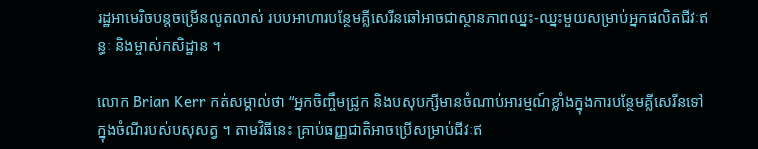រដ្ឋអាមេរិចបន្តចម្រើនលូតលាស់ របបអាហារបន្ថែមគ្លីសេរីនឆៅអាចជាស្ថានភាពឈ្នះ‑ឈ្នះមួយសម្រាប់អ្នកផលិតជីវៈឥន្ធៈ និងម្ចាស់កសិដ្ឋាន ។

លោក Brian Kerr កត់សម្គាល់ថា “អ្នកចិញ្ចឹមជ្រូក និងបសុបក្សីមានចំណាប់អារម្មណ៍ខ្លាំងក្នុងការបន្ថែមគ្លីសេរីនទៅក្នុងចំណីរបស់បសុសត្វ ។ តាមវិធីនេះ គ្រាប់ធញ្ញជាតិអាចប្រើសម្រាប់ជីវៈឥ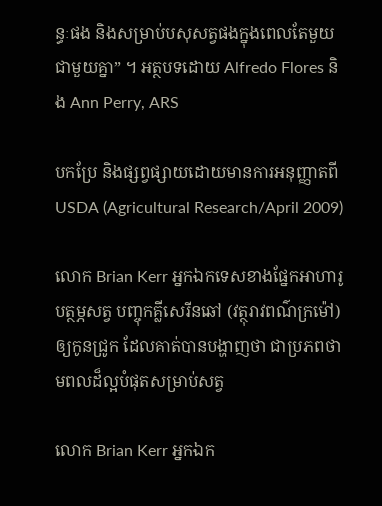ន្ធៈផង និងសម្រាប់បសុសត្វផងក្នុងពេលតែមួយជាមួយគ្នា” ។ អត្ថបទដោយ Alfredo Flores និង Ann Perry, ARS

បកប្រែ និងផ្សព្វផ្សាយដោយមានការអនុញ្ញាតពី  USDA (Agricultural Research/April 2009)

លោក Brian Kerr អ្នកឯកទេសខាងផ្នែកអាហារូបត្ថម្ភសត្វ បញ្ចុកគ្លីសេរីនឆៅ (វត្ថុរាវពណ៌ក្រម៉ៅ) ឲ្យកូនជ្រូក ដែលគាត់បានបង្ហាញថា ជាប្រភពថាមពលដ៏ល្អបំផុតសម្រាប់សត្វ

លោក Brian Kerr អ្នកឯក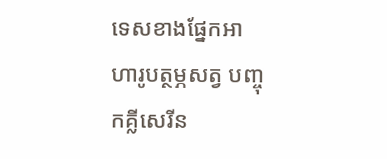ទេសខាងផ្នែកអាហារូបត្ថម្ភសត្វ បញ្ចុកគ្លីសេរីន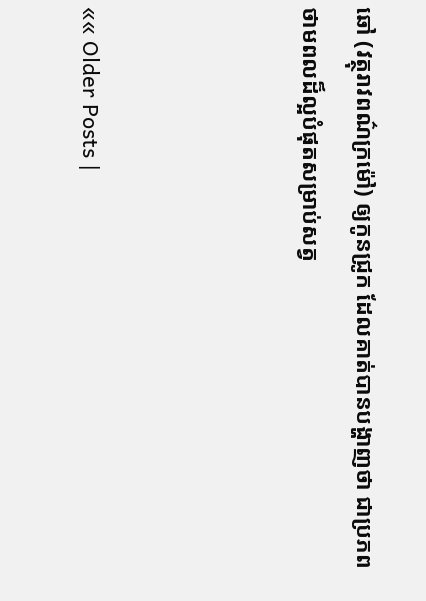ឆៅ (វត្ថុរាវពណ៌ក្រម៉ៅ) ឲ្យកូនជ្រូក ដែលគាត់បានបង្ហាញថា ជាប្រភពថាមពលដ៏ល្អបំផុតសម្រាប់សត្វ



«« Older Posts |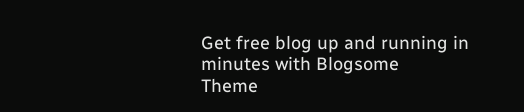Get free blog up and running in minutes with Blogsome
Theme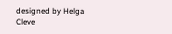designed by Helga Cleve